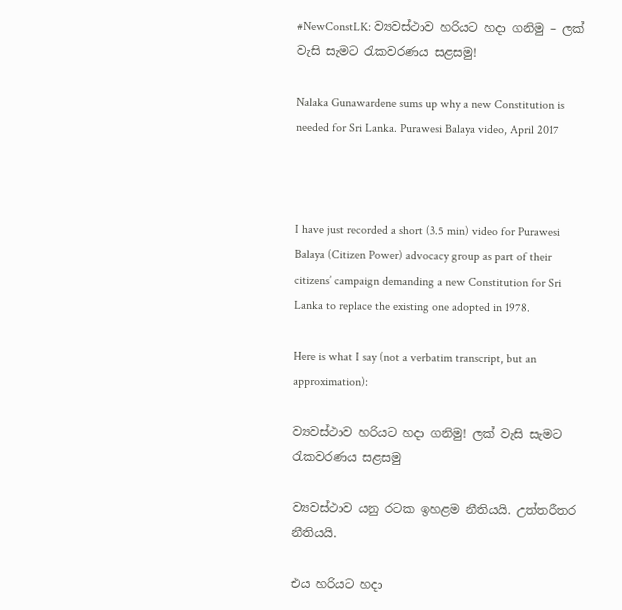#NewConstLK: ව්‍යවස්ථාව හරියට හදා ගනිමු – ලක් වැසි සැමට රැකවරණය සළසමු!

Nalaka Gunawardene sums up why a new Constitution is needed for Sri Lanka. Purawesi Balaya video, April 2017



I have just recorded a short (3.5 min) video for Purawesi Balaya (Citizen Power) advocacy group as part of their citizens’ campaign demanding a new Constitution for Sri Lanka to replace the existing one adopted in 1978.

Here is what I say (not a verbatim transcript, but an approximation):

ව්‍යවස්ථාව හරියට හදා ගනිමු! ලක් වැසි සැමට රැකවරණය සළසමු

ව්‍යවස්ථාව යනු රටක ඉහළම නීතියයි. උත්තරීතර නීතියයි.

එය හරියට හදා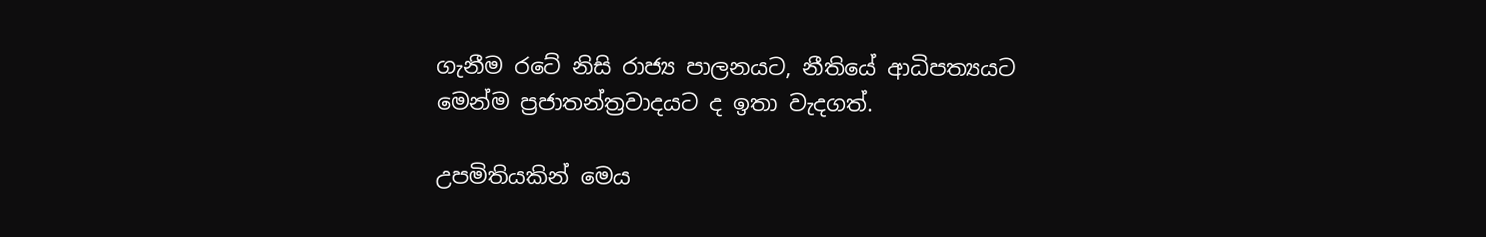ගැනීම රටේ නිසි රාජ්‍ය පාලනයට, නීතියේ ආධිපත්‍යයට මෙන්ම ප්‍රජාතන්ත්‍රවාදයට ද ඉතා වැදගත්.

උපමිතියකින් මෙය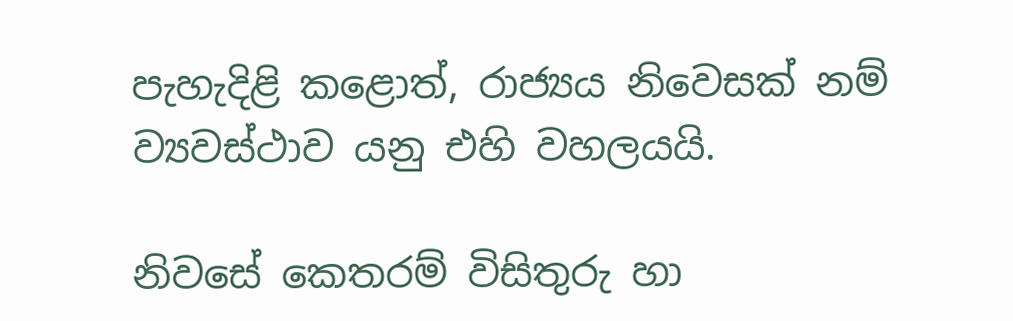පැහැදිළි කළොත්, රාජ්‍යය නිවෙසක් නම් ව්‍යවස්ථාව යනු එහි වහලයයි.

නිවසේ කෙතරම් විසිතුරු හා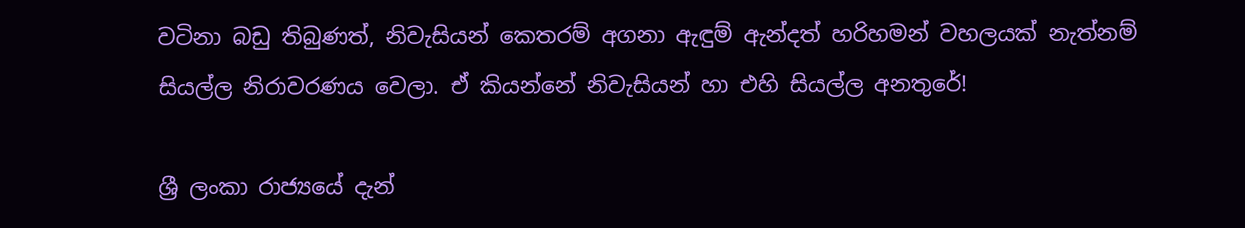වටිනා බඩු තිබුණත්, නිවැසියන් කෙතරම් අගනා ඇඳුම් ඇන්දත් හරිහමන් වහලයක් නැත්නම් සියල්ල නිරාවරණය වෙලා. ඒ කියන්නේ නිවැසියන් හා එහි සියල්ල අනතුරේ!

ශ්‍රී ලංකා රාජ්‍යයේ දැන්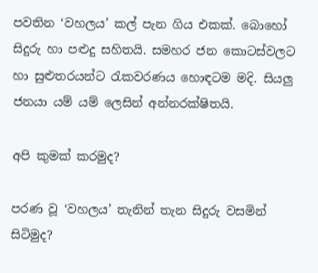පවතින ‘වහලය’ කල් පැන ගිය එකක්. බොහෝ සිදුරු හා පළුදු සහිතයි. සමහර ජන කොටස්වලට හා සුළුතරයන්ට රැකවරණය හොඳටම මදි. සියලු ජනයා යම් යම් ලෙසින් අන්නරක්ෂිතයි.

අපි කුමක් කරමුද?

පරණ වූ ‘වහලය’ තැනින් තැන සිදුරු වසමින් සිටිමුද?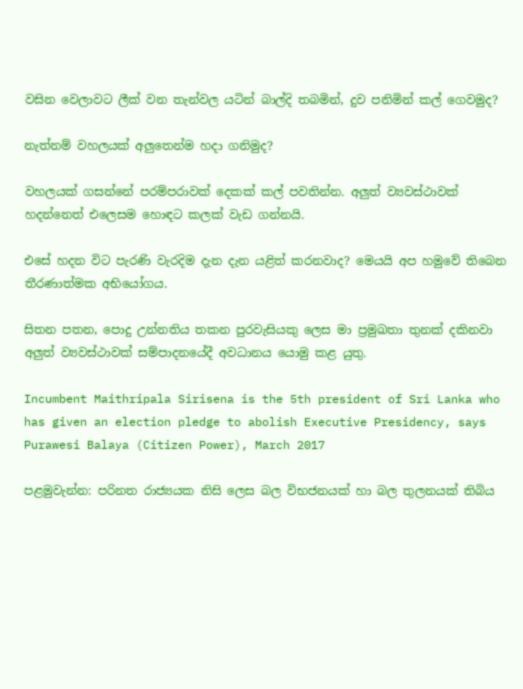වසින වෙලාවට ලීක් වන තැන්වල යටින් බාල්දි තබමින්, දුව පනිමින් කල් ගෙවමුද?

නැත්නම් වහලයක් අලුතෙන්ම හදා ගනිමුද?

වහලයක් ගසන්නේ පරම්පරාවක් දෙකක් කල් පවතින්න. අලුත් ව්‍යවස්ථාවක් හදන්නෙත් එලෙසම හොඳට කලක් වැඩ ගන්නයි.

එසේ හදන විට පැරණි වැරදිම දැන දැන යළිත් කරනවාද? මෙයයි අප හමුවේ තිබෙන තීරණාත්මක අභියෝගය.

සිතන පතන, පොදු උන්නතිය තකන පුරවැසියකු ලෙස මා ප්‍රමුඛතා තුනක් දකිනවා අලුත් ව්‍යවස්ථාවක් සම්පාදනයේදී අවධානය යොමු කළ යුතු.

Incumbent Maithripala Sirisena is the 5th president of Sri Lanka who has given an election pledge to abolish Executive Presidency, says Purawesi Balaya (Citizen Power), March 2017

පළමුවැන්න: පරිනත රාජ්‍යයක නිසි ලෙස බල විභජනයක් හා බල තුලනයක් තිබිය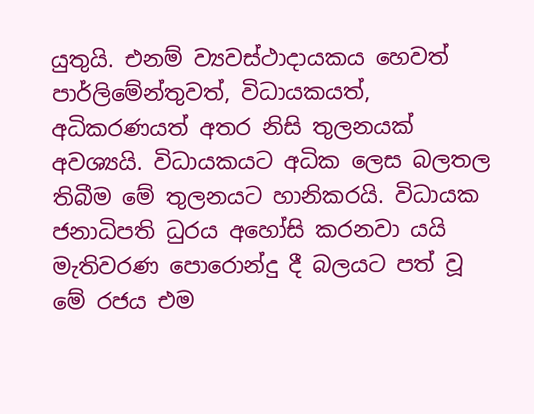යුතුයි. එනම් ව්‍යවස්ථාදායකය හෙවත් පාර්ලිමේන්තුවත්, විධායකයත්, අධිකරණයත් අතර නිසි තුලනයක් අවශ්‍යයි. විධායකයට අධික ලෙස බලතල තිබීම මේ තුලනයට හානිකරයි. විධායක ජනාධිපති ධුරය අහෝසි කරනවා යයි මැතිවරණ පොරොන්දු දී බලයට පත් වූ මේ රජය එම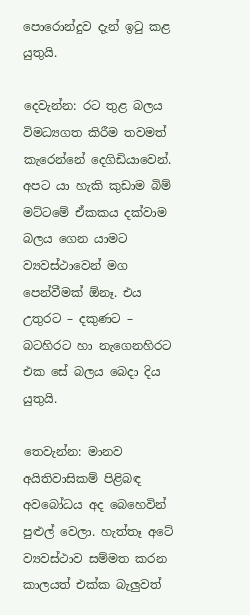පොරොන්දුව දැන් ඉටු කළ යුතුයි.

දෙවැන්න: රට තුළ බලය විමධ්‍යගත කිරීම තවමත් කැරෙන්නේ දෙගිඩියාවෙන්. අපට යා හැකි කුඩාම බිම් මට්ටමේ ඒකකය දක්වාම බලය ගෙන යාමට ව්‍යවස්ථාවෙන් මග පෙන්වීමක් ඕනෑ. එය උතුරට – දකුණට – බටහිරට හා නැගෙනහිරට එක සේ බලය බෙදා දිය යුතුයි.

තෙවැන්න: මානව අයිතිවාසිකම් පිළිබඳ අවබෝධය අද බෙහෙවින් පුළුල් වෙලා. හැත්තෑ අටේ ව්‍යවස්ථාව සම්මත කරන කාලයත් එක්ක බැලුවත්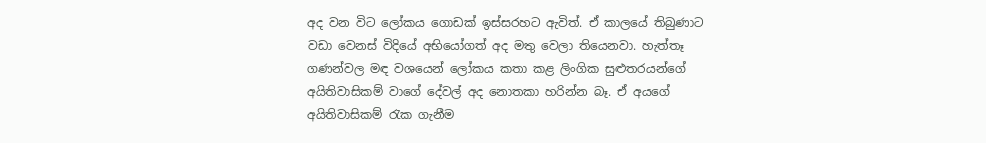අද වන විට ලෝකය ගොඩක් ඉස්සරහට ඇවිත්. ඒ කාලයේ තිබුණාට වඩා වෙනස් විදියේ අභියෝගත් අද මතු වෙලා තියෙනවා. හැත්තෑ ගණන්වල මඳ වශයෙන් ලෝකය කතා කළ ලිංගික සුළුතරයන්ගේ අයිතිවාසිකම් වාගේ දේවල් අද නොතකා හරින්න බෑ. ඒ අයගේ අයිතිවාසිකම් රැක ගැනීම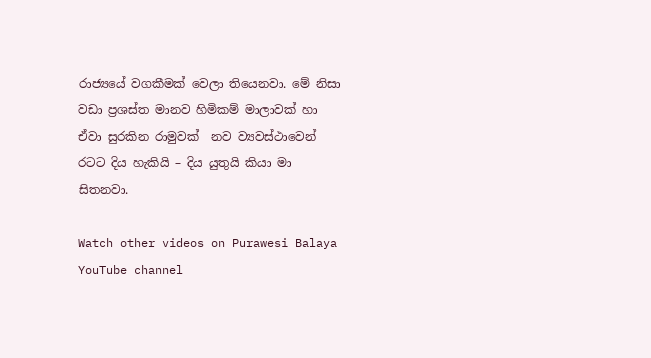රාජ්‍යයේ වගකීමක් වෙලා තියෙනවා. මේ නිසා වඩා ප්‍රශස්ත මානව හිමිකම් මාලාවක් හා ඒවා සුරකින රාමුවක්  නව ව්‍යවස්ථාවෙන්  රටට දිය හැකියි – දිය යුතුයි කියා මා සිතනවා.

Watch other videos on Purawesi Balaya YouTube channel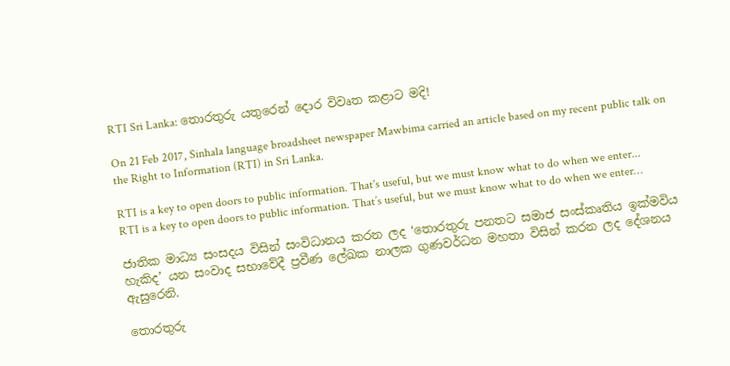RTI Sri Lanka: තොරතුරු යතුරෙන් ‍දොර විවෘත කළාට මදි!

On 21 Feb 2017, Sinhala language broadsheet newspaper Mawbima carried an article based on my recent public talk on the Right to Information (RTI) in Sri Lanka.

RTI is a key to open doors to public information. That's useful, but we must know what to do when we enter...
RTI is a key to open doors to public information. That’s useful, but we must know what to do when we enter…

ජාතික මාධ්‍ය සංසදය විසින් සංවිධානය කරන ලද ‘තොරතුරු පනතට සමාජ සංස්කෘතිය ඉක්මවිය හැකිද’ යන සංවාද සභාවේදී ප්‍රවීණ ලේඛක නාලක ගුණවර්ධන මහතා විසින් කරන ලද දේශනය ඇසුරෙනි.

තොරතුරු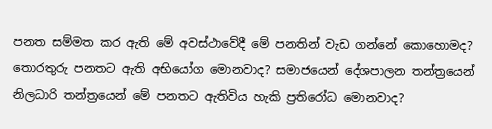පනත සම්මත කර ඇති මේ අවස්ථාවේදී මේ පනතින් වැඩ ගන්නේ කොහොමද? තොරතුරු පනතට ඇති අභියෝග මොනවාද? සමාජයෙන් දේශපාලන තන්ත්‍රයෙන් නිලධාරි තන්ත්‍රයෙන් මේ පනතට ඇතිවිය හැකි ප්‍රතිරෝධ මොනවාද?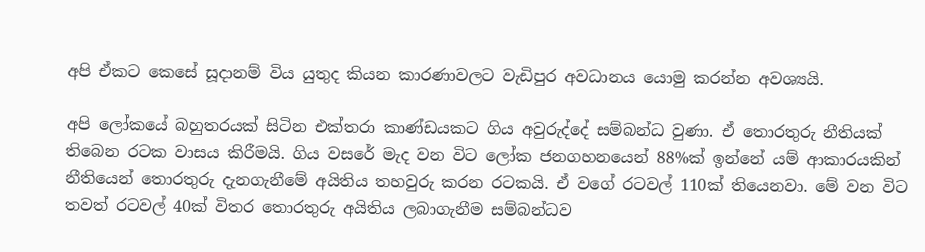අපි ඒකට කෙසේ සූදානම් විය යුතුද කියන කාරණාවලට වැඩිපුර අවධානය යොමු කරන්න අවශ්‍යයි.

අපි ලෝකයේ බහුතරයක් සිටින එක්තරා කාණ්ඩයකට ගිය අවුරුද්දේ සම්බන්ධ වුණා. ඒ තොරතුරු නීතියක් තිබෙන රටක වාසය කිරීමයි. ගිය වසරේ මැද වන විට ලෝක ජනගහනයෙන් 88%ක් ඉන්නේ යම් ආකාරයකින් නීතියෙන් තොරතුරු දැනගැනීමේ අයිතිය තහවුරු කරන රටකයි. ඒ වගේ රටවල් 110ක් තියෙනවා. මේ වන විට තවත් රටවල් 40ක් විතර තොරතුරු අයිතිය ලබාගැනීම සම්බන්ධව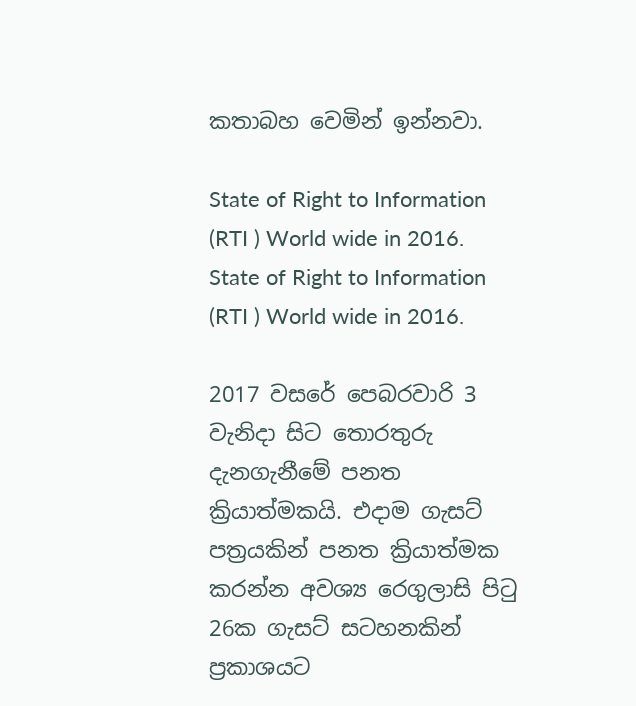කතාබහ වෙමින් ඉන්නවා.

State of Right to Information (RTI ) World wide in 2016.
State of Right to Information (RTI ) World wide in 2016.

2017 වසරේ පෙබරවාරි 3 වැනිදා සිට තොරතුරු දැනගැනීමේ පනත ක්‍රියාත්මකයි. එදාම ගැසට් පත්‍රයකින් පනත ක්‍රියාත්මක කරන්න අවශ්‍ය රෙගුලාසි පිටු 26ක ගැසට් සටහනකින් ප්‍රකාශයට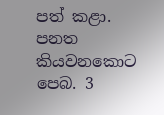පත් කළා. පනත කියවනකොට පෙබ. 3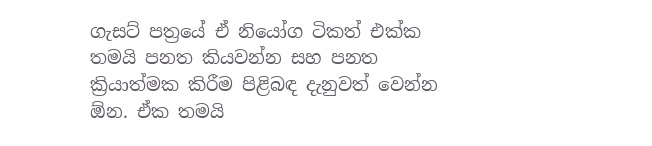ගැසට් පත්‍රයේ ඒ නියෝග ටිකත් එක්ක තමයි පනත කියවන්න සහ පනත ක්‍රියාත්මක කිරීම පිළිබඳ දැනුවත් වෙන්න ඕන. ඒක තමයි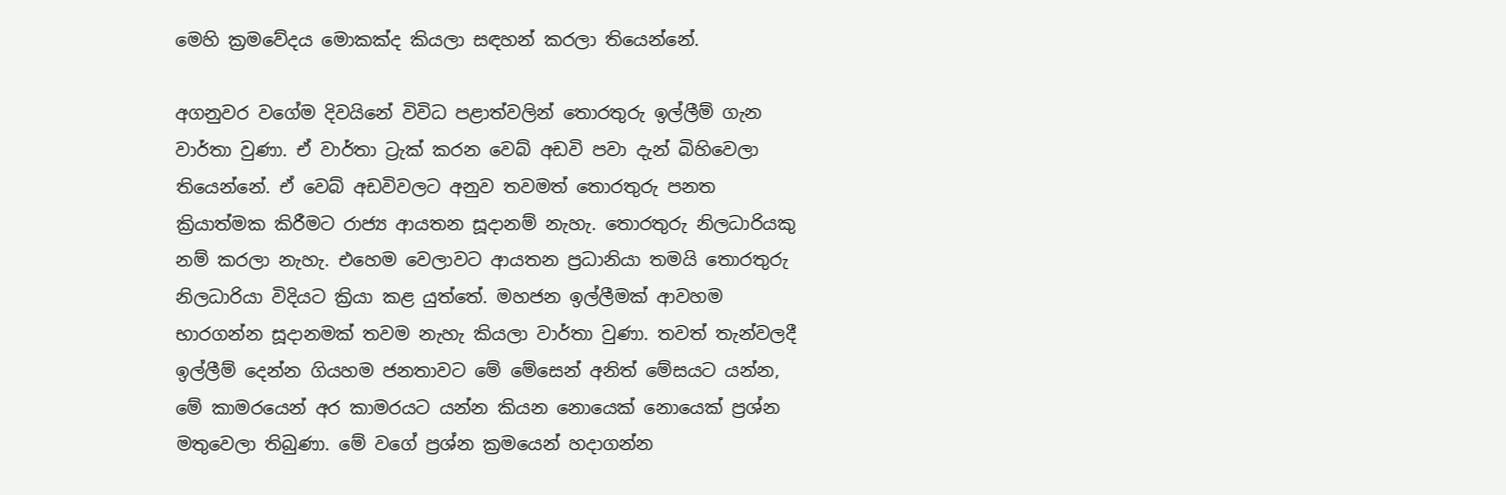මෙහි ක්‍රමවේදය මොකක්ද කියලා සඳහන් කරලා තියෙන්නේ.

අගනුවර වගේම දිවයිනේ විවිධ පළාත්වලින් තොරතුරු ඉල්ලීම් ගැන වාර්තා වුණා. ඒ වාර්තා ට්‍රැක් කරන වෙබ් අඩවි පවා දැන් බිහිවෙලා තියෙන්නේ. ඒ වෙබ් අඩවිවලට අනුව තවමත් තොරතුරු පනත ක්‍රියාත්මක කිරීමට රාජ්‍ය ආයතන සූදානම් නැහැ. තොරතුරු නිලධාරියකු නම් කරලා නැහැ. එහෙම වෙලාවට ආයතන ප්‍රධානියා තමයි තොරතුරු නිලධාරියා විදියට ක්‍රියා කළ යුත්තේ. මහජන ඉල්ලීමක් ආවහම භාරගන්න සූදානමක් තවම නැහැ කියලා වාර්තා වුණා. තවත් තැන්වලදී ඉල්ලීම් දෙන්න ගියහම ජනතාවට මේ මේසෙන් අනිත් මේසයට යන්න, මේ කාමරයෙන් අර කාමරයට යන්න කියන නොයෙක් නොයෙක් ප්‍රශ්න මතුවෙලා තිබුණා. මේ වගේ ප්‍රශ්න ක්‍රමයෙන් හදාගන්න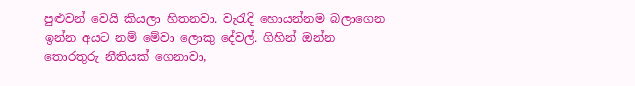පුළුවන් වෙයි කියලා හිතනවා. වැරැදි හොයන්නම බලාගෙන ඉන්න අයට නම් මේවා ලොකු දේවල්. ගිහින් ඔන්න තොරතුරු නීතියක් ගෙනාවා,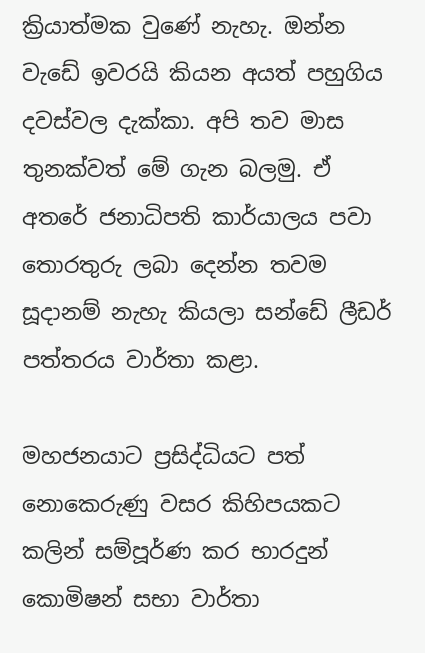ක්‍රියාත්මක වුණේ නැහැ. ඔන්න වැඩේ ඉවරයි කියන අයත් පහුගිය දවස්වල දැක්කා. අපි තව මාස තුනක්වත් මේ ගැන බලමු. ඒ අතරේ ජනාධිපති කාර්යාලය පවා තොරතුරු ලබා දෙන්න තවම සූදානම් නැහැ කියලා සන්ඩේ ලීඩර් පත්තරය වාර්තා කළා.

මහජනයාට ප්‍රසිද්ධියට පත් නොකෙරුණු වසර කිහිපයකට කලින් සම්පූර්ණ කර භාරදුන් කොමිෂන් සභා වාර්තා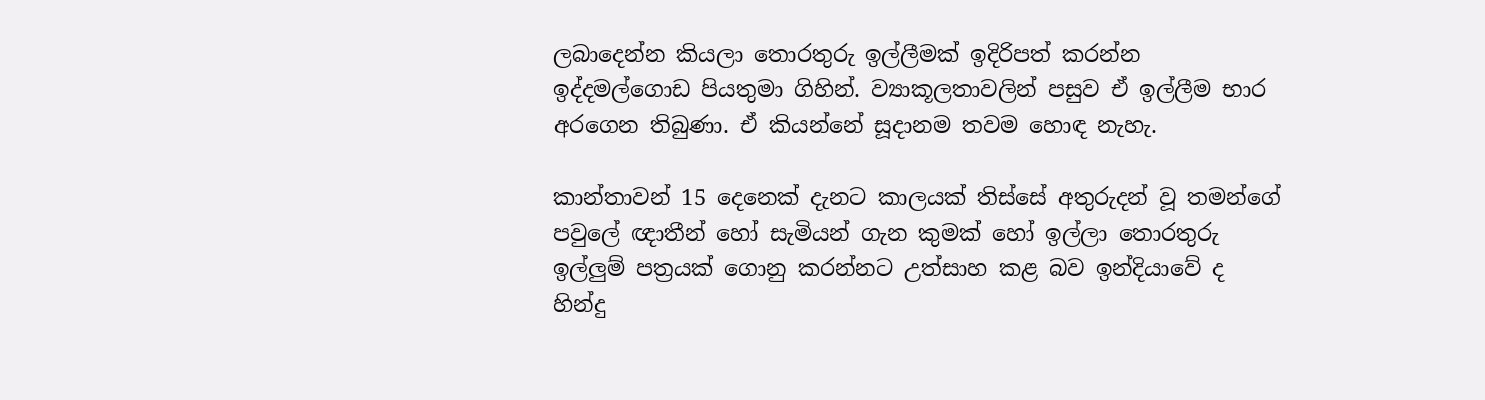ලබාදෙන්න කියලා තොරතුරු ඉල්ලීමක් ඉදිරිපත් කරන්න ඉද්දමල්ගොඩ පියතුමා ගිහින්. ව්‍යාකූලතාවලින් පසුව ඒ ඉල්ලීම භාර අරගෙන තිබුණා. ඒ කියන්නේ සූදානම තවම හොඳ නැහැ.

කාන්තාවන් 15 දෙනෙක් දැනට කාලයක් තිස්සේ අතුරුදන් වූ තමන්ගේ පවුලේ ඥාතීන් හෝ සැමියන් ගැන කුමක් හෝ ඉල්ලා තොරතුරු ඉල්ලුම් පත්‍රයක් ගොනු කරන්නට උත්සාහ කළ බව ඉන්දියාවේ ද හින්දු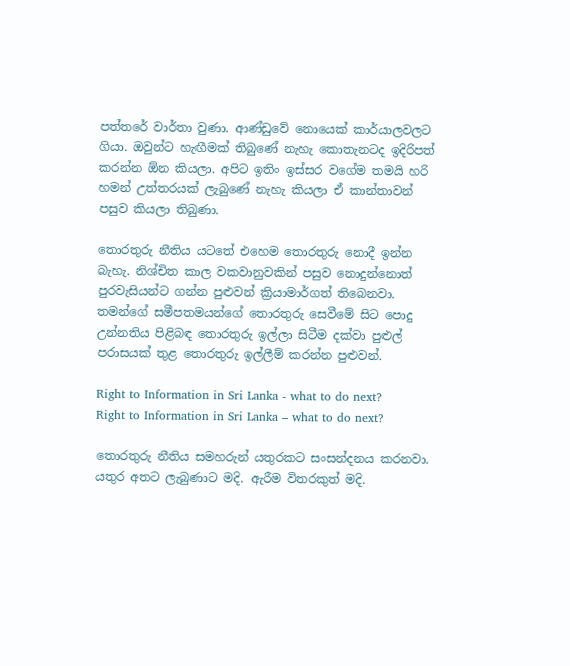පත්තරේ වාර්තා වුණා. ආණ්ඩුවේ නොයෙක් කාර්යාලවලට ගියා. ඔවුන්ට හැඟීමක් තිබුණේ නැහැ කොතැනටද ඉදිරිපත් කරන්න ඕන කියලා. අපිට ඉතිං ඉස්සර වගේම තමයි හරි හමන් උත්තරයක් ලැබුණේ නැහැ කියලා ඒ කාන්තාවන් පසුව කියලා තිබුණා.

තොරතුරු නීතිය යටතේ එහෙම තොරතුරු නොදී ඉන්න බැහැ. නිශ්චිත කාල වකවානුවකින් පසුව නොදුන්නොත් පුරවැසියන්ට ගන්න පුළුවන් ක්‍රියාමාර්ගත් තිබෙනවා.
තමන්ගේ සමීපතමයන්ගේ තොරතුරු සෙවීමේ සිට පොදු උන්නතිය පිළිබඳ තොරතුරු ඉල්ලා සිටීම දක්වා පුළුල් පරාසයක් තුළ තොරතුරු ඉල්ලීම් කරන්න පුළුවන්.

Right to Information in Sri Lanka - what to do next?
Right to Information in Sri Lanka – what to do next?

තොරතුරු නීතිය සමහරුන් යතුරකට සංසන්දනය කරනවා. යතුර අතට ලැබුණාට මදි. ඇරීම විතරකුත් මදි.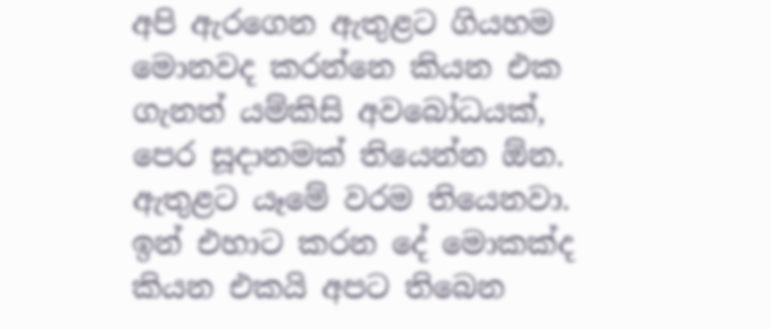අපි ඇරගෙන ඇතුළට ගියහම මොනවද කරන්නෙ කියන එක ගැනත් යම්කිසි අවබෝධයක්, පෙර සූදානමක් තියෙන්න ඕන. ඇතුළට යෑමේ වරම තියෙනවා. ඉන් එහාට කරන දේ මොකක්ද කියන එකයි අපට තිබෙන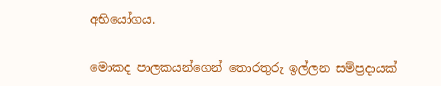අභියෝගය.

මොකද පාලකයන්ගෙන් තොරතුරු ඉල්ලන සම්ප්‍රදායක්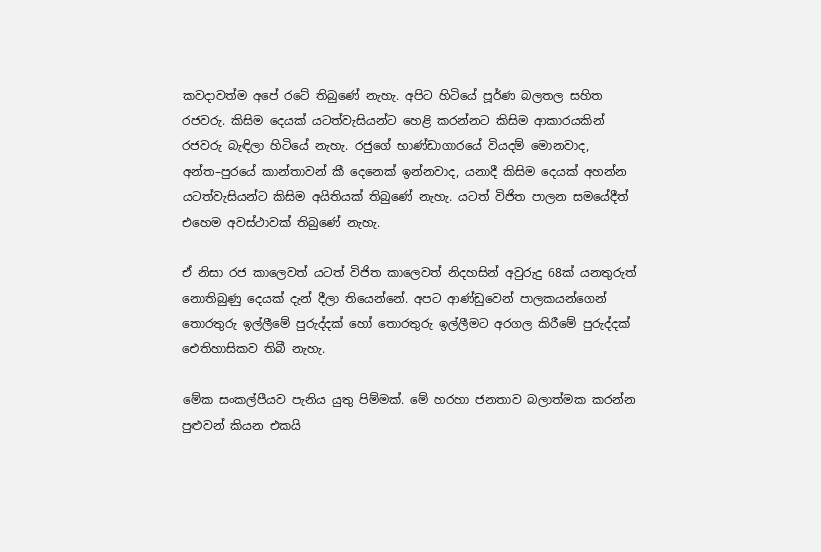කවදාවත්ම අපේ රටේ තිබුණේ නැහැ. අපිට හිටියේ පූර්ණ බලතල සහිත රජවරු. කිසිම දෙයක් යටත්වැසියන්ට හෙළි කරන්නට කිසිම ආකාරයකින් රජවරු බැඳිලා හිටියේ නැහැ. රජුගේ භාණ්ඩාගාරයේ වියදම් මොනවාද, අන්ත–පුරයේ කාන්තාවන් කී දෙනෙක් ඉන්නවාද, යනාදී කිසිම දෙයක් අහන්න යටත්වැසියන්ට කිසිම අයිතියක් තිබුණේ නැහැ. යටත් විජිත පාලන සමයේදීත් එහෙම අවස්ථාවක් තිබුණේ නැහැ.

ඒ නිසා රජ කාලෙවත් යටත් විජිත කාලෙවත් නිදහසින් අවුරුදු 68ක් යනතුරුත් නොතිබුණු දෙයක් දැන් දීලා තියෙන්නේ. අපට ආණ්ඩුවෙන් පාලකයන්ගෙන් තොරතුරු ඉල්ලීමේ පුරුද්දක් හෝ තොරතුරු ඉල්ලීමට අරගල කිරීමේ පුරුද්දක් ඓතිහාසිකව තිබී නැහැ.

මේක සංකල්පීයව පැනිය යුතු පිම්මක්. මේ හරහා ජනතාව බලාත්මක කරන්න පුළුවන් කියන එකයි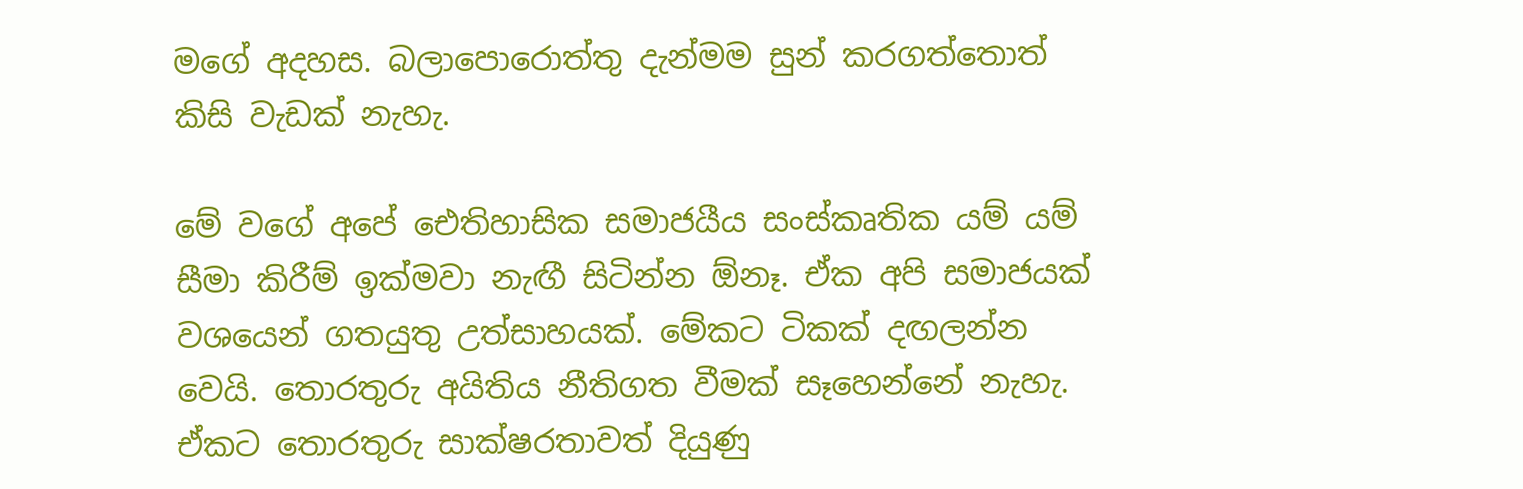මගේ අදහස. බලාපොරොත්තු දැන්මම සුන් කරගත්තොත් කිසි වැඩක් නැහැ.

මේ වගේ අපේ ඓතිහාසික සමාජයීය සංස්කෘතික යම් යම් සීමා කිරීම් ඉක්මවා නැඟී සිටින්න ඕනෑ. ඒක අපි සමාජයක් වශයෙන් ගතයුතු උත්සාහයක්. මේකට ටිකක් දඟලන්න වෙයි. තොරතුරු අයිතිය නීතිගත වීමක් සෑහෙන්නේ නැහැ. ඒකට තොරතුරු සාක්ෂරතාවත් දියුණු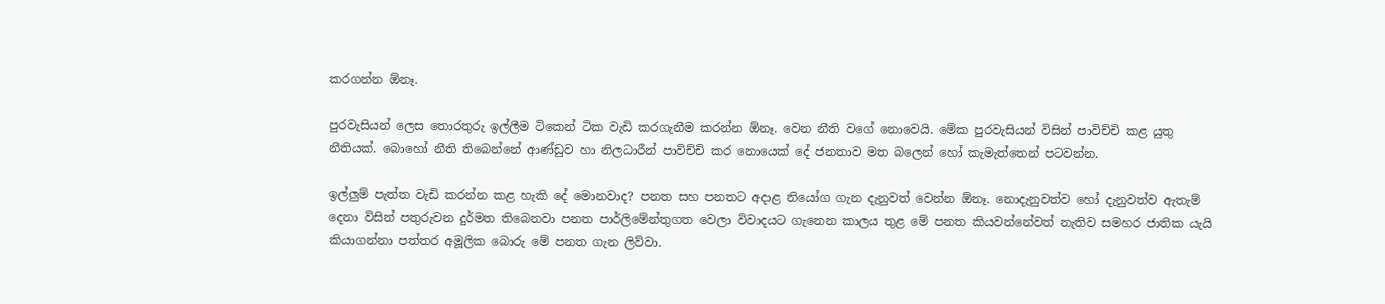කරගන්න ඕනෑ.

පුරවැසියන් ලෙස තොරතුරු ඉල්ලීම ටිකෙන් ටික වැඩි කරගැනීම කරන්න ඕනෑ. වෙන නීති වගේ නොවෙයි. මේක පුරවැසියන් විසින් පාවිච්චි කළ යුතු නීතියක්. බොහෝ නීති තිබෙන්නේ ආණ්ඩුව හා නිලධාරීන් පාවිච්චි කර නොයෙක් දේ ජනතාව මත බලෙන් හෝ කැමැත්තෙන් පටවන්න.

ඉල්ලුම් පැත්ත වැඩි කරන්න කළ හැකි දේ මොනවාද? පනත සහ පනතට අදාළ නියෝග ගැන දැනුවත් වෙන්න ඕනෑ. නොදැනුවත්ව හෝ දැනුවත්ව ඇතැම් දෙනා විසින් පතුරුවන දුර්මත තිබෙනවා පනත පාර්ලිමේන්තුගත වෙලා විවාදයට ගැනෙන කාලය තුළ මේ පනත කියවන්නේවත් නැතිව සමහර ජාතික යැයි කියාගන්නා පත්තර අමූලික බොරු මේ පනත ගැන ලිව්වා.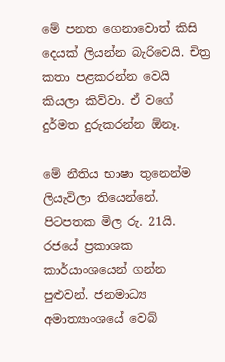මේ පනත ගෙනාවොත් කිසි දෙයක් ලියන්න බැරිවෙයි. චිත්‍ර කතා පළකරන්න වෙයි කියලා කිව්වා. ඒ වගේ දුර්මත දුරුකරන්න ඕනෑ.

මේ නීතිය භාෂා තුනෙන්ම ලියැවිලා තියෙන්නේ. පිටපතක මිල රු. 21යි. රජයේ ප්‍රකාශක කාර්යාංශයෙන් ගන්න පුළුවන්. ජනමාධ්‍ය අමාත්‍යාංශයේ වෙබ්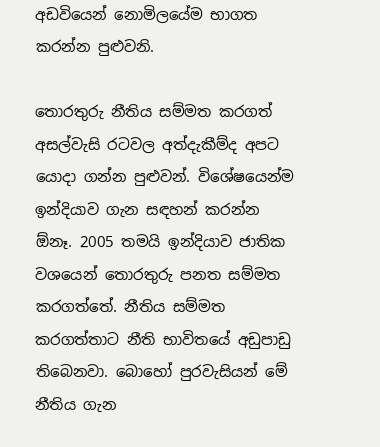අඩවියෙන් නොමිලයේම භාගත කරන්න පුළුවනි.

තොරතුරු නීතිය සම්මත කරගත් අසල්වැසි රටවල අත්දැකීම්ද අපට යොදා ගන්න පුළුවන්. විශේෂයෙන්ම ඉන්දියාව ගැන සඳහන් කරන්න ඕනෑ. 2005 තමයි ඉන්දියාව ජාතික වශයෙන් තොරතුරු පනත සම්මත කරගත්තේ. නීතිය සම්මත කරගත්තාට නීති භාවිතයේ අඩුපාඩු තිබෙනවා. බොහෝ පුරවැසියන් මේ නීතිය ගැන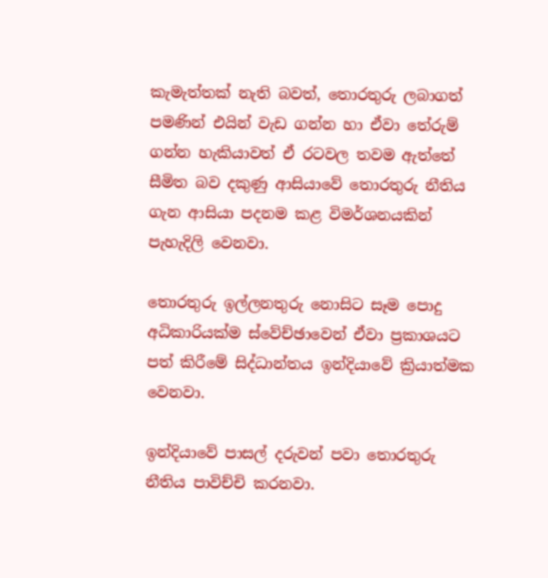කැමැත්තක් නැති බවත්, තොරතුරු ලබාගත් පමණින් එයින් වැඩ ගන්න හා ඒවා තේරුම් ගන්න හැකියාවත් ඒ රටවල තවම ඇත්තේ සීමිත බව දකුණු ආසියාවේ තොරතුරු නීතිය ගැන ආසියා පදනම කළ විමර්ශනයකින් පැහැදිලි වෙනවා.

තොරතුරු ඉල්ලනතුරු නොසිට සෑම පොදු අධිකාරියක්ම ස්වේච්ඡාවෙන් ඒවා ප්‍රකාශයට පත් කිරීමේ සිද්ධාන්තය ඉන්දියාවේ ක්‍රියාත්මක වෙනවා.

ඉන්දියාවේ පාසල් දරුවන් පවා තොරතුරු නීතිය පාවිච්චි කරනවා.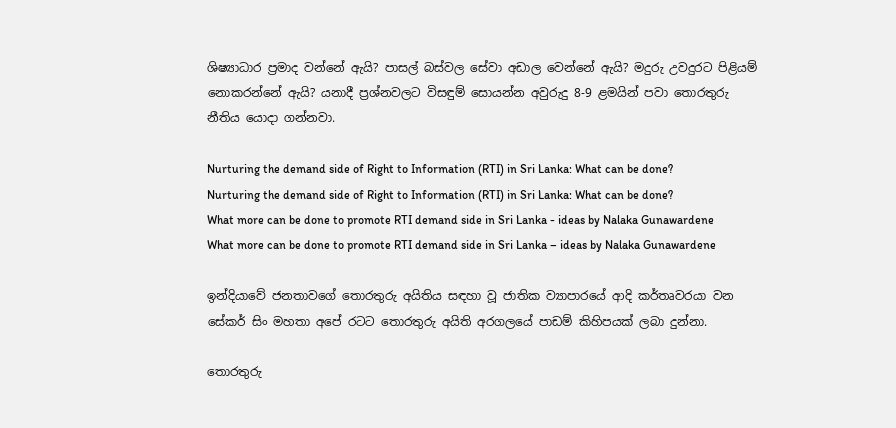ශිෂ්‍යාධාර ප්‍රමාද වන්නේ ඇයි? පාසල් බස්වල සේවා අඩාල වෙන්නේ ඇයි? මදුරු උවදුරට පිළියම් නොකරන්නේ ඇයි? යනාදී ප්‍රශ්නවලට විසඳුම් සොයන්න අවුරුදු 8-9 ළමයින් පවා තොරතුරු නීතිය යොදා ගන්නවා.

Nurturing the demand side of Right to Information (RTI) in Sri Lanka: What can be done?
Nurturing the demand side of Right to Information (RTI) in Sri Lanka: What can be done?
What more can be done to promote RTI demand side in Sri Lanka - ideas by Nalaka Gunawardene
What more can be done to promote RTI demand side in Sri Lanka – ideas by Nalaka Gunawardene

ඉන්දියාවේ ජනතාවගේ තොරතුරු අයිතිය සඳහා වූ ජාතික ව්‍යාපාරයේ ආදි කර්තෘවරයා වන සේකර් සිං මහතා අපේ රටට තොරතුරු අයිති අරගලයේ පාඩම් කිහිපයක් ලබා දුන්නා.

තොරතුරු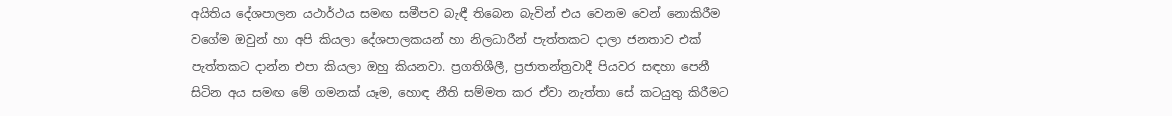අයිතිය දේශපාලන යථාර්ථය සමඟ සමීපව බැඳී තිබෙන බැවින් එය වෙනම වෙන් නොකිරීම වගේම ඔවුන් හා අපි කියලා දේශපාලකයන් හා නිලධාරීන් පැත්තකට දාලා ජනතාව එක් පැත්තකට දාන්න එපා කියලා ඔහු කියනවා. ප්‍රගතිශීලී, ප්‍රජාතන්ත්‍රවාදී පියවර සඳහා පෙනී සිටින අය සමඟ මේ ගමනක් යෑම, හොඳ නීති සම්මත කර ඒවා නැත්තා සේ කටයුතු කිරීමට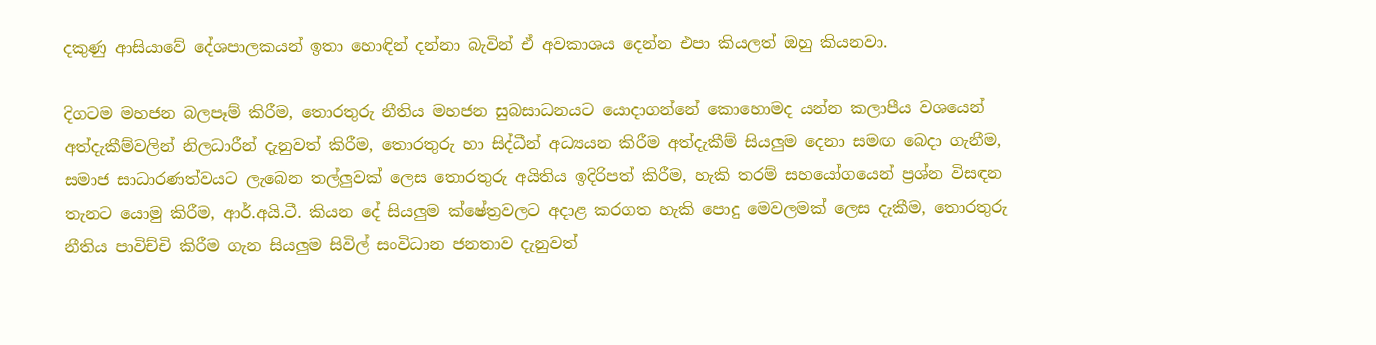දකුණු ආසියාවේ දේශපාලකයන් ඉතා හොඳින් දන්නා බැවින් ඒ අවකාශය දෙන්න එපා කියලත් ඔහු කියනවා.

දිගටම මහජන බලපෑම් කිරීම, තොරතුරු නීතිය මහජන සුබසාධනයට යොදාගන්නේ කොහොමද යන්න කලාපීය වශයෙන් අත්දැකීම්වලින් නිලධාරීන් දැනුවත් කිරීම, තොරතුරු හා සිද්ධීන් අධ්‍යයන කිරීම අත්දැකීම් සියලුම දෙනා සමඟ බෙදා ගැනීම, සමාජ සාධාරණත්වයට ලැබෙන තල්ලුවක් ලෙස තොරතුරු අයිතිය ඉදිරිපත් කිරීම, හැකි තරම් සහයෝගයෙන් ප්‍රශ්න විසඳන තැනට යොමු කිරීම, ආර්.අයි.ටී. කියන දේ සියලුම ක්ෂේත්‍රවලට අදාළ කරගත හැකි පොදු මෙවලමක් ලෙස දැකීම, තොරතුරු නීතිය පාවිච්චි කිරීම ගැන සියලුම සිවිල් සංවිධාන ජනතාව දැනුවත්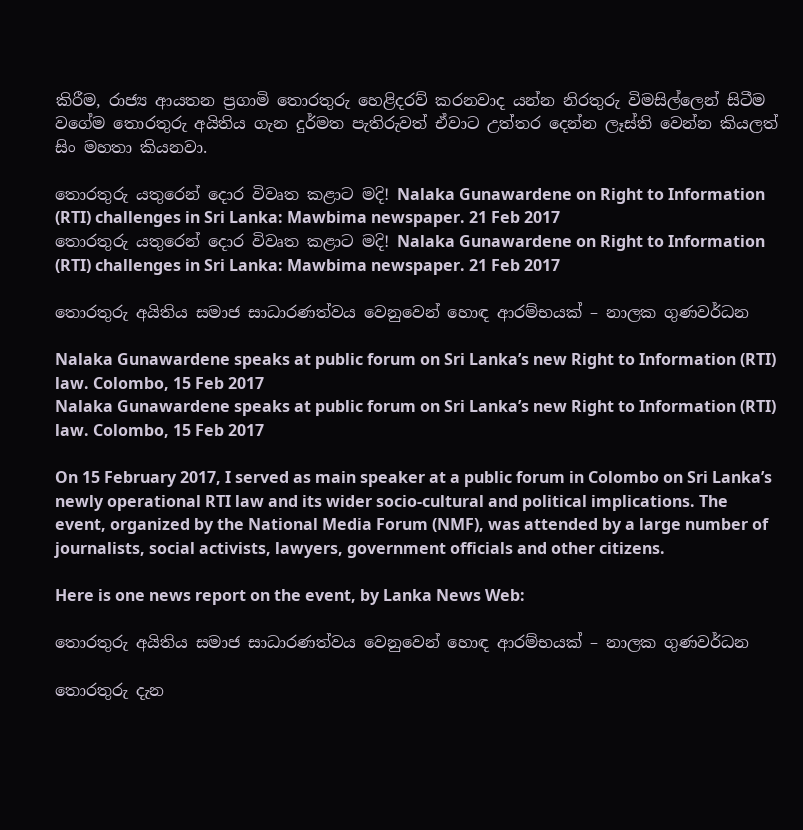කිරීම, රාජ්‍ය ආයතන ප්‍රගාමි තොරතුරු හෙළිදරව් කරනවාද යන්න නිරතුරු විමසිල්ලෙන් සිටීම වගේම තොරතුරු අයිතිය ගැන දුර්මත පැතිරුවත් ඒවාට උත්තර දෙන්න ලෑස්ති වෙන්න කියලත් සිං මහතා කියනවා.

තොරතුරු යතුරෙන් ‍දොර විවෘත කළාට මදි! Nalaka Gunawardene on Right to Information (RTI) challenges in Sri Lanka: Mawbima newspaper. 21 Feb 2017
තොරතුරු යතුරෙන් ‍දොර විවෘත කළාට මදි! Nalaka Gunawardene on Right to Information (RTI) challenges in Sri Lanka: Mawbima newspaper. 21 Feb 2017

තොරතුරු අයිතිය සමාජ සාධාරණත්වය වෙනුවෙන් හොඳ ආරම්භයක් – නාලක ගුණවර්ධන

Nalaka Gunawardene speaks at public forum on Sri Lanka’s new Right to Information (RTI) law. Colombo, 15 Feb 2017
Nalaka Gunawardene speaks at public forum on Sri Lanka’s new Right to Information (RTI) law. Colombo, 15 Feb 2017

On 15 February 2017, I served as main speaker at a public forum in Colombo on Sri Lanka’s newly operational RTI law and its wider socio-cultural and political implications. The event, organized by the National Media Forum (NMF), was attended by a large number of journalists, social activists, lawyers, government officials and other citizens.

Here is one news report on the event, by Lanka News Web:

තොරතුරු අයිතිය සමාජ සාධාරණත්වය වෙනුවෙන් හොඳ ආරම්භයක් – නාලක ගුණවර්ධන

තොරතුරු දැන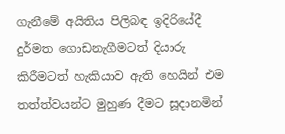ගැනීමේ අයිතිය පිලිබඳ ඉදිරියේදී දුර්මත ගොඩනැගීමටත් දියාරු කිරීමටත් හැකියාව ඇති හෙයින් එම තත්ත්වයන්ට මුහුණ දීමට සූදානමින්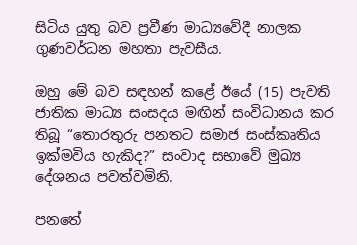සිටිය යුතු බව ප්‍රවීණ මාධ්‍යවේදී නාලක ගුණවර්ධන මහතා පැවසීය.

ඔහු මේ බව සඳහන් කළේ ඊයේ (15) පැවති ජාතික මාධ්‍ය සංසදය මඟින් සංවිධානය කර තිබූ “තොරතුරු පනතට සමාජ සංස්කෘතිය ඉක්මවිය හැකිද?” සංවාද සභාවේ මුඛ්‍ය දේශනය පවත්වමිනි.

පනතේ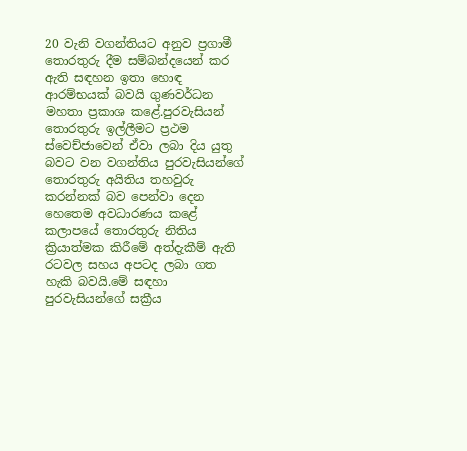20 වැනි වගන්තියට අනුව ප්‍රගාමී තොරතුරු දීම සම්බන්දයෙන් කර ඇති සඳහන ඉතා හොඳ ආරම්භයක් බවයි ගුණවර්ධන මහතා ප්‍රකාශ කළේ.පුරවැසියන් තොරතුරු ඉල්ලීමට ප්‍රථම ස්වෙච්ජාවෙන් ඒවා ලබා දිය යුතු බවට වන වගන්තිය පුරවැසියන්ගේ තොරතුරු අයිතිය තහවුරු කරන්නක් බව පෙන්වා දෙන හෙතෙම අවධාරණය කළේ කලාපයේ තොරතුරු නිතිය ක්‍රියාත්මක කිරීමේ අත්දැකීම් ඇති රටවල සහය අපටද ලබා ගත හැකි බවයි.මේ සඳහා පුරවැසියන්ගේ සක්‍රීය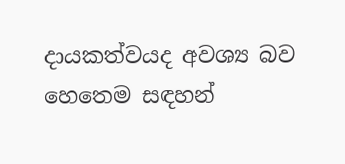දායකත්වයද අවශ්‍ය බව හෙතෙම සඳහන්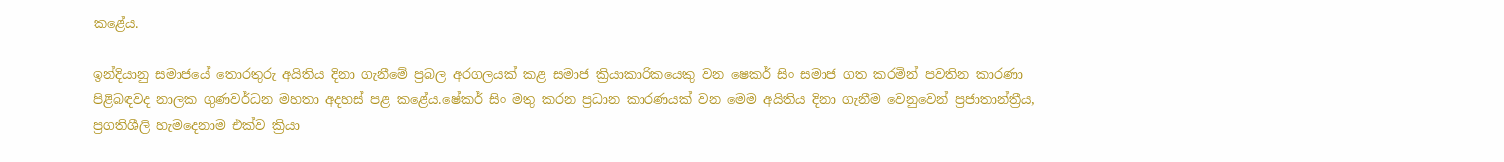කළේය.

ඉන්දියානු සමාජයේ තොරතුරු අයිතිය දිනා ගැනීමේ ප්‍රබල අරගලයක් කළ සමාජ ක්‍රියාකාරිකයෙකු වන ෂෙකර් සිං සමාජ ගත කරමින් පවතින කාරණා පිළිබඳවද නාලක ගුණවර්ධන මහතා අදහස් පළ කළේය.ෂේකර් සිං මතු කරන ප්‍රධාන කාරණයක් වන මෙම අයිතිය දිනා ගැනීම වෙනුවෙන් ප්‍රජාතාන්ත්‍රීය, ප්‍රගතිශීලි හැමදෙනාම එක්ව ක්‍රියා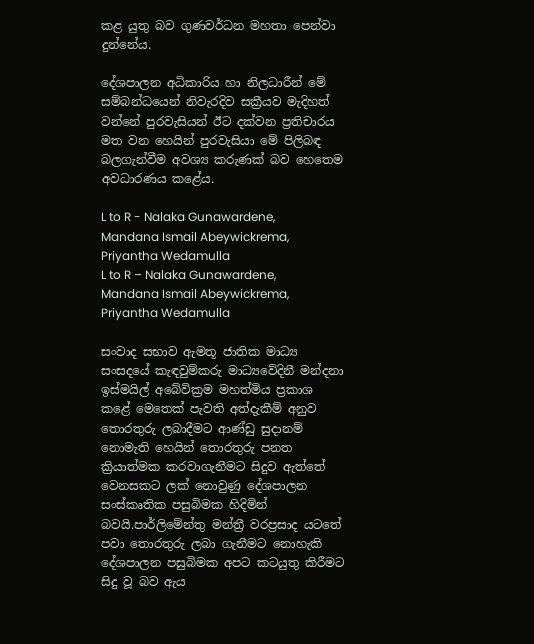කළ යුතු බව ගුණවර්ධන මහතා පෙන්වා දුන්නේය.

දේශපාලන අධිකාරිය හා නිලධාරීන් මේ සම්බන්ධයෙන් නිවැරදිව සක්‍රීයව මැදිහත් වන්නේ පුරවැසියන් ඊට දක්වන ප්‍රතිචාරය මත වන හෙයින් පුරවැසියා මේ පිලිබඳ බලගැන්වීම අවශ්‍ය කරුණක් බව හෙතෙම අවධාරණය කළේය.

L to R - Nalaka Gunawardene, Mandana Ismail Abeywickrema, Priyantha Wedamulla
L to R – Nalaka Gunawardene, Mandana Ismail Abeywickrema, Priyantha Wedamulla

සංවාද සභාව ඇමතූ ජාතික මාධ්‍ය සංසදයේ කැඳවුම්කරු මාධ්‍යවේදිනී මන්දනා ඉස්මයිල් අබේවික්‍රම මහත්මිය ප්‍රකාශ කළේ මෙතෙක් පැවති අත්දැකීම් අනුව තොරතුරු ලබාදීමට ආණ්ඩු සුදානම් නොමැති හෙයින් තොරතුරු පනත ක්‍රියාත්මක කරවාගැනීමට සිදුව ඇත්තේ වෙනසකට ලක් නොවුණු දේශපාලන සංස්කෘතික පසුබිමක හිදිමින් බවයි.පාර්ලිමේන්තු මන්ත්‍රී වරප්‍රසාද යටතේ පවා තොරතුරු ලබා ගැනීමට නොහැකි දේශපාලන පසුබිමක අපට කටයුතු කිරීමට සිදු වූ බව ඇය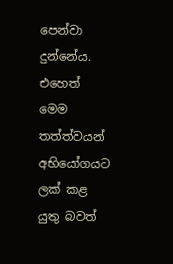පෙන්වා දුන්නේය. එහෙත් මෙම තත්ත්වයන් අභියෝගයට ලක් කළ යුතු බවත්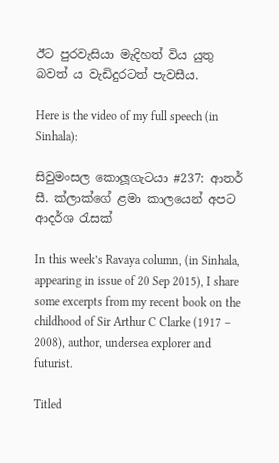ඊට පුරවැසියා මැදිහත් විය යුතු බවත් ය වැඩිදුරටත් පැවසීය.

Here is the video of my full speech (in Sinhala):

සිවුමංසල කොලූගැටයා #237: ආතර් සී. ක්ලාක්ගේ ළමා කාලයෙන් අපට ආදර්ශ රැසක්

In this week’s Ravaya column, (in Sinhala, appearing in issue of 20 Sep 2015), I share some excerpts from my recent book on the childhood of Sir Arthur C Clarke (1917 – 2008), author, undersea explorer and futurist.

Titled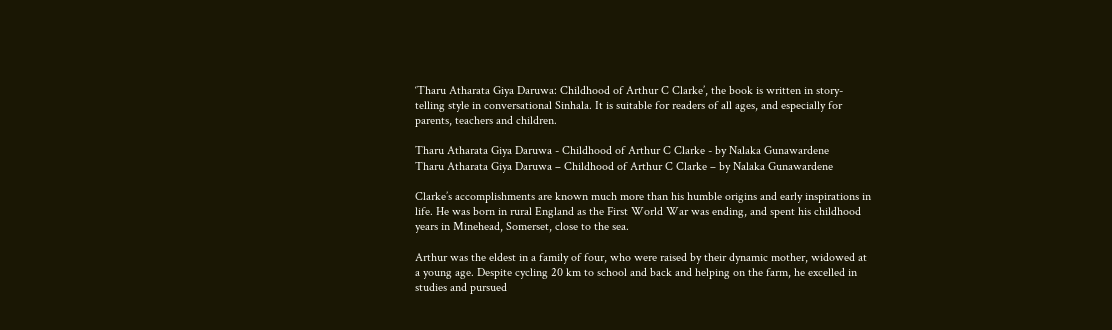‘Tharu Atharata Giya Daruwa: Childhood of Arthur C Clarke’, the book is written in story-telling style in conversational Sinhala. It is suitable for readers of all ages, and especially for parents, teachers and children.

Tharu Atharata Giya Daruwa - Childhood of Arthur C Clarke - by Nalaka Gunawardene
Tharu Atharata Giya Daruwa – Childhood of Arthur C Clarke – by Nalaka Gunawardene

Clarke’s accomplishments are known much more than his humble origins and early inspirations in life. He was born in rural England as the First World War was ending, and spent his childhood years in Minehead, Somerset, close to the sea.

Arthur was the eldest in a family of four, who were raised by their dynamic mother, widowed at a young age. Despite cycling 20 km to school and back and helping on the farm, he excelled in studies and pursued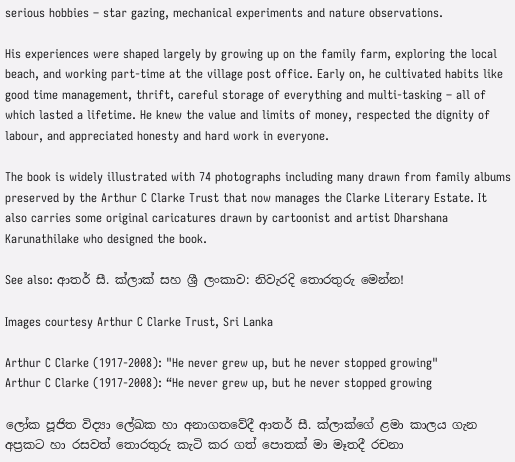serious hobbies – star gazing, mechanical experiments and nature observations.

His experiences were shaped largely by growing up on the family farm, exploring the local beach, and working part-time at the village post office. Early on, he cultivated habits like good time management, thrift, careful storage of everything and multi-tasking – all of which lasted a lifetime. He knew the value and limits of money, respected the dignity of labour, and appreciated honesty and hard work in everyone.

The book is widely illustrated with 74 photographs including many drawn from family albums preserved by the Arthur C Clarke Trust that now manages the Clarke Literary Estate. It also carries some original caricatures drawn by cartoonist and artist Dharshana Karunathilake who designed the book.

See also: ආතර් සී. ක්ලාක් සහ ශ්‍රී ලංකාව: නිවැරදි තොරතුරු මෙන්න!

Images courtesy Arthur C Clarke Trust, Sri Lanka

Arthur C Clarke (1917-2008): "He never grew up, but he never stopped growing"
Arthur C Clarke (1917-2008): “He never grew up, but he never stopped growing

ලෝක පූජිත විද්‍යා ලේඛක හා අනාගතවේදී ආතර් සී. ක්ලාක්ගේ ළමා කාලය ගැන අප්‍රකට හා රසවත් තොරතුරු කැටි කර ගත් පොතක් මා මෑතදී රචනා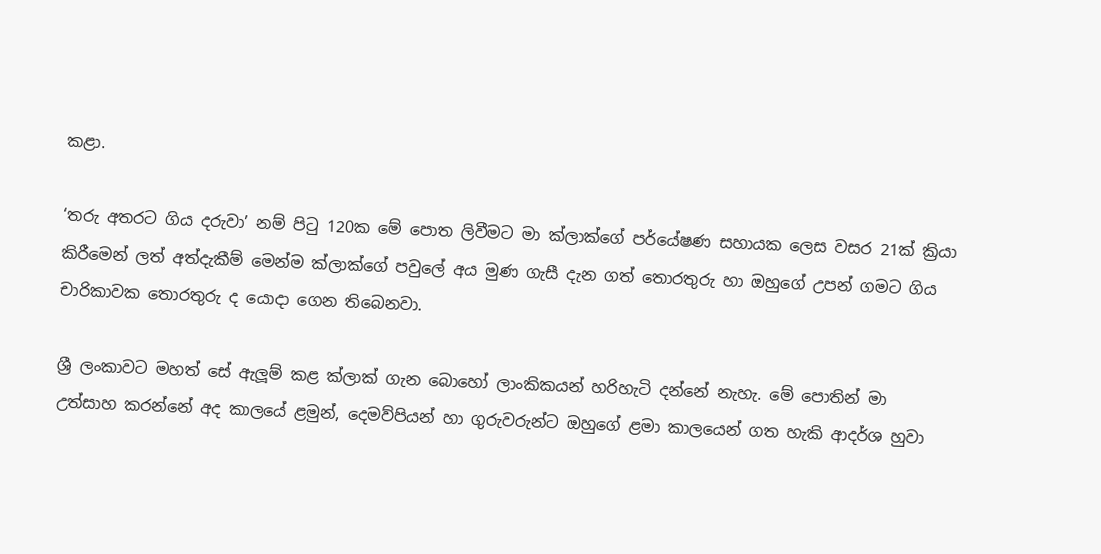කළා.

‘තරු අතරට ගිය දරුවා’ නම් පිටු 120ක මේ පොත ලිවීමට මා ක්ලාක්ගේ පර්යේෂණ සහායක ලෙස වසර 21ක් ක්‍රියා කිරීමෙන් ලත් අත්දැකීම් මෙන්ම ක්ලාක්ගේ පවුලේ අය මුණ ගැසී දැන ගත් තොරතුරු හා ඔහුගේ උපන් ගමට ගිය චාරිකාවක තොරතුරු ද යොදා ගෙන තිබෙනවා.

ශ්‍රී ලංකාවට මහත් සේ ඇලූම් කළ ක්ලාක් ගැන බොහෝ ලාංකිකයන් හරිහැටි දන්නේ නැහැ. මේ පොතින් මා උත්සාහ කරන්නේ අද කාලයේ ළමුන්, දෙමව්පියන් හා ගුරුවරුන්ට ඔහුගේ ළමා කාලයෙන් ගත හැකි ආදර්ශ හුවා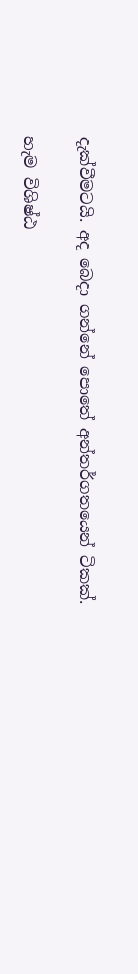දැක්වීමටයි. අද බෙදා ගන්නේ පොතේ අන්තර්ගතයෙන් ටිකක්.

හැම විශිෂ්ඨ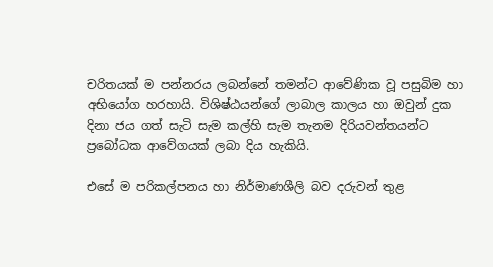චරිතයක් ම පන්නරය ලබන්නේ තමන්ට ආවේණික වූ පසුබිම හා අභියෝග හරහායි. විශිෂ්ඨයන්ගේ ලාබාල කාලය හා ඔවුන් දුක දිනා ජය ගත් සැටි සැම කල්හි සැම තැනම දිරියවන්තයන්ට ප්‍රබෝධක ආවේගයක් ලබා දිය හැකියි.

එසේ ම පරිකල්පනය හා නිර්මාණශීලි බව දරුවන් තුළ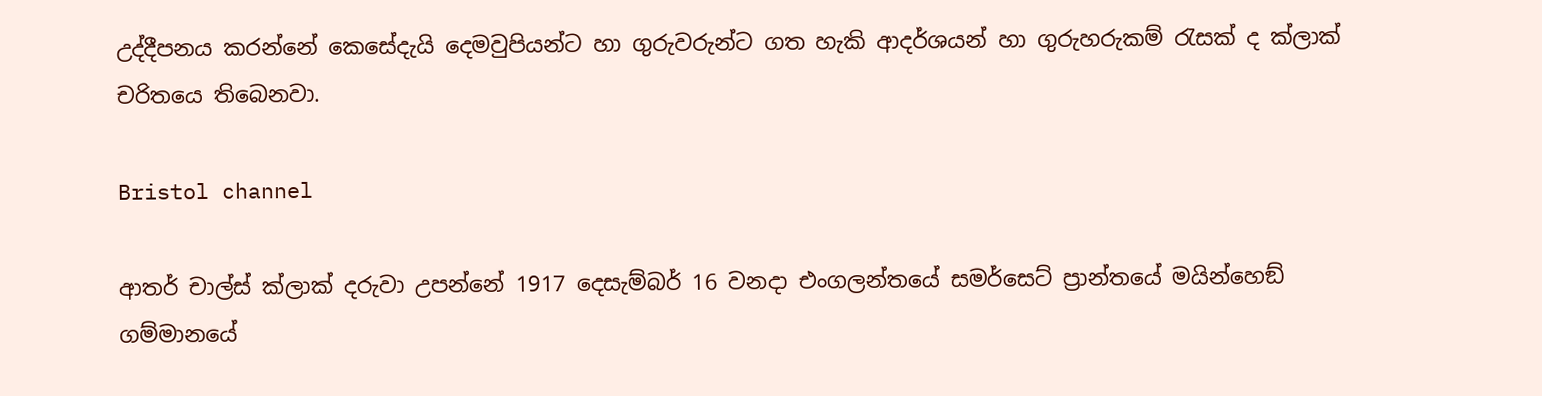උද්දීපනය කරන්නේ කෙසේදැයි දෙමවුපියන්ට හා ගුරුවරුන්ට ගත හැකි ආදර්ශයන් හා ගුරුහරුකම් රැසක් ද ක්ලාක් චරිතයෙ තිබෙනවා.

Bristol channel

ආතර් චාල්ස් ක්ලාක් දරුවා උපන්නේ 1917 දෙසැම්බර් 16 වනදා එංගලන්තයේ සමර්සෙට් ප්‍රාන්තයේ මයින්හෙඞ් ගම්මානයේ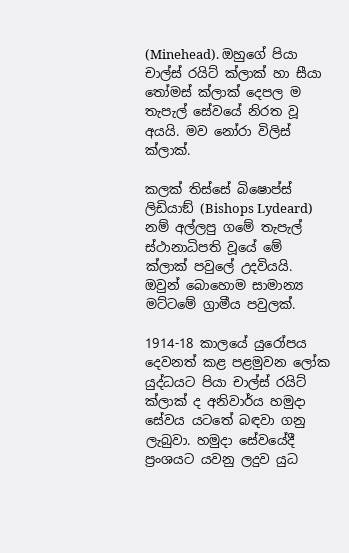(Minehead). ඔහුගේ පියා චාල්ස් රයිට් ක්ලාක් හා සීයා තෝමස් ක්ලාක් දෙපල ම තැපැල් සේවයේ නිරත වූ අයයි. මව නෝරා විලිස් ක්ලාක්.

කලක් තිස්සේ බිෂොප්ස් ලිඩියාඞ් (Bishops Lydeard) නම් අල්ලපු ගමේ තැපැල් ස්ථානාධිපති වූයේ මේ ක්ලාක් පවුලේ උදවියයි. ඔවුන් බොහොම සාමාන්‍ය මට්ටමේ ග්‍රාමීය පවුලක්.

1914-18 කාලයේ යුරෝපය දෙවනත් කළ පළමුවන ලෝක යුද්ධයට පියා චාල්ස් රයිට් ක්ලාක් ද අනිවාර්ය හමුදා සේවය යටතේ බඳවා ගනු ලැබුවා. හමුදා සේවයේදී ප්‍රංශයට යවනු ලදුව යුධ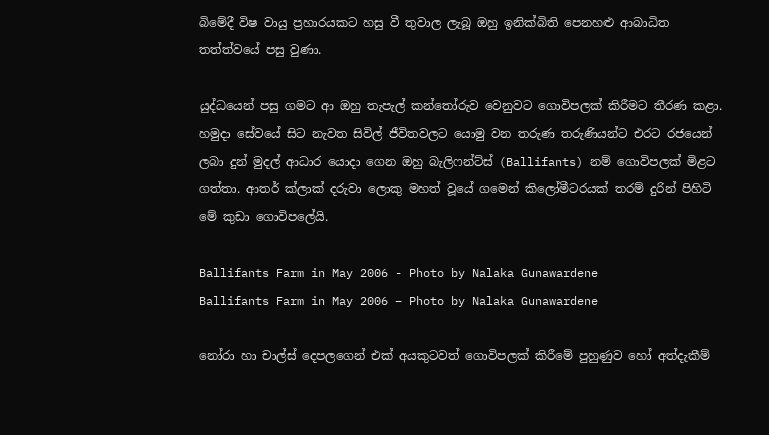බිමේදී විෂ වායු ප්‍රහාරයකට හසු වී තුවාල ලැබූ ඔහු ඉනික්බිති පෙනහළු ආබාධිත තත්ත්වයේ පසු වුණා.

යුද්ධයෙන් පසු ගමට ආ ඔහු තැපැල් කන්තෝරුව වෙනුවට ගොවිපලක් කිරීමට තීරණ කළා. හමුදා සේවයේ සිට නැවත සිවිල් ජීවිතවලට යොමු වන තරුණ තරුණියන්ට එරට රජයෙන් ලබා දුන් මුදල් ආධාර යොදා ගෙන ඔහු බැලිෆන්ට්ස් (Ballifants) නම් ගොවිපලක් මිළට ගත්තා. ආතර් ක්ලාක් දරුවා ලොකු මහත් වූයේ ගමෙන් කිලෝමීටරයක් තරම් දුරින් පිහිටි මේ කුඩා ගොවිපලේයි.

Ballifants Farm in May 2006 - Photo by Nalaka Gunawardene
Ballifants Farm in May 2006 – Photo by Nalaka Gunawardene

නෝරා හා චාල්ස් දෙපලගෙන් එක් අයකුටවත් ගොවිපලක් කිරීමේ පුහුණුව හෝ අත්දැකීම්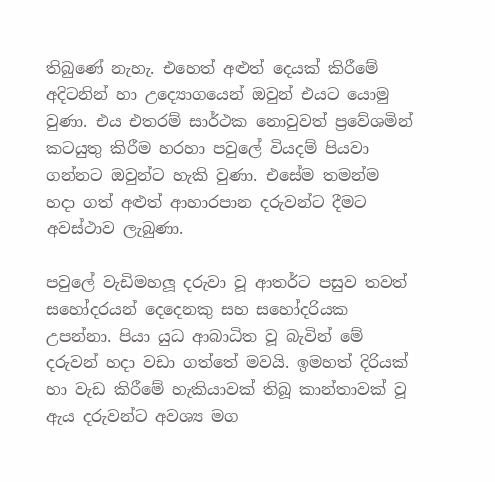තිබුණේ නැහැ. එහෙත් අළුත් දෙයක් කිරීමේ අදිටනින් හා උද්‍යොගයෙන් ඔවුන් එයට යොමු වුණා. එය එතරම් සාර්ථක නොවුවත් ප්‍රවේශමින් කටයුතු කිරීම හරහා පවුලේ වියදම් පියවා ගන්නට ඔවුන්ට හැකි වුණා. එසේම තමන්ම හදා ගත් අළුත් ආහාරපාන දරුවන්ට දීමට අවස්ථාව ලැබුණා.

පවුලේ වැඩිමහලූ දරුවා වූ ආතර්ට පසුව තවත් සහෝදරයන් දෙදෙනකු සහ සහෝදරියක උපන්නා. පියා යුධ ආබාධිත වූ බැවින් මේ දරුවන් හදා වඩා ගත්තේ මවයි. ඉමහත් දිරියක් හා වැඩ කිරීමේ හැකියාවක් තිබූ කාන්තාවක් වූ ඇය දරුවන්ට අවශ්‍ය මග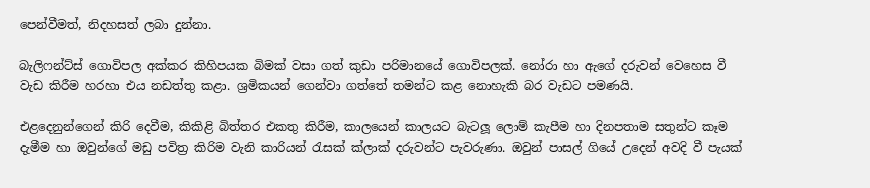පෙන්වීමත්, නිදහසත් ලබා දුන්නා.

බැලිෆන්ට්ස් ගොවිපල අක්කර කිහිපයක බිමක් වසා ගත් කුඩා පරිමානයේ ගොවිපලක්. නෝරා හා ඇගේ දරුවන් වෙහෙස වී වැඩ කිරීම හරහා එය නඩත්තු කළා. ශ්‍රමිකයන් ගෙන්වා ගත්තේ තමන්ට කළ නොහැකි බර වැඩට පමණයි.

එළදෙනුන්ගෙන් කිරි දෙවීම, කිකිළි බිත්තර එකතු කිරීම, කාලයෙන් කාලයට බැටලූ ලොම් කැපීම හා දිනපතාම සතුන්ට කෑම දැමීම හා ඔවුන්ගේ මඩු පවිත්‍ර කිරිම වැනි කාරියන් රැසක් ක්ලාක් දරුවන්ට පැවරුණා. ඔවුන් පාසල් ගියේ උදෙන් අවදි වී පැයක්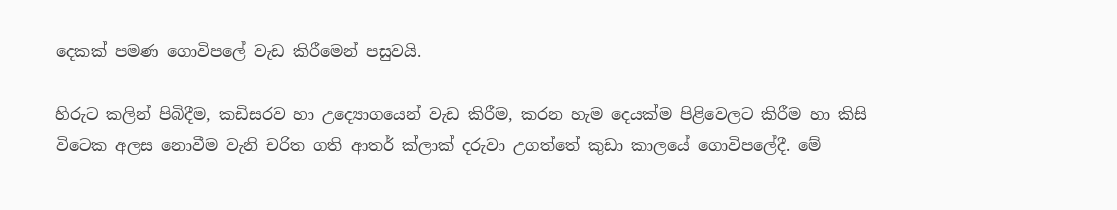දෙකක් පමණ ගොවිපලේ වැඩ කිරීමෙන් පසුවයි.

හිරුට කලින් පිබිදීම, කඩිසරව හා උද්‍යොගයෙන් වැඩ කිරීම, කරන හැම දෙයක්ම පිළිවෙලට කිරීම හා කිසි විටෙක අලස නොවීම වැනි චරිත ගති ආතර් ක්ලාක් දරුවා උගත්තේ කුඩා කාලයේ ගොවිපලේදී. මේ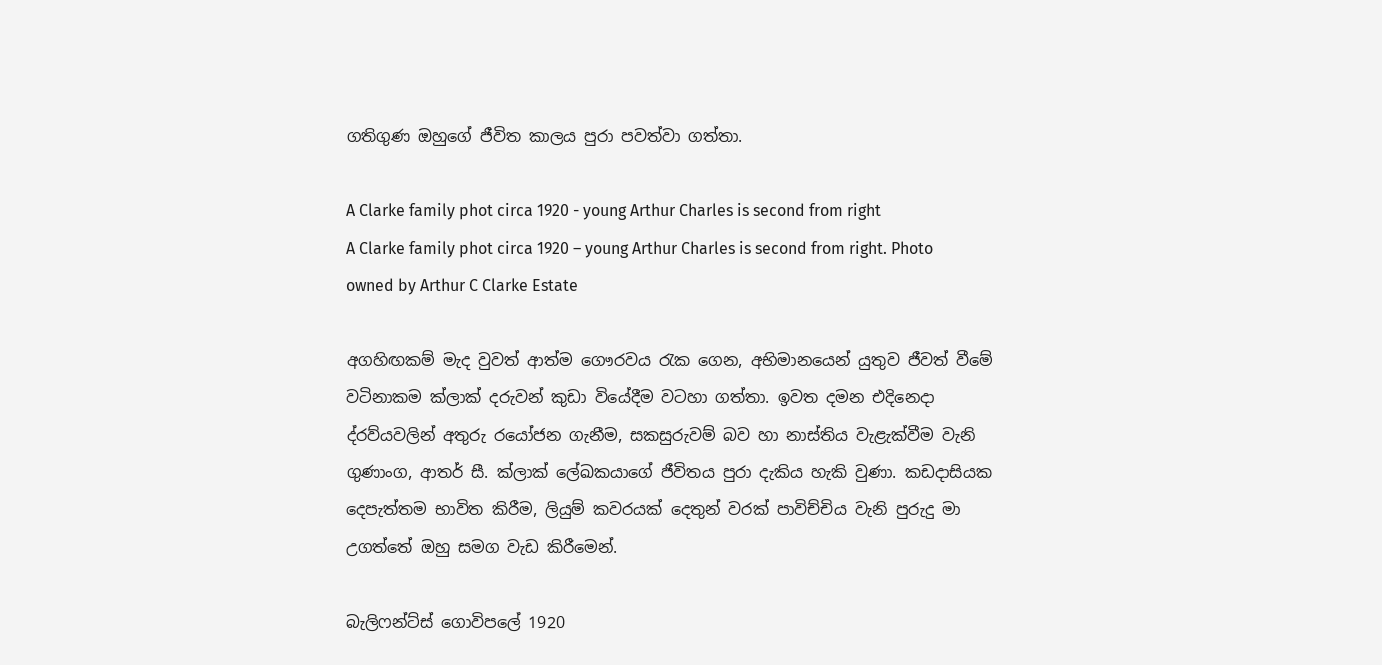ගතිගුණ ඔහුගේ ජීවිත කාලය පුරා පවත්වා ගත්තා.

A Clarke family phot circa 1920 - young Arthur Charles is second from right
A Clarke family phot circa 1920 – young Arthur Charles is second from right. Photo owned by Arthur C Clarke Estate

අගහිඟකම් මැද වුවත් ආත්ම ගෞරවය රැක ගෙන, අභිමානයෙන් යුතුව ජීවත් වීමේ වටිනාකම ක්ලාක් දරුවන් කුඩා වියේදීම වටහා ගත්තා. ඉවත දමන එදිනෙදා ද්රව්යවලින් අතුරු රයෝජන ගැනීම, සකසුරුවම් බව හා නාස්තිය වැළැක්වීම වැනි ගුණාංග, ආතර් සී. ක්ලාක් ලේඛකයාගේ ජීවිතය පුරා දැකිය හැකි වුණා. කඩදාසියක දෙපැත්තම භාවිත කිරීම, ලියුම් කවරයක් දෙතුන් වරක් පාවිච්චිය වැනි පුරුදු මා උගත්තේ ඔහු සමග වැඩ කිරීමෙන්.

බැලිෆන්ට්ස් ගොවිපලේ 1920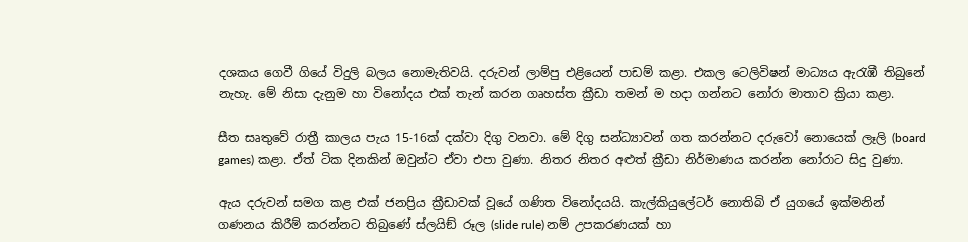දශකය ගෙවී ගියේ විදුලි බලය නොමැතිවයි. දරුවන් ලාම්පු එළියෙන් පාඩම් කළා. එකල ටෙලිවිෂන් මාධ්‍යය ඇරැඹී තිබුනේ නැහැ. මේ නිසා දැනුම හා විනෝදය එක් තැන් කරන ගෘහස්ත ක්‍රීඩා තමන් ම හදා ගන්නට නෝරා මාතාව ක්‍රියා කළා.

සීත සෘතුවේ රාත්‍රී කාලය පැය 15-16ක් දක්වා දිගු වනවා. මේ දිගු සන්ධ්‍යාවන් ගත කරන්නට දරුවෝ නොයෙක් ලෑලි (board games) කළා. ඒත් ටික දිනකින් ඔවුන්ට ඒවා එපා වුණා. නිතර නිතර අළුත් ක්‍රීඩා නිර්මාණය කරන්න නෝරාට සිදු වුණා.

ඇය දරුවන් සමග කළ එක් ජනප්‍රිය ක්‍රීඩාවක් වූයේ ගණිත විනෝදයයි. කැල්කියුලේටර් නොතිබි ඒ යුගයේ ඉක්මනින් ගණනය කිරීම් කරන්නට තිබුණේ ස්ලයිඞ් රූල (slide rule) නම් උපකරණයක් හා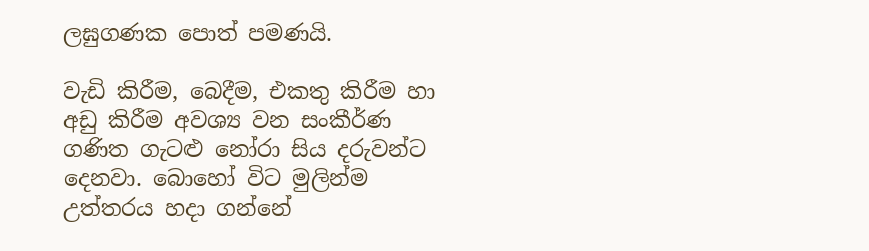ලඝුගණක පොත් පමණයි.

වැඩි කිරීම, බෙදීම, එකතු කිරීම හා අඩු කිරීම අවශ්‍ය වන සංකීර්ණ ගණිත ගැටළු නෝරා සිය දරුවන්ට දෙනවා. බොහෝ විට මුලින්ම උත්තරය හදා ගන්නේ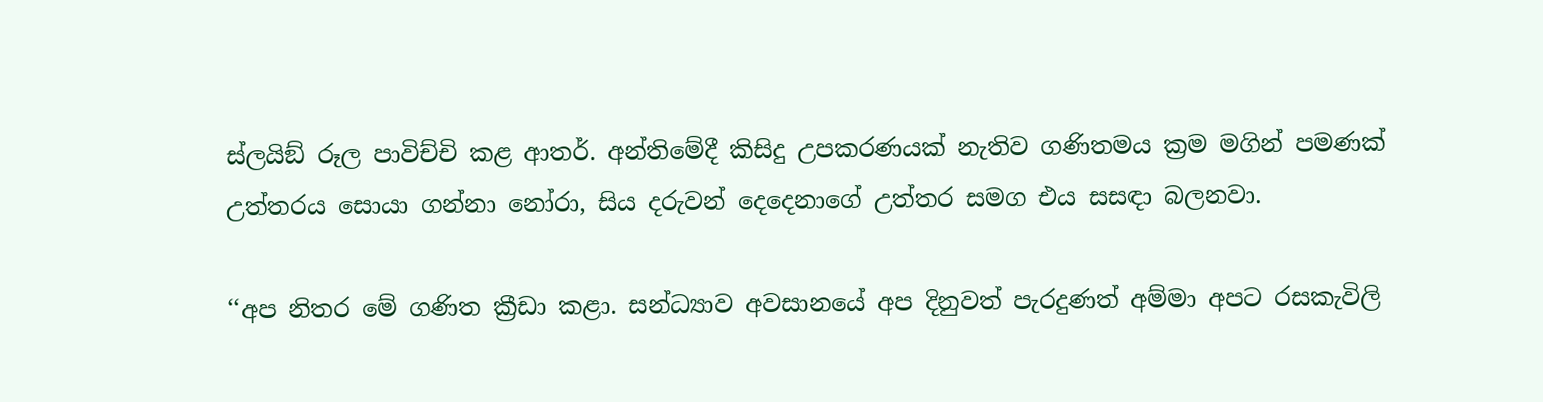ස්ලයිඞ් රූල පාවිච්චි කළ ආතර්. අන්තිමේදී කිසිදු උපකරණයක් නැතිව ගණිතමය ක්‍රම මගින් පමණක් උත්තරය සොයා ගන්නා නෝරා, සිය දරුවන් දෙදෙනාගේ උත්තර සමග එය සසඳා බලනවා.

‘‘අප නිතර මේ ගණිත ක්‍රීඩා කළා. සන්ධ්‍යාව අවසානයේ අප දිනුවත් පැරදුණත් අම්මා අපට රසකැවිලි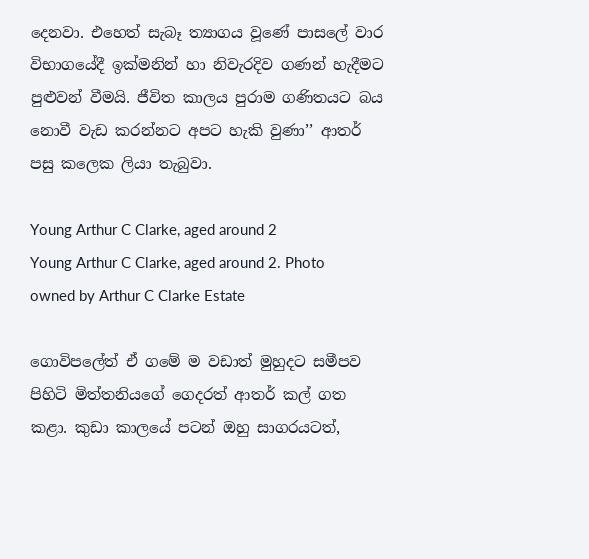දෙනවා. එහෙත් සැබෑ ත්‍යාගය වූණේ පාසලේ වාර විභාගයේදී ඉක්මනින් හා නිවැරදිව ගණන් හැදීමට පුළුවන් වීමයි. ජීවිත කාලය පුරාම ගණිතයට බය නොවී වැඩ කරන්නට අපට හැකි වුණා’’ ආතර් පසු කලෙක ලියා තැබුවා.

Young Arthur C Clarke, aged around 2
Young Arthur C Clarke, aged around 2. Photo owned by Arthur C Clarke Estate

ගොවිපලේත් ඒ ගමේ ම වඩාත් මුහුදට සමීපව පිහිටි මිත්තනියගේ ගෙදරත් ආතර් කල් ගත කළා. කුඩා කාලයේ පටන් ඔහු සාගරයටත්,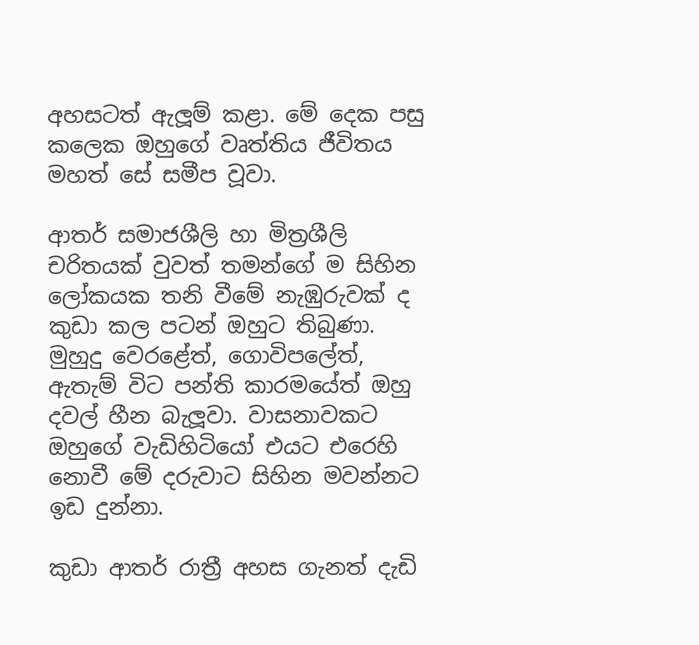අහසටත් ඇලූම් කළා. මේ දෙක පසු කලෙක ඔහුගේ වෘත්තිය ජීවිතය මහත් සේ සමීප වූවා.

ආතර් සමාජශීලි හා මිත්‍රශීලි චරිතයක් වුවත් තමන්ගේ ම සිහින ලෝකයක තනි වීමේ නැඹුරුවක් ද කුඩා කල පටන් ඔහුට තිබුණා. මුහුදු වෙරළේත්, ගොවිපලේත්, ඇතැම් විට පන්ති කාරමයේත් ඔහු දවල් හීන බැලූවා. වාසනාවකට ඔහුගේ වැඩිහිටියෝ එයට එරෙහි නොවී මේ දරුවාට සිහින මවන්නට ඉඩ දුන්නා.

කුඩා ආතර් රාත්‍රී අහස ගැනත් දැඩි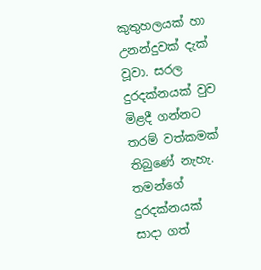කුතුහලයක් හා උනන්දුවක් දැක් වූවා. සරල දුරදක්නයක් වුව මිළදී ගන්නට තරම් වත්කමක් තිබුණේ නැහැ. තමන්ගේ දුරදක්නයක් සාදා ගත්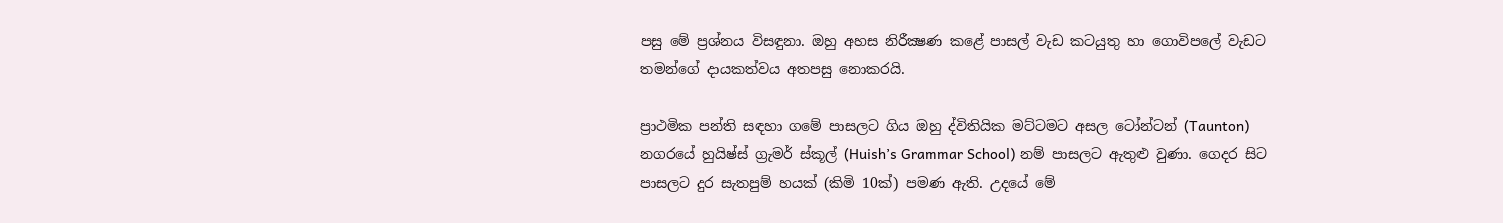පසු මේ ප්‍රශ්නය විසඳුනා. ඔහු අහස නිරීක්‍ෂණ කළේ පාසල් වැඩ කටයුතු හා ගොවිපලේ වැඩට තමන්ගේ දායකත්වය අතපසු නොකරයි.

ප්‍රාථමික පන්ති සඳහා ගමේ පාසලට ගිය ඔහු ද්විතියික මට්ටමට අසල ටෝන්ටන් (Taunton) නගරයේ හුයිෂ්ස් ග්‍රැමර් ස්කූල් (Huish’s Grammar School) නම් පාසලට ඇතුළු වුණා. ගෙදර සිට පාසලට දුර සැතපුම් හයක් (කිමි 10ක්) පමණ ඇති. උදයේ මේ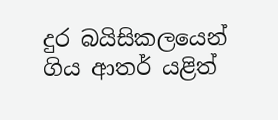දුර බයිසිකලයෙන් ගිය ආතර් යළිත්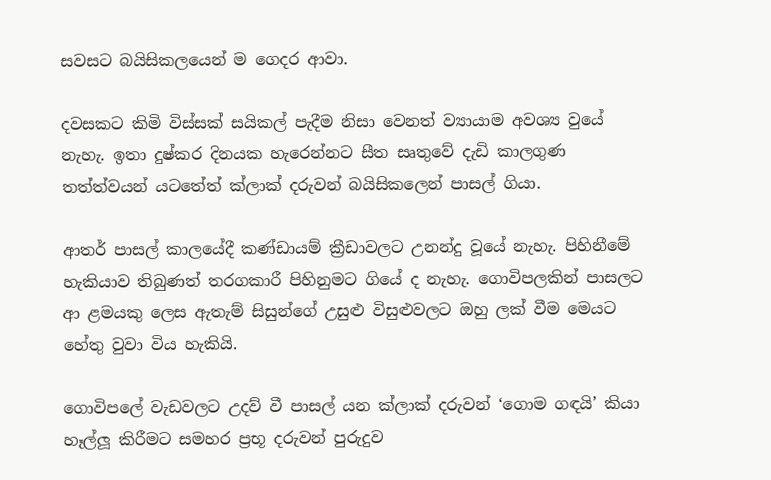සවසට බයිසිකලයෙන් ම ගෙදර ආවා.

දවසකට කිමි විස්සක් සයිකල් පැදීම නිසා වෙනත් ව්‍යායාම අවශ්‍ය වුයේ නැහැ. ඉතා දුෂ්කර දිනයක හැරෙන්නට සීත සෘතුවේ දැඩි කාලගුණ තත්ත්වයන් යටතේත් ක්ලාක් දරුවන් බයිසිකලෙන් පාසල් ගියා.

ආතර් පාසල් කාලයේදී කණ්ඩායම් ක්‍රීඩාවලට උනන්දු වූයේ නැහැ. පිහිනීමේ හැකියාව තිබුණත් තරගකාරී පිහිනුමට ගියේ ද නැහැ. ගොවිපලකින් පාසලට ආ ළමයකු ලෙස ඇතැම් සිසුන්ගේ උසුළු විසුළුවලට ඔහු ලක් වීම මෙයට හේතු වුවා විය හැකියි.

ගොවිපලේ වැඩවලට උදව් වී පාසල් යන ක්ලාක් දරුවන් ‘ගොම ගඳයි’ කියා හෑල්ලූ කිරීමට සමහර ප්‍රභූ දරුවන් පුරුදුව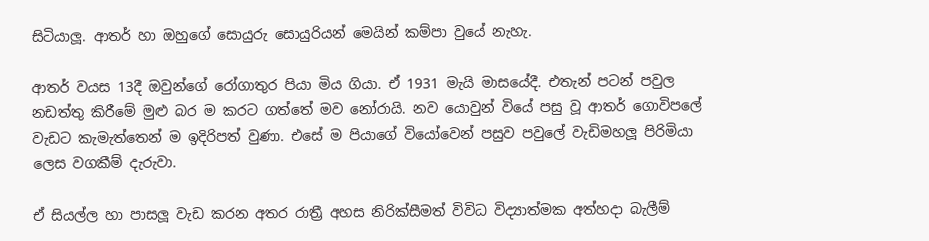සිටියාලූ. ආතර් හා ඔහුගේ සොයුරු සොයුරියන් මෙයින් කම්පා වුයේ නැහැ.

ආතර් වයස 13දී ඔවුන්ගේ රෝගාතුර පියා මිය ගියා. ඒ 1931 මැයි මාසයේදී. එතැන් පටන් පවුල නඩත්තු කිරීමේ මුළු බර ම කරට ගත්තේ මව නෝරායි. නව යොවුන් වියේ පසු වූ ආතර් ගොවිපලේ වැඩට කැමැත්තෙන් ම ඉදිරිපත් වුණා. එසේ ම පියාගේ වියෝවෙන් පසුව පවුලේ වැඩිමහලූ පිරිමියා ලෙස වගකීම් දැරුවා.

ඒ සියල්ල හා පාසලූ වැඩ කරන අතර රාත්‍රී අහස නිරික්සීමත් විවිධ විද්‍යාත්මක අත්හදා බැලීම්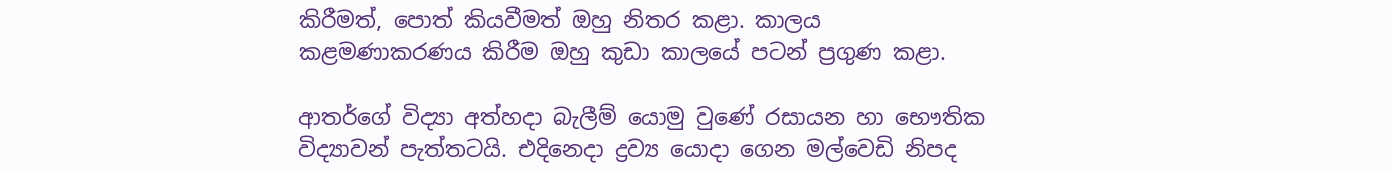කිරීමත්, පොත් කියවීමත් ඔහු නිතර කළා. කාලය කළමණාකරණය කිරීම ඔහු කුඩා කාලයේ පටන් ප්‍රගුණ කළා.

ආතර්ගේ විද්‍යා අත්හදා බැලීම් යොමු වුණේ රසායන හා භෞතික විද්‍යාවන් පැත්තටයි. එදිනෙදා ද්‍රව්‍ය යොදා ගෙන මල්වෙඩි නිපද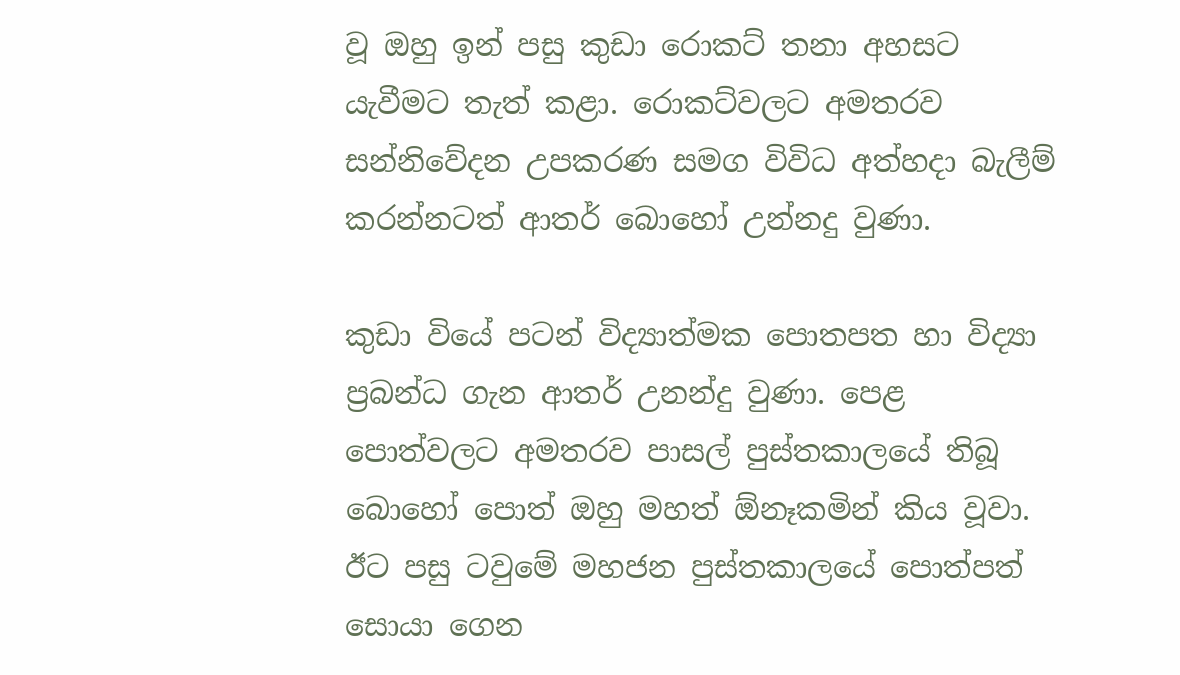වූ ඔහු ඉන් පසු කුඩා රොකට් තනා අහසට යැවීමට තැත් කළා. රොකට්වලට අමතරව සන්නිවේදන උපකරණ සමග විවිධ අත්හදා බැලීම් කරන්නටත් ආතර් බොහෝ උන්නදු වුණා.

කුඩා වියේ පටන් විද්‍යාත්මක පොතපත හා විද්‍යා ප්‍රබන්ධ ගැන ආතර් උනන්දු වුණා. පෙළ පොත්වලට අමතරව පාසල් පුස්තකාලයේ තිබූ බොහෝ පොත් ඔහු මහත් ඕනෑකමින් කිය වූවා. ඊට පසු ටවුමේ මහජන පුස්තකාලයේ පොත්පත් සොයා ගෙන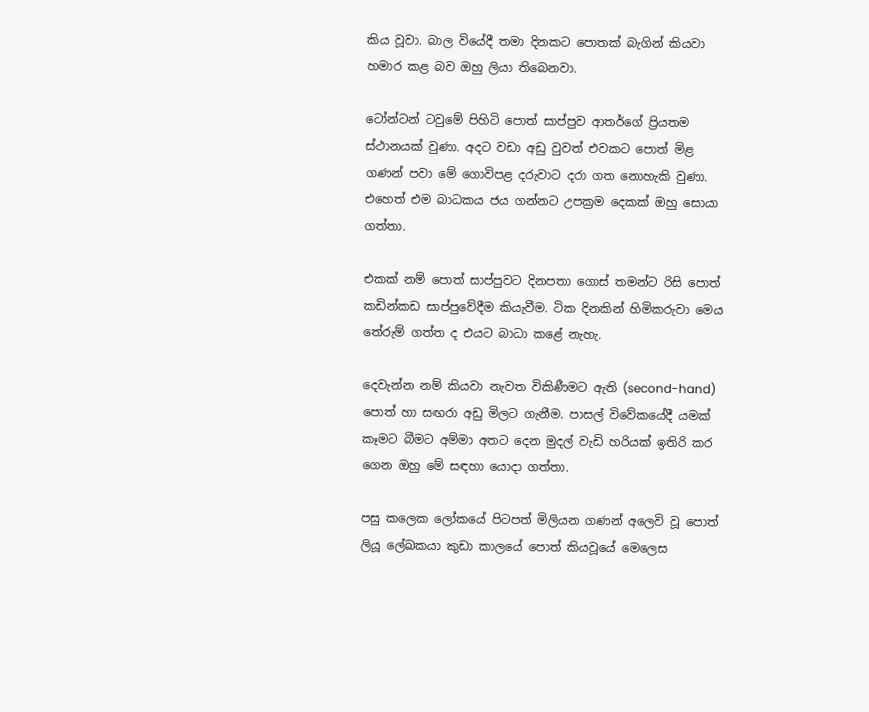කිය වූවා. බාල වියේදී තමා දිනකට පොතක් බැගින් කියවා හමාර කළ බව ඔහු ලියා තිබෙනවා.

ටෝන්ටන් ටවුමේ පිහිටි පොත් සාප්පුව ආතර්ගේ ප්‍රියතම ස්ථානයක් වුණා. අදට වඩා අඩු වුවත් එවකට පොත් මිළ ගණන් පවා මේ ගොවිපළ දරුවාට දරා ගත නොහැකි වුණා. එහෙත් එම බාධකය ජය ගන්නට උපක්‍රම දෙකක් ඔහු සොයා ගත්තා.

එකක් නම් පොත් සාප්පුවට දිනපතා ගොස් තමන්ට රිසි පොත් කඩින්කඩ සාප්පුවේදීම කියැවීම. ටික දිනකින් හිමිකරුවා මෙය තේරුම් ගත්ත ද එයට බාධා කළේ නැහැ.

දෙවැන්න නම් කියවා නැවත විකිණීමට ඇති (second-hand) පොත් හා සඟරා අඩු මිලට ගැනීම. පාසල් විවේකයේදී යමක් කෑමට බීමට අම්මා අතට දෙන මුදල් වැඩි හරියක් ඉතිරි කර ගෙන ඔහු මේ සඳහා යොදා ගත්තා.

පසු කලෙක ලෝකයේ පිටපත් මිලියන ගණන් අලෙවි වූ පොත් ලියූ ලේඛකයා කුඩා කාලයේ පොත් කියවූයේ මෙලෙස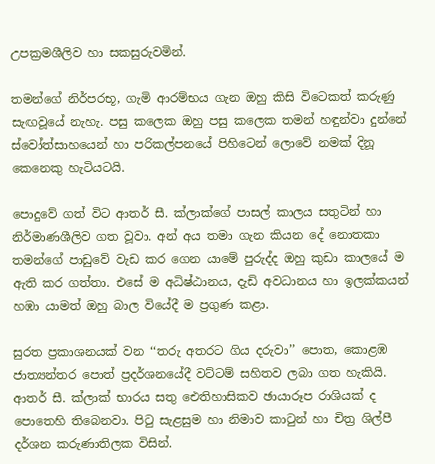උපක්‍රමශීලිව හා සකසුරුවමින්.

තමන්ගේ නිර්පරභූ, ගැමි ආරම්භය ගැන ඔහු කිසි විටෙකත් කරුණු සැඟවූයේ නැහැ. පසු කලෙක ඔහු පසු කලෙක තමන් හඳුන්වා දුන්නේ ස්වෝත්සාහයෙන් හා පරිකල්පනයේ පිහිටෙන් ලොවේ නමක් දිනූ කෙනෙකු හැටියටයි.

පොදුවේ ගත් විට ආතර් සී. ක්ලාක්ගේ පාසල් කාලය සතුටින් හා නිර්මාණශීලිව ගත වූවා. අන් අය තමා ගැන කියන දේ නොතකා තමන්ගේ පාඩුවේ වැඩ කර ගෙන යාමේ පුරුද්ද ඔහු කුඩා කාලයේ ම ඇති කර ගත්තා. එසේ ම අධිෂ්ඨානය, දැඩි අවධානය හා ඉලක්කයන් හඹා යාමත් ඔහු බාල වියේදී ම ප්‍රගුණ කළා.

සුරත ප්‍රකාශනයක් වන ‘‘තරු අතරට ගිය දරුවා’’ පොත, කොළඹ ජාත්‍යන්තර පොත් ප්‍රදර්ශනයේදී වට්ටම් සහිතව ලබා ගත හැකියි. ආතර් සී. ක්ලාක් භාරය සතු ඓතිහාසිකව ඡායාරූප රාශියක් ද පොතෙහි තිබෙනවා. පිටු සැළසුම හා නිමාව කාටුන් හා චිත්‍ර ශිල්පී දර්ශන කරුණාතිලක විසින්.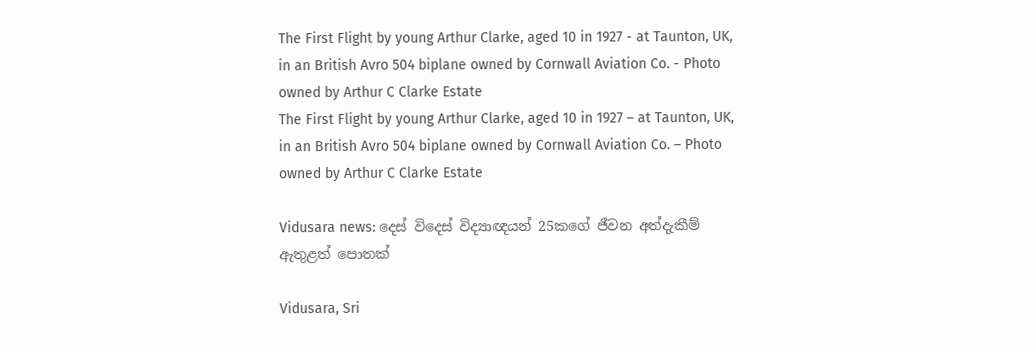The First Flight by young Arthur Clarke, aged 10 in 1927 - at Taunton, UK, in an British Avro 504 biplane owned by Cornwall Aviation Co. - Photo owned by Arthur C Clarke Estate
The First Flight by young Arthur Clarke, aged 10 in 1927 – at Taunton, UK, in an British Avro 504 biplane owned by Cornwall Aviation Co. – Photo owned by Arthur C Clarke Estate

Vidusara news: දෙස් විදෙස් විද්‍යාඥයන් 25කගේ ජීවන අත්දැකීම් ඇතුළත් පොතක්

Vidusara, Sri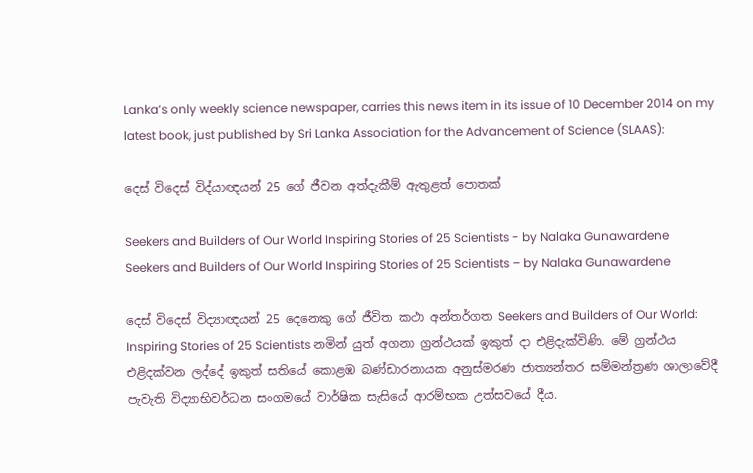Lanka’s only weekly science newspaper, carries this news item in its issue of 10 December 2014 on my latest book, just published by Sri Lanka Association for the Advancement of Science (SLAAS):

දෙස් විදෙස් විද්යාඥයන් 25 ගේ ජීවන අත්දැකීම් ඇතුළත් පොතක්

Seekers and Builders of Our World Inspiring Stories of 25 Scientists - by Nalaka Gunawardene
Seekers and Builders of Our World Inspiring Stories of 25 Scientists – by Nalaka Gunawardene

දෙස් විදෙස් විද්‍යාඥයන් 25 දෙනෙකු ගේ ජීවිත කථා අන්තර්ගත Seekers and Builders of Our World: Inspiring Stories of 25 Scientists නමින් යුත් අගනා ග්‍රන්ථයක් ඉකුත් දා එළිදැක්විණි. මේ ග්‍රන්ථය එළිදක්වන ලද්දේ ඉකුත් සතියේ කොළඹ බණ්ඩාරනායක අනුස්මරණ ජාත්‍යන්තර සම්මන්ත්‍රණ ශාලාවේදී පැවැති විද්‍යාභිවර්ධන සංගමයේ වාර්ෂික සැසියේ ආරම්භක උත්සවයේ දීය.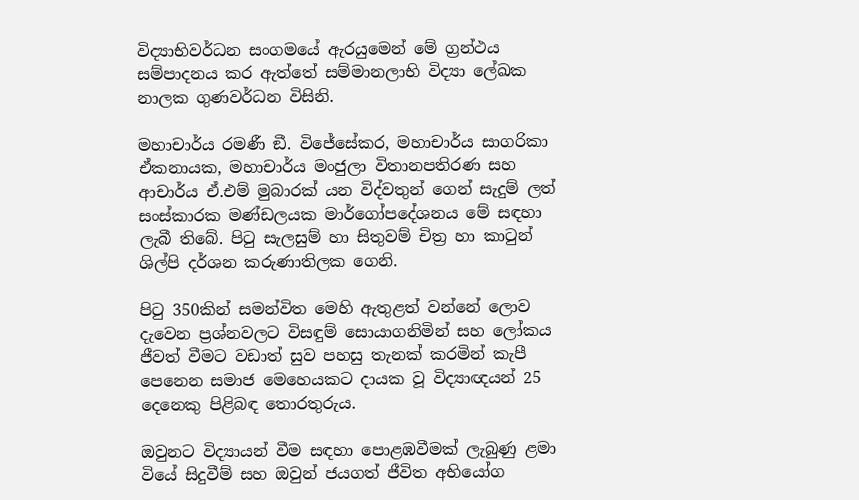විද්‍යාභිවර්ධන සංගමයේ ඇරයුමෙන් මේ ග්‍රන්ථය සම්පාදනය කර ඇත්තේ සම්මානලාභි විද්‍යා ලේඛක නාලක ගුණවර්ධන විසිනි.

මහාචාර්ය රමණී ඞී. විජේසේකර, මහාචාර්ය සාගරිකා ඒකනායක, මහාචාර්ය මංජුලා විතානපතිරණ සහ ආචාර්ය ඒ.එම් මුබාරක් යන විද්වතුන් ගෙන් සැදුම් ලත් සංස්කාරක මණ්ඩලයක මාර්ගෝපදේශනය මේ සඳහා ලැබී තිබේ. පිටු සැලසුම් හා සිතුවම් චිත්‍ර හා කාටුන් ශිල්පි දර්ශන කරුණාතිලක ගෙනි.

පිටු 350කින් සමන්විත මෙහි ඇතුළත් වන්නේ ලොව දැවෙන ප්‍රශ්නවලට විසඳුම් සොයාගනිමින් සහ ලෝකය ජීවත් වීමට වඩාත් සුව පහසු තැනක් කරමින් කැපී පෙනෙන සමාජ මෙහෙයකට දායක වූ විද්‍යාඥයන් 25 දෙනෙකු පිළිබඳ තොරතුරුය.

ඔවුනට විද්‍යායන් වීම සඳහා පොළඹවීමක් ලැබුණු ළමා වියේ සිදුවීම් සහ ඔවුන් ජයගත් ජීවිත අභියෝග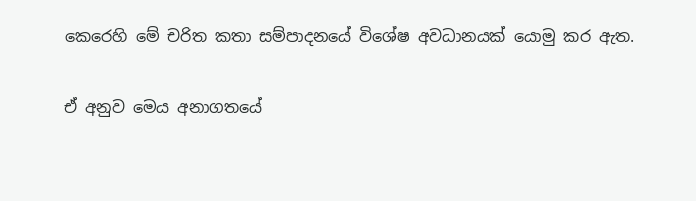කෙරෙහි මේ චරිත කතා සම්පාදනයේ විශේෂ අවධානයක් යොමු කර ඇත.

ඒ අනුව මෙය අනාගතයේ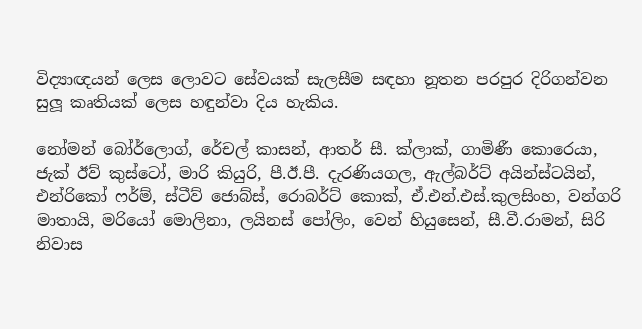විද්‍යාඥයන් ලෙස ලොවට සේවයක් සැලසීම සඳහා නූතන පරපුර දිරිගන්වන සුලූ කෘතියක් ලෙස හඳුන්වා දිය හැකිය.

නෝමන් බෝර්ලොග්, රේචල් කාසන්, ආතර් සී. ක්ලාක්, ගාමිණී කොරෙයා, ජැක් ඊව් කුස්ටෝ, මාරි කියුරි, පී.ඊ.පී. දැරණියගල, ඇල්බර්ට් අයින්ස්ටයින්, එන්රිකෝ ෆර්ම්, ස්ටීව් ජොබ්ස්, රොබර්ට් කොක්, ඒ.එන්.එස්.කුලසිංහ, වන්ගරි මාතායි, මරියෝ මොලිනා, ලයිනස් පෝලිං, වෙන් හියුසෙන්, සී.වී.රාමන්, සිරි නිවාස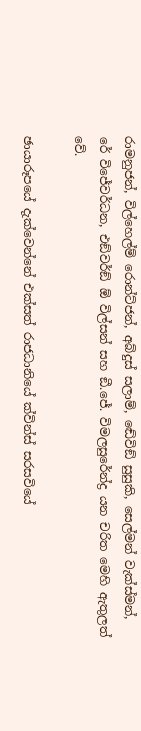රාමනුජන්, විල්හෙල්ම් රොන්ට්ජන්, අබ්දුස් සලාම්, ඬේවිඞ් සුසුකි, සෙල්මන් වැක්ස්මන්, රේ විජේවර්ධන, එඞ්වර්ඞ් ඕ විල්සන් සහ ඞී.ජේ. විමලසුරේන්ද්‍ර යන චරිත මෙහි ඇතුලත් වේ.

ඡායාරූපයේ දැක්වෙන්නේ එක්සත් රාජධානියේ ක්වින්ස් සරසවියේ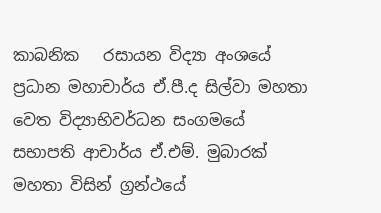කාබනික   රසායන විද්‍යා අංශයේ ප්‍රධාන මහාචාර්ය ඒ.පී.ද සිල්වා මහතා වෙත විද්‍යාභිවර්ධන සංගමයේ සභාපති ආචාර්ය ඒ.එම්. මුබාරක් මහතා විසින් ග්‍රන්ථයේ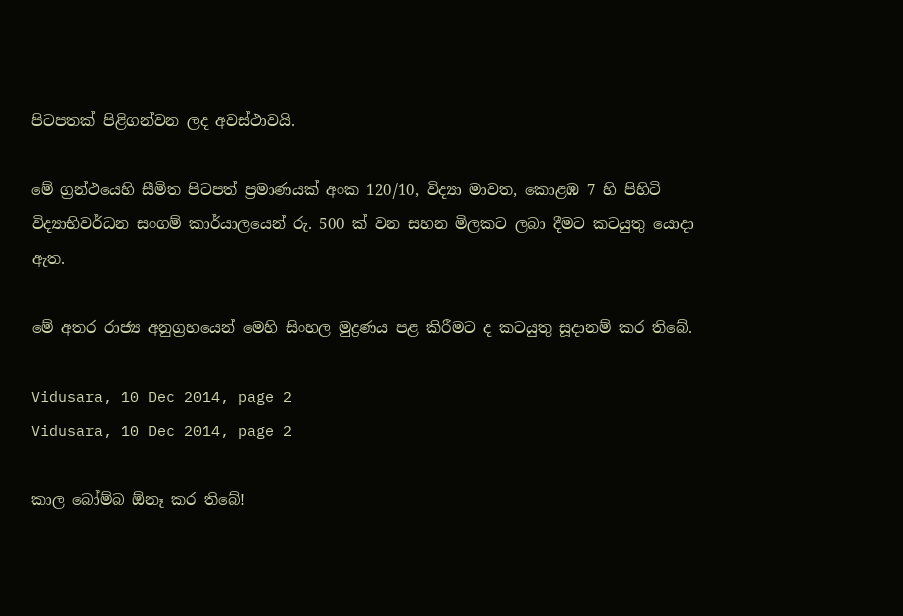පිටපතක් පිළිගන්වන ලද අවස්ථාවයි.

මේ ග්‍රන්ථයෙහි සීමිත පිටපත් ප්‍රමාණයක් අංක 120/10, විද්‍යා මාවත, කොළඹ 7 හි පිහිටි විද්‍යාභිවර්ධන සංගම් කාර්යාලයෙන් රු. 500 ක් වන සහන මිලකට ලබා දීමට කටයුතු යොදා ඇත.

මේ අතර රාජ්‍ය අනුග්‍රහයෙන් මෙහි සිංහල මුද්‍රණය පළ කිරීමට ද කටයුතු සූදානම් කර තිබේ.

Vidusara, 10 Dec 2014, page 2
Vidusara, 10 Dec 2014, page 2

කාල බෝම්බ ඕනෑ කර තිබේ!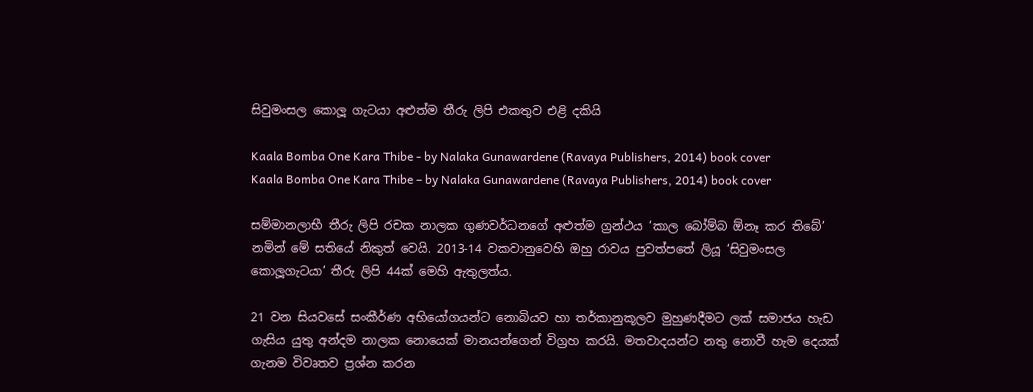සිවුමංසල කොලූ ගැටයා අළුත්ම තීරු ලිපි එකතුව එළි දකියි

Kaala Bomba One Kara Thibe - by Nalaka Gunawardene (Ravaya Publishers, 2014) book cover
Kaala Bomba One Kara Thibe – by Nalaka Gunawardene (Ravaya Publishers, 2014) book cover

සම්මානලාභී තීරු ලිපි රචක නාලක ගුණවර්ධනගේ අළුත්ම ග්‍රන්ථය ‘කාල බෝම්බ ඕනෑ කර තිබේ’ නමින් මේ සතියේ නිකුත් වෙයි. 2013-14 වකවානුවෙහි ඔහු රාවය පුවත්පතේ ලියූ ‘සිවුමංසල කොලූගැටයා’ තීරු ලිපි 44ක් මෙහි ඇතුලත්ය.

21 වන සියවසේ සංකීර්ණ අභියෝගයන්ට නොබියව හා තර්කානුකූලව මුහුණදීමට ලක් සමාජය හැඩ ගැසිය යුතු අන්දම නාලක නොයෙක් මානයන්ගෙන් විග්‍රහ කරයි. මතවාදයන්ට නතු නොවී හැම දෙයක් ගැනම විවෘතව ප්‍රශ්න කරන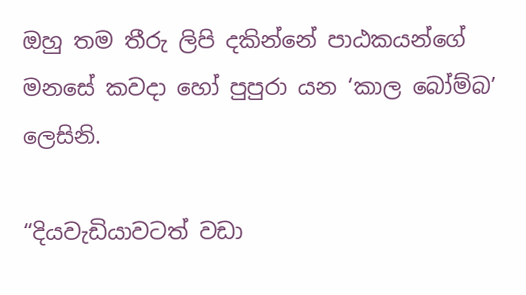ඔහු තම තීරු ලිපි දකින්නේ පාඨකයන්ගේ මනසේ කවදා හෝ පුපුරා යන ‘කාල බෝම්බ’ ලෙසිනි.

“දියවැඩියාවටත් වඩා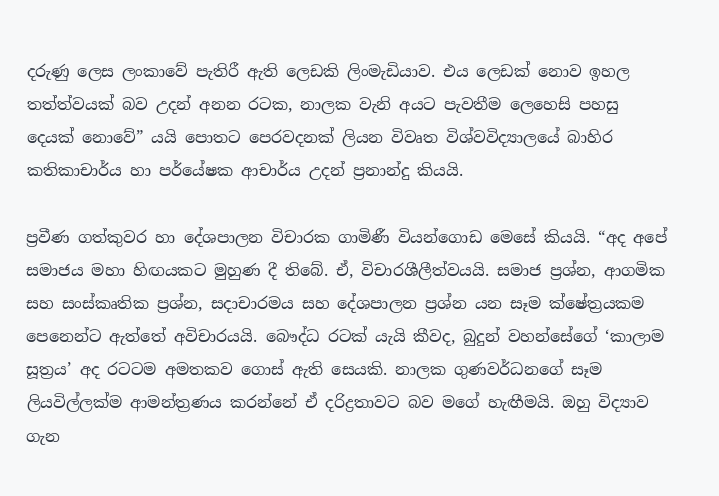දරුණු ලෙස ලංකාවේ පැතිරී ඇති ලෙඩකි ලිංමැඩියාව. එය ලෙඩක් නොව ඉහල තත්ත්වයක් බව උදන් අනන රටක, නාලක වැනි අයට පැවතීම ලෙහෙසි පහසු දෙයක් නොවේ” යයි පොතට පෙරවදනක් ලියන විවෘත විශ්වවිද්‍යාලයේ බාහිර කතිකාචාර්ය හා පර්යේෂක ආචාර්ය උදන් ප්‍රනාන්දු කියයි.

ප්‍රවීණ ගත්කුවර හා දේශපාලන විචාරක ගාමිණී වියන්ගොඩ මෙසේ කියයි. “අද අපේ සමාජය මහා හිඟයකට මුහුණ දී තිබේ. ඒ, විචාරශීලීත්වයයි. සමාජ ප්‍රශ්න, ආගමික සහ සංස්කෘතික ප්‍රශ්න, සදාචාරමය සහ දේශපාලන ප්‍රශ්න යන සෑම ක්ෂේත්‍රයකම පෙනෙන්ට ඇත්තේ අවිචාරයයි. බෞද්ධ රටක් යැයි කීවද, බුදුන් වහන්සේගේ ‘කාලාම සූත්‍රය’ අද රටටම අමතකව ගොස් ඇති සෙයකි. නාලක ගුණවර්ධනගේ සෑම ලියවිල්ලක්ම ආමන්ත්‍රණය කරන්නේ ඒ දරිද්‍රතාවට බව මගේ හැඟීමයි. ඔහු විද්‍යාව ගැන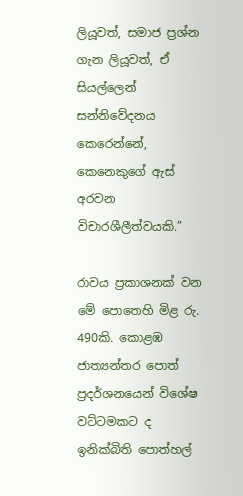ලියූවත්, සමාජ ප්‍රශ්න ගැන ලියූවත්, ඒ සියල්ලෙන් සන්නිවේදනය කෙරෙන්නේ, කෙනෙකුගේ ඇස් අරවන විචාරශීලීත්වයකි.”

රාවය ප්‍රකාශනක් වන මේ පොතෙහි මිළ රු. 490කි. කොළඹ ජාත්‍යන්තර පොත් ප්‍රදර්ශනයෙන් විශේෂ වට්ටමකට ද ඉනික්බිති පොත්හල්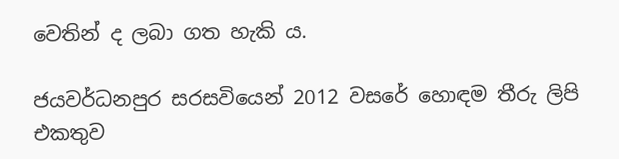වෙතින් ද ලබා ගත හැකි ය.

ජයවර්ධනපුර සරසවියෙන් 2012 වසරේ හොඳම තීරු ලිපි එකතුව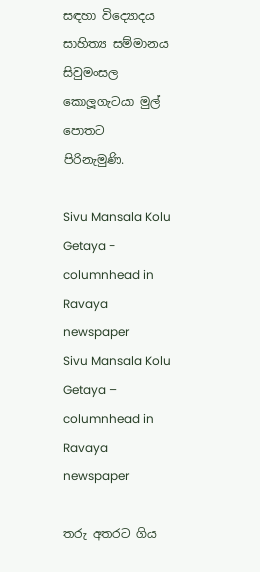සඳහා විද්‍යොදය සාහිත්‍ය සම්මානය සිවුමංසල කොලූගැටයා මුල් පොතට පිරිනැමුණි.

Sivu Mansala Kolu Getaya - columnhead in Ravaya newspaper
Sivu Mansala Kolu Getaya – columnhead in Ravaya newspaper

තරු අතරට ගිය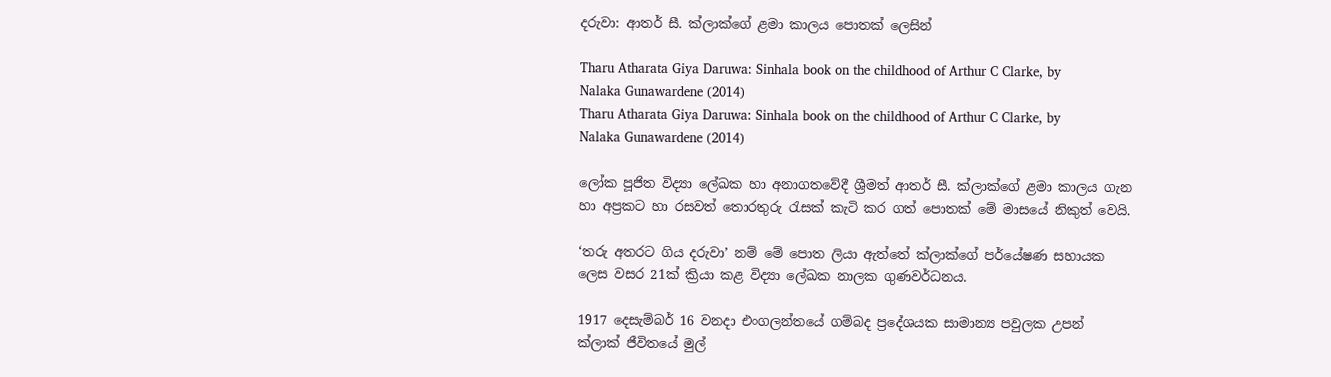දරුවා: ආතර් සී. ක්ලාක්ගේ ළමා කාලය පොතක් ලෙසින්

Tharu Atharata Giya Daruwa: Sinhala book on the childhood of Arthur C Clarke, by Nalaka Gunawardene (2014)
Tharu Atharata Giya Daruwa: Sinhala book on the childhood of Arthur C Clarke, by Nalaka Gunawardene (2014)

ලෝක පූජිත විද්‍යා ලේඛක හා අනාගතවේදී ශ්‍රීමත් ආතර් සී. ක්ලාක්ගේ ළමා කාලය ගැන හා අප්‍රකට හා රසවත් තොරතුරු රැසක් කැටි කර ගත් පොතක් මේ මාසයේ නිකුත් වෙයි.

‘තරු අතරට ගිය දරුවා’ නම් මේ පොත ලියා ඇත්තේ ක්ලාක්ගේ පර්යේෂණ සහායක ලෙස වසර 21ක් ක්‍රියා කළ විද්‍යා ලේඛක නාලක ගුණවර්ධනය.

1917 දෙසැම්බර් 16 වනදා එංගලන්තයේ ගම්බද ප්‍රදේශයක සාමාන්‍ය පවුලක උපන් ක්ලාක් ජීවිතයේ මුල්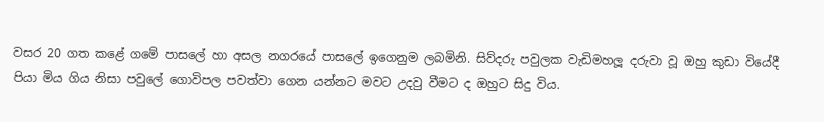වසර 20 ගත කළේ ගමේ පාසලේ හා අසල නගරයේ පාසලේ ඉගෙනුම ලබමිනි. සිව්දරු පවුලක වැඩිමහලූ දරුවා වූ ඔහු කුඩා වියේදී පියා මිය ගිය නිසා පවුලේ ගොවිපල පවත්වා ගෙන යන්නට මවට උදවු වීමට ද ඔහුට සිදු විය.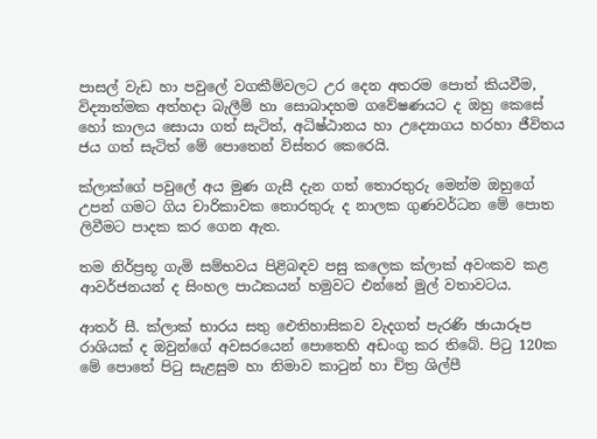පාසල් වැඩ හා පවුලේ වගකීම්වලට උර දෙන අතරම පොත් කියවීම, විද්‍යාත්මක අත්හදා බැලීම් හා සොබාදහම ගවේෂණයට ද ඔහු කෙසේ හෝ කාලය සොයා ගත් සැටිත්, අධිෂ්ඨානය හා උද්‍යොගය හරහා ජීවිතය ජය ගත් සැටිත් මේ පොතෙන් විස්තර කෙරෙයි.

ක්ලාක්ගේ පවුලේ අය මුණ ගැසී දැන ගත් තොරතුරු මෙන්ම ඔහුගේ උපන් ගමට ගිය චාරිකාවක තොරතුරු ද නාලක ගුණවර්ධන මේ පොත ලිවීමට පාදක කර ගෙන ඇත.

තම නිර්ප්‍රභූ ගැමි සම්භවය පිළිබඳව පසු කලෙක ක්ලාක් අවංකව කළ ආවර්ජනයන් ද සිංහල පාඨකයන් හමුවට එන්නේ මුල් වතාවටය.

ආතර් සී. ක්ලාක් භාරය සතු ඓතිහාසිකව වැදගත් පැරණි ඡායාරූප රාශියක් ද ඔවුන්ගේ අවසරයෙන් පොතෙහි අඩංගු කර තිබේ. පිටු 120ක මේ පොතේ පිටු සැළසුම හා නිමාව කාටුන් හා චිත්‍ර ශිල්පී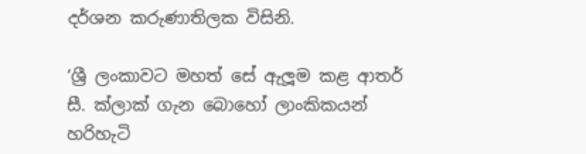දර්ශන කරුණාතිලක විසිනි.

‘ශ්‍රී ලංකාවට මහත් සේ ඇලූම කළ ආතර් සී. ක්ලාක් ගැන බොහෝ ලාංකිකයන් හරිහැටි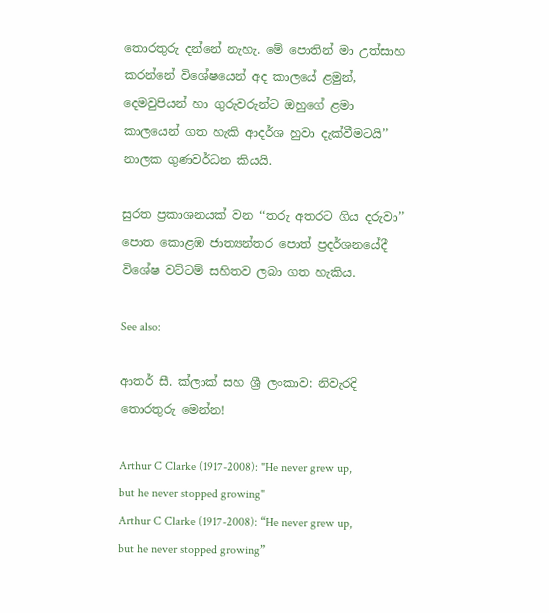තොරතුරු දන්නේ නැහැ. මේ පොතින් මා උත්සාහ කරන්නේ විශේෂයෙන් අද කාලයේ ළමුන්, දෙමවුපියන් හා ගුරුවරුන්ට ඔහුගේ ළමා කාලයෙන් ගත හැකි ආදර්ශ හුවා දැක්වීමටයි’’ නාලක ගුණවර්ධන කියයි.

සුරත ප්‍රකාශනයක් වන ‘‘තරු අතරට ගිය දරුවා’’ පොත කොළඹ ජාත්‍යන්තර පොත් ප්‍රදර්ශනයේදී විශේෂ වට්ටම් සහිතව ලබා ගත හැකිය.

See also:

ආතර් සී. ක්ලාක් සහ ශ්‍රී ලංකාව: නිවැරදි තොරතුරු මෙන්න!

Arthur C Clarke (1917-2008): "He never grew up, but he never stopped growing"
Arthur C Clarke (1917-2008): “He never grew up, but he never stopped growing”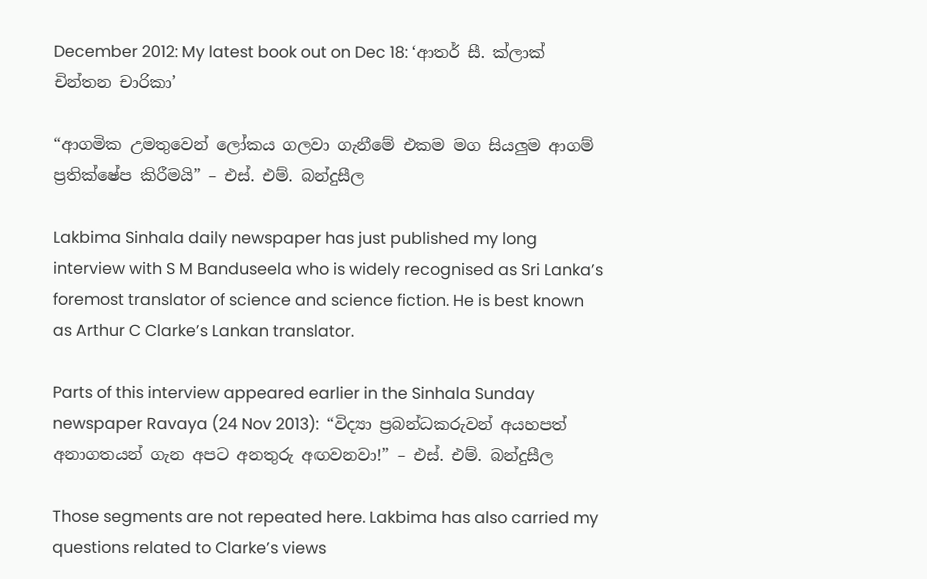December 2012: My latest book out on Dec 18: ‘ආතර් සී. ක්ලාක් චින්තන චාරිකා’

“ආගමික උමතුවෙන් ලෝකය ගලවා ගැනීමේ එකම මග සියලුම ආගම් ප්‍රතික්ෂේප කිරීමයි” – එස්. එම්. බන්දුසීල

Lakbima Sinhala daily newspaper has just published my long interview with S M Banduseela who is widely recognised as Sri Lanka’s foremost translator of science and science fiction. He is best known as Arthur C Clarke’s Lankan translator.

Parts of this interview appeared earlier in the Sinhala Sunday newspaper Ravaya (24 Nov 2013):  “විද්‍යා ප්‍රබන්ධකරුවන් අයහපත් අනාගතයන් ගැන අපට අනතුරු අඟවනවා!” – එස්. එම්. බන්දුසීල

Those segments are not repeated here. Lakbima has also carried my questions related to Clarke’s views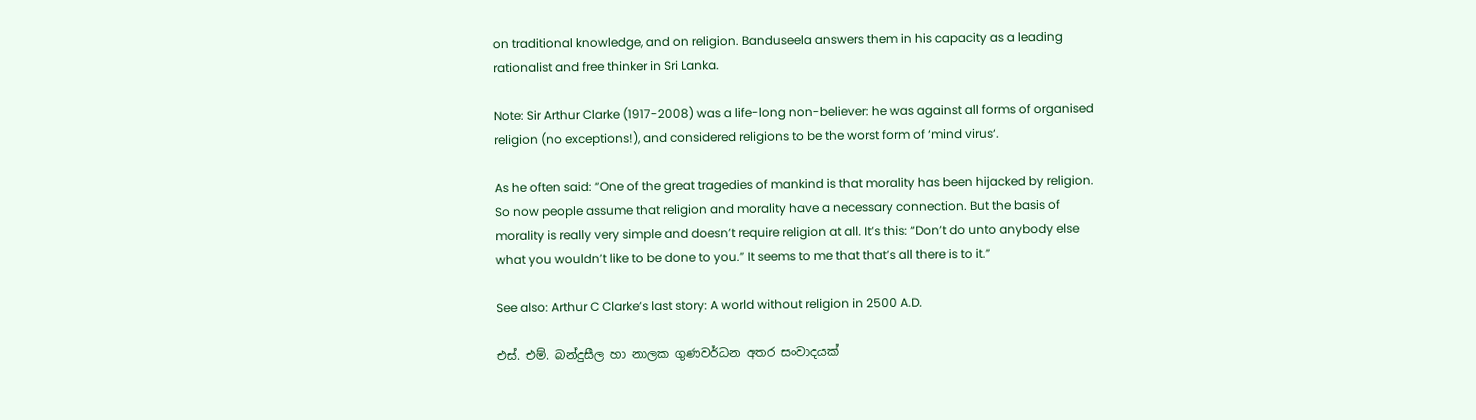on traditional knowledge, and on religion. Banduseela answers them in his capacity as a leading rationalist and free thinker in Sri Lanka.

Note: Sir Arthur Clarke (1917-2008) was a life-long non-believer: he was against all forms of organised religion (no exceptions!), and considered religions to be the worst form of ‘mind virus‘.

As he often said: “One of the great tragedies of mankind is that morality has been hijacked by religion. So now people assume that religion and morality have a necessary connection. But the basis of morality is really very simple and doesn’t require religion at all. It’s this: “Don’t do unto anybody else what you wouldn’t like to be done to you.” It seems to me that that’s all there is to it.”

See also: Arthur C Clarke’s last story: A world without religion in 2500 A.D.

එස්. එම්. බන්දුසීල හා නාලක ගුණවර්ධන අතර සංවාදයක්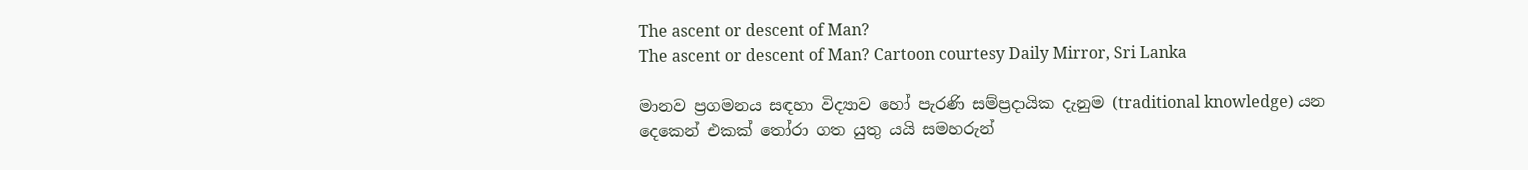The ascent or descent of Man?
The ascent or descent of Man? Cartoon courtesy Daily Mirror, Sri Lanka

මානව ප්‍රගමනය සඳහා විද්‍යාව හෝ පැරණි සම්ප්‍රදායික දැනුම (traditional knowledge) යන දෙකෙන් එකක් තෝරා ගත යුතු යයි සමහරුන්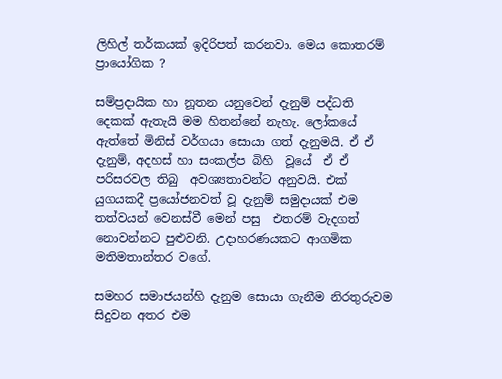ලිහිල් තර්කයක් ඉදිරිපත් කරනවා. මෙය කොතරම් ප්‍රායෝගික ?

සම්ප්‍රදායික හා නූතන යනුවෙන් දැනුම් පද්ධති දෙකක් ඇතැයි මම හිතන්නේ නැහැ. ලෝකයේ ඇත්තේ මිනිස් වර්ගයා සොයා ගත් දැනුමයි. ඒ ඒ දැනුම්, අදහස් හා සංකල්ප බිහි  වූයේ  ඒ ඒ පරිසරවල තිබු  අවශ්‍යතාවන්ට අනුවයි. එක් යුගයකදී ප්‍රයෝජනවත් වූ දැනුම් සමුදායක් එම තත්වයන් වෙනස්වී මෙන් පසු  එතරම් වැදගත් නොවන්නට පුළුවනි. උදාහරණයකට ආගමික මතිමතාන්තර වගේ.

සමහර සමාජයන්හි දැනුම සොයා ගැනීම නිරතුරුවම සිදුවන අතර එම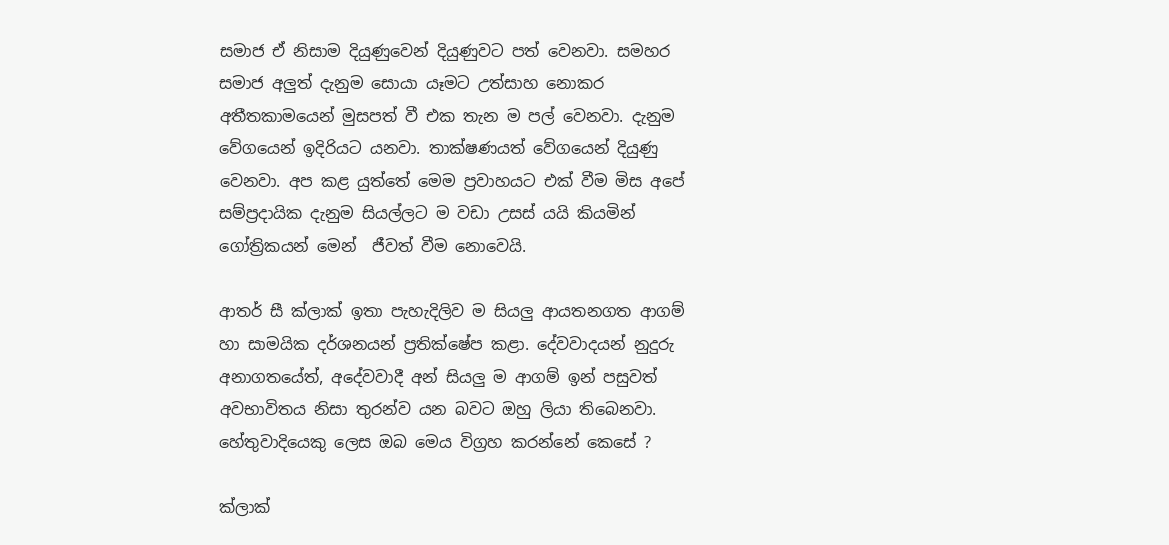සමාජ ඒ නිසාම දියුණුවෙන් දියුණුවට පත් වෙනවා. සමහර සමාජ අලුත් දැනුම සොයා යෑමට උත්සාහ නොකර අතීතකාමයෙන් මුසපත් වී එක තැන ම පල් වෙනවා. දැනුම වේගයෙන් ඉදිරියට යනවා. තාක්ෂණයත් වේගයෙන් දියුණු වෙනවා. අප කළ යුත්තේ මෙම ප්‍රවාහයට එක් වීම මිස අපේ සම්ප්‍රදායික දැනුම සියල්ලට ම වඩා උසස් යයි කියමින් ගෝත්‍රිකයන් මෙන්  ජීවත් වීම නොවෙයි.

ආතර් සී ක්ලාක් ඉතා පැහැදිලිව ම සියලු ආයතනගත ආගම් හා සාමයික දර්ශනයන් ප්‍රතික්ෂේප කළා. දේවවාදයන් නුදුරු අනාගතයේත්, අදේවවාදී අන් සියලු ම ආගම් ඉන් පසුවත් අවභාවිතය නිසා තුරන්ව යන බවට ඔහු ලියා තිබෙනවා. හේතුවාදියෙකු ලෙස ඔබ මෙය විග්‍රහ කරන්නේ කෙසේ ?

ක්ලාක්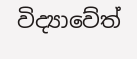විද්‍යාවේත්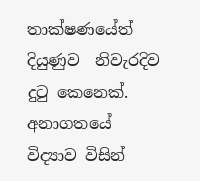තාක්ෂණයේත් දියුණුව  නිවැරදිව දුටු කෙනෙක්. අනාගතයේ විද්‍යාව විසින්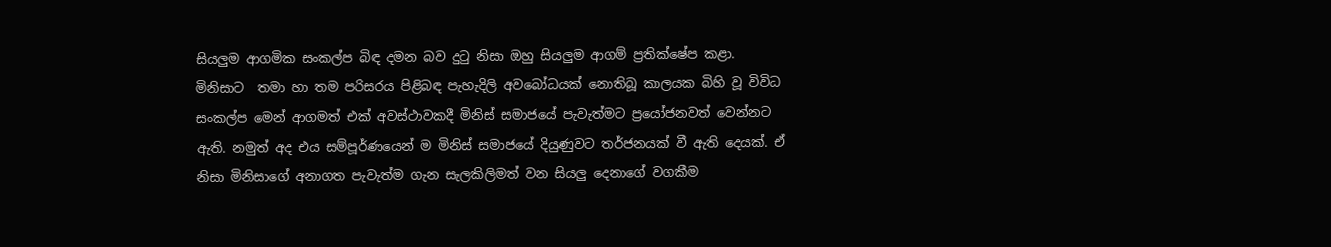සියලුම ආගමික සංකල්ප බිඳ දමන බව දුටු නිසා ඔහු සියලුම ආගම් ප්‍රතික්ෂේප කළා. මිනිසාට  තමා හා තම පරිසරය පිළිබඳ පැහැදිලි අවබෝධයක් නොතිබූ කාලයක බිහි වූ විවිධ සංකල්ප මෙන් ආගමත් එක් අවස්ථාවකදී මිනිස් සමාජයේ පැවැත්මට ප්‍රයෝජනවත් වෙන්නට ඇති. නමුත් අද එය සම්පූර්ණයෙන් ම මිනිස් සමාජයේ දියුණුවට තර්ජනයක් වී ඇති දෙයක්. ඒ නිසා මිනිසාගේ අනාගත පැවැත්ම ගැන සැලකිලිමත් වන සියලු දෙනාගේ වගකීම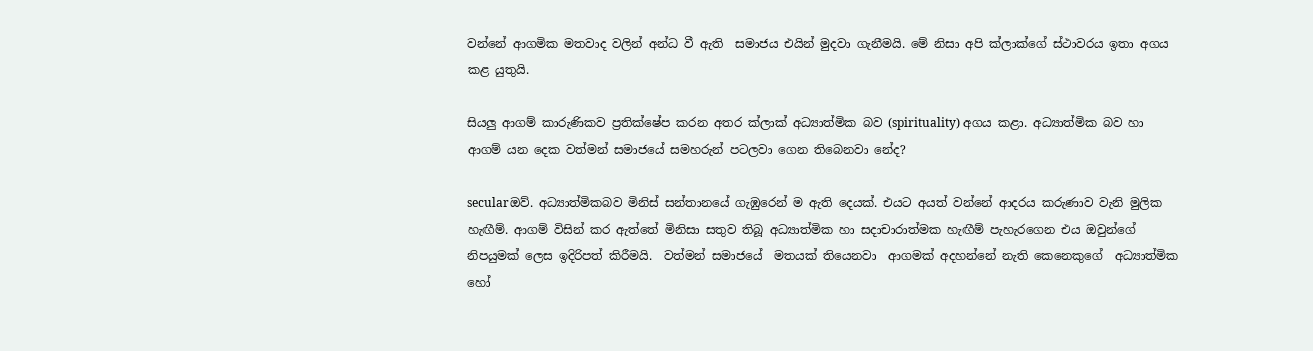වන්නේ ආගමික මතවාද වලින් අන්ධ වී ඇති  සමාජය එයින් මුදවා ගැනීමයි. මේ නිසා අපි ක්ලාක්ගේ ස්ථාවරය ඉතා අගය කළ යුතුයි.

සියලු ආගම් කාරුණිකව ප්‍රතික්ෂේප කරන අතර ක්ලාක් අධ්‍යාත්මික බව (spirituality) අගය කළා. අධ්‍යාත්මික බව හා ආගම් යන දෙක වත්මන් සමාජයේ සමහරුන් පටලවා ගෙන තිබෙනවා නේද?

secularඔව්. අධ්‍යාත්මිකබව මිනිස් සන්තානයේ ගැඹුරෙන් ම ඇති දෙයක්. එයට අයත් වන්නේ ආදරය කරුණාව වැනි මුලික හැඟීම්. ආගම් විසින් කර ඇත්තේ මිනිසා සතුව තිබූ අධ්‍යාත්මික හා සදාචාරාත්මක හැඟීම් පැහැරගෙන එය ඔවුන්ගේ නිපයුමක් ලෙස ඉදිරිපත් කිරීමයි.  වත්මන් සමාජයේ  මතයක් තියෙනවා  ආගමක් අදහන්නේ නැති කෙනෙකුගේ  අධ්‍යාත්මික හෝ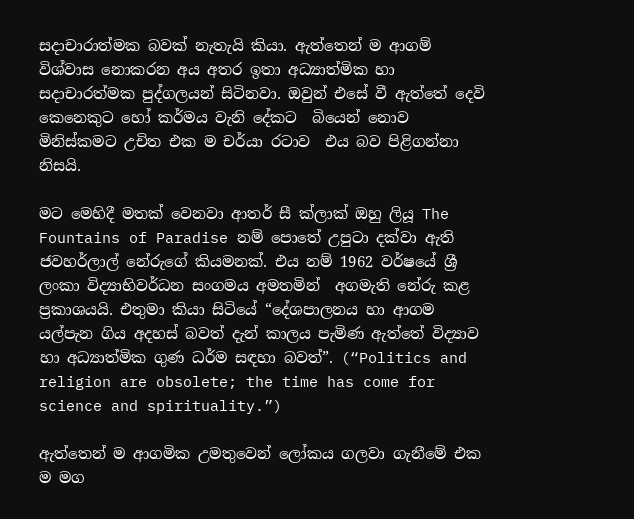සදාචාරාත්මක බවක් නැතැයි කියා. ඇත්තෙන් ම ආගම් විශ්වාස නොකරන අය අතර ඉතා අධ්‍යාත්මික හා සදාචාරත්මක පුද්ගලයන් සිටිනවා. ඔවුන් එසේ වී ඇත්තේ දෙවි කෙනෙකුට හෝ කර්මය වැනි දේකට  බියෙන් නොව මිනිස්කමට උචිත එක ම චර්යා රටාව  එය බව පිළිගන්නා නිසයි.

මට මෙහිදී මතක් වෙනවා ආතර් සී ක්ලාක් ඔහු ලියූ The Fountains of Paradise නම් පොතේ උපුටා දක්වා ඇති ජවහර්ලාල් නේරුගේ කියමනක්. එය නම් 1962 වර්ෂයේ ශ්‍රී ලංකා විද්‍යාභිවර්ධන සංගමය අමතමින්  අගමැති නේරු කළ ප්‍රකාශයයි. එතුමා කියා සිටියේ “දේශපාලනය හා ආගම යල්පැන ගිය අදහස් බවත් දැන් කාලය පැමිණ ඇත්තේ විද්‍යාව හා අධ්‍යාත්මික ගුණ ධර්ම සඳහා බවත්”. (“Politics and religion are obsolete; the time has come for science and spirituality.”)

ඇත්තෙන් ම ආගමික උමතුවෙන් ලෝකය ගලවා ගැනීමේ එක ම මග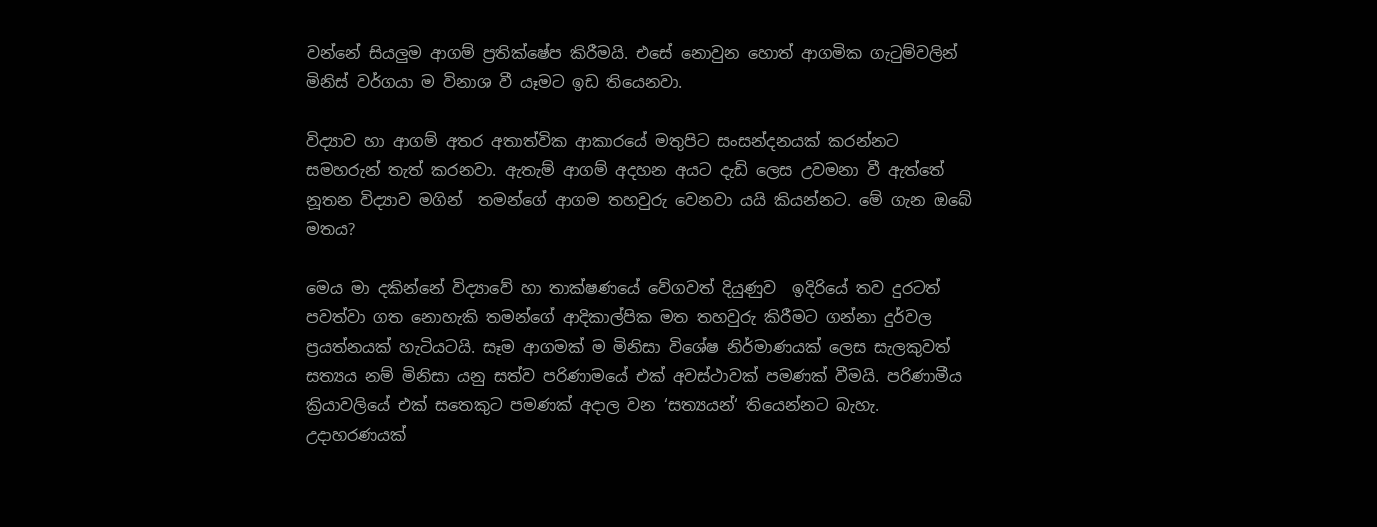වන්නේ සියලුම ආගම් ප්‍රතික්ෂේප කිරීමයි. එසේ නොවුන හොත් ආගමික ගැටුම්වලින් මිනිස් වර්ගයා ම විනාශ වී යෑමට ඉඩ තියෙනවා.

විද්‍යාව හා ආගම් අතර අතාත්වික ආකාරයේ මතුපිට සංසන්දනයක් කරන්නට සමහරුන් තැත් කරනවා. ඇතැම් ආගම් අදහන අයට දැඩි ලෙස උවමනා වී ඇත්තේ නූතන විද්‍යාව මගින්  තමන්ගේ ආගම තහවුරු වෙනවා යයි කියන්නට. මේ ගැන ඔබේ මතය?

මෙය මා දකින්නේ විද්‍යාවේ හා තාක්ෂණයේ වේගවත් දියුණුව  ඉදිරියේ තව දුරටත් පවත්වා ගත නොහැකි තමන්ගේ ආදිකාල්පික මත තහවුරු කිරීමට ගන්නා දුර්වල ප්‍රයත්නයක් හැටියටයි. සෑම ආගමක් ම මිනිසා විශේෂ නිර්මාණයක් ලෙස සැලකුවත්  සත්‍යය නම් මිනිසා යනු සත්ව පරිණාමයේ එක් අවස්ථාවක් පමණක් වීමයි. පරිණාමීය ක්‍රියාවලියේ එක් සතෙකුට පමණක් අදාල වන ‘සත්‍යයන්‘ තියෙන්නට බැහැ. උදාහරණයක්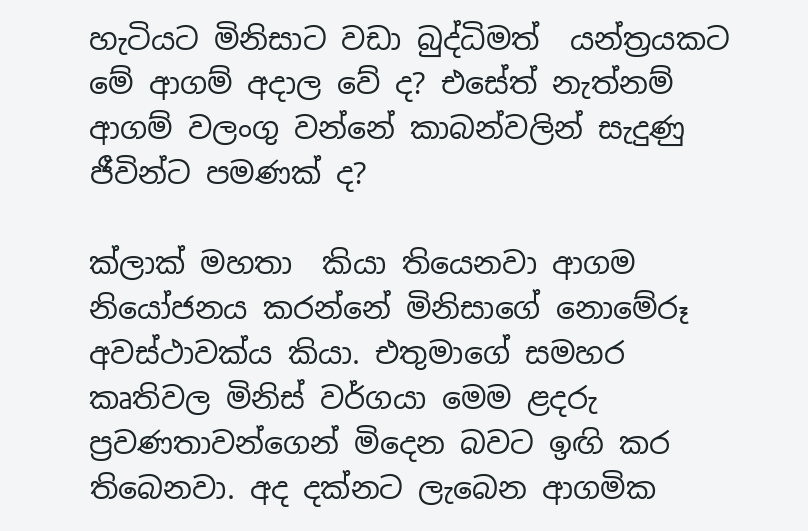හැටියට මිනිසාට වඩා බුද්ධිමත්  යන්ත්‍රයකට මේ ආගම් අදාල වේ ද? එසේත් නැත්නම් ආගම් වලංගු වන්නේ කාබන්වලින් සැදුණු ජීවින්ට පමණක් ද?

ක්ලාක් මහතා  කියා තියෙනවා ආගම නියෝජනය කරන්නේ මිනිසාගේ නොමේරූ අවස්ථාවක්ය කියා. එතුමාගේ සමහර කෘතිවල මිනිස් වර්ගයා මෙම ළදරු ප්‍රවණතාවන්ගෙන් මිදෙන බවට ඉඟි කර තිබෙනවා. අද දක්නට ලැබෙන ආගමික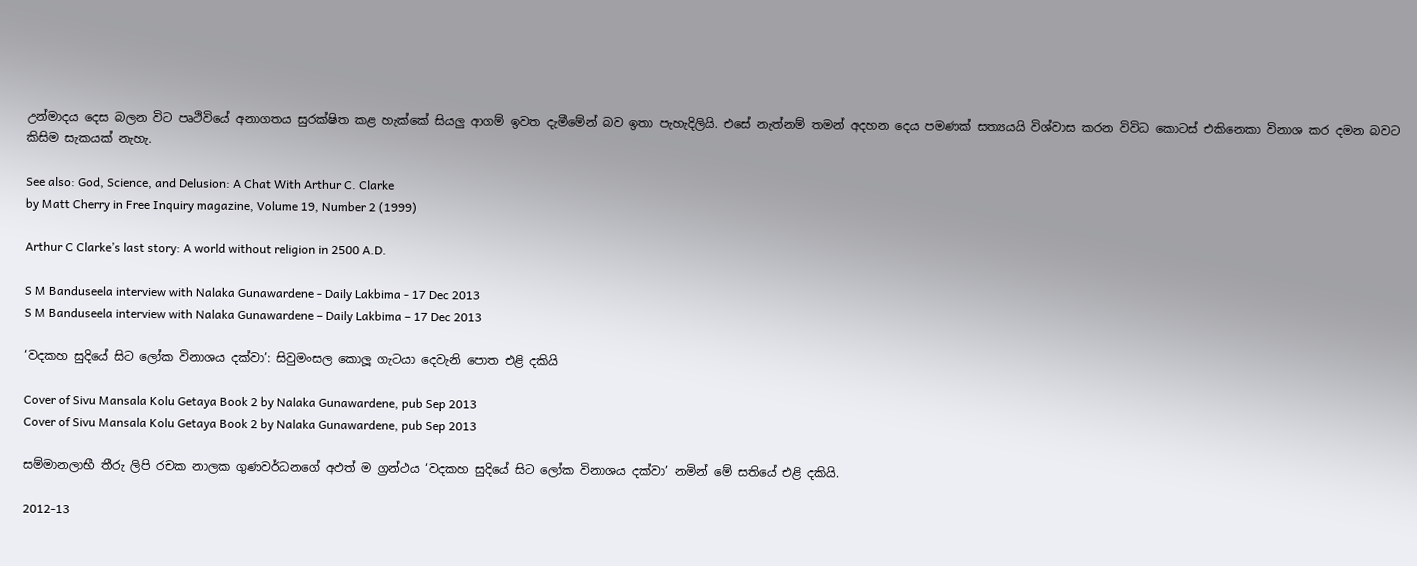උන්මාදය දෙස බලන විට පෘථිවියේ අනාගතය සුරක්ෂිත කළ හැක්කේ සියලු ආගම් ඉවත දැමීමේන් බව ඉතා පැහැදිලියි. එසේ නැත්නම් තමන් අදහන දෙය පමණක් සත්‍යයයි විශ්වාස කරන විවිධ කොටස් එකිනෙකා විනාශ කර දමන බවට කිසිම සැකයක් නැහැ.

See also: God, Science, and Delusion: A Chat With Arthur C. Clarke
by Matt Cherry in Free Inquiry magazine, Volume 19, Number 2 (1999)

Arthur C Clarke’s last story: A world without religion in 2500 A.D.

S M Banduseela interview with Nalaka Gunawardene - Daily Lakbima - 17 Dec 2013
S M Banduseela interview with Nalaka Gunawardene – Daily Lakbima – 17 Dec 2013

‘වදකහ සුදියේ සිට ලෝක විනාශය දක්වා’: සිවුමංසල කොලූ ගැටයා දෙවැනි පොත එළි දකියි

Cover of Sivu Mansala Kolu Getaya Book 2 by Nalaka Gunawardene, pub Sep 2013
Cover of Sivu Mansala Kolu Getaya Book 2 by Nalaka Gunawardene, pub Sep 2013

සම්මානලාභී තීරු ලිපි රචක නාලක ගුණවර්ධනගේ අඵත් ම ග්‍රන්ථය ‘වදකහ සුදියේ සිට ලෝක විනාශය දක්වා’ නමින් මේ සතියේ එළි දකියි.

2012-13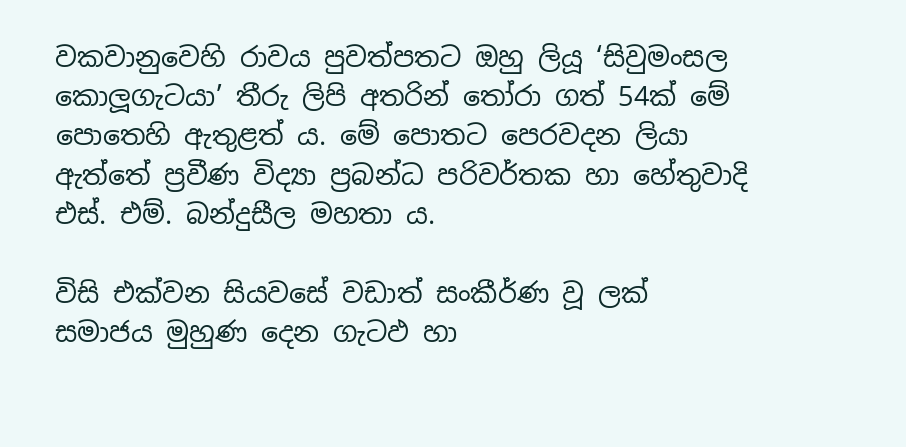වකවානුවෙහි රාවය පුවත්පතට ඔහු ලියූ ‘සිවුමංසල කොලූගැටයා’ තීරු ලිපි අතරින් තෝරා ගත් 54ක් මේ පොතෙහි ඇතුළත් ය. මේ පොතට පෙරවදන ලියා ඇත්තේ ප්‍රවීණ විද්‍යා ප්‍රබන්ධ පරිවර්තක හා හේතුවාදි එස්. එම්. බන්දුසීල මහතා ය.

විසි එක්වන සියවසේ වඩාත් සංකීර්ණ වූ ලක් සමාජය මුහුණ දෙන ගැටඵ හා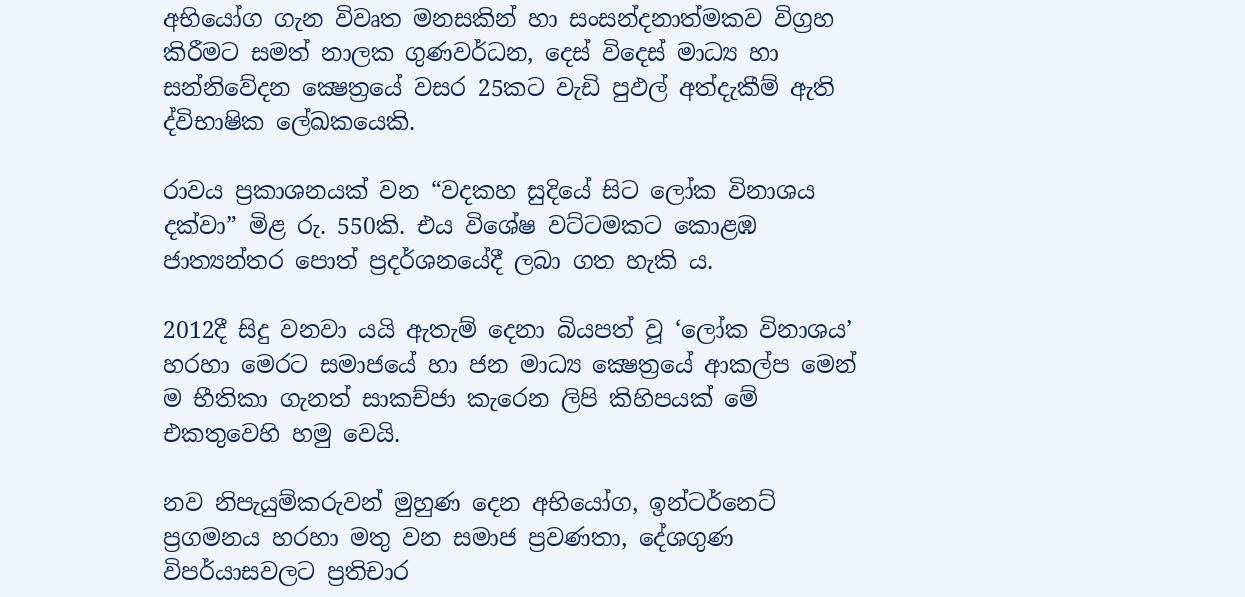අභියෝග ගැන විවෘත මනසකින් හා සංසන්දනාත්මකව විග්‍රහ කිරීමට සමත් නාලක ගුණවර්ධන, දෙස් විදෙස් මාධ්‍ය හා සන්නිවේදන ක්‍ෂෙත්‍රයේ වසර 25කට වැඩි පුඵල් අත්දැකීම් ඇති ද්විභාෂික ලේඛකයෙකි.

රාවය ප්‍රකාශනයක් වන “වදකහ සුදියේ සිට ලෝක විනාශය දක්වා” මිළ රු. 550කි. එය විශේෂ වට්ටමකට කොළඹ ජාත්‍යන්තර පොත් ප්‍රදර්ශනයේදී ලබා ගත හැකි ය.

2012දී සිදු වනවා යයි ඇතැම් දෙනා බියපත් වූ ‘ලෝක විනාශය’ හරහා මෙරට සමාජයේ හා ජන මාධ්‍ය ක්‍ෂෙත්‍රයේ ආකල්ප මෙන් ම භීතිකා ගැනත් සාකච්ජා කැරෙන ලිපි කිහිපයක් මේ එකතුවෙහි හමු වෙයි.

නව නිපැයුම්කරුවන් මුහුණ දෙන අභියෝග, ඉන්ටර්නෙට් ප්‍රගමනය හරහා මතු වන සමාජ ප්‍රවණතා, දේශගුණ විපර්යාසවලට ප්‍රතිචාර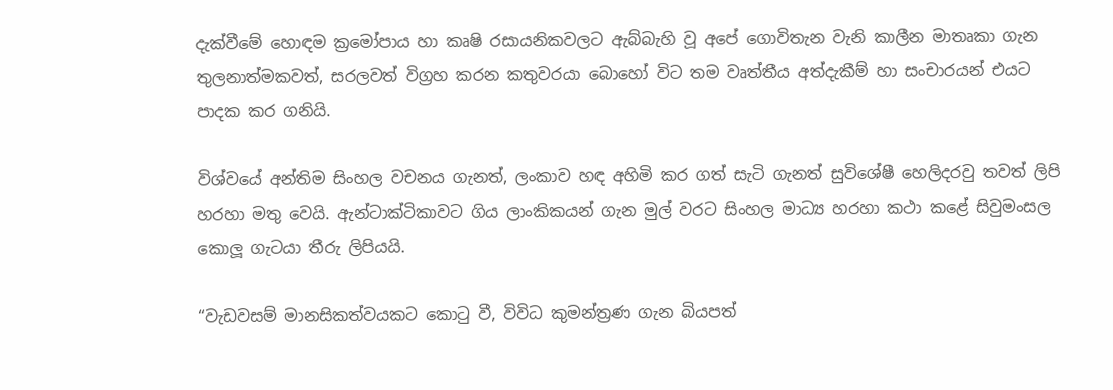දැක්වීමේ හොඳම ක්‍රමෝපාය හා කෘෂි රසායනිකවලට ඇබ්බැහි වූ අපේ ගොවිතැන වැනි කාලීන මාතෘකා ගැන තුලනාත්මකවත්, සරලවත් විග්‍රහ කරන කතුවරයා බොහෝ විට තම වෘත්තීය අත්දැකීම් හා සංචාරයන් එයට පාදක කර ගනියි.

විශ්වයේ අන්තිම සිංහල වචනය ගැනත්, ලංකාව හඳ අහිමි කර ගත් සැටි ගැනත් සුවිශේෂී හෙලිදරවු තවත් ලිපි හරහා මතු වෙයි. ඇන්ටාක්ටිකාවට ගිය ලාංකිකයන් ගැන මුල් වරට සිංහල මාධ්‍ය හරහා කථා කළේ සිවුමංසල කොලූ ගැටයා තීරු ලිපියයි.

“වැඩවසම් මානසිකත්වයකට කොටු වී, විවිධ කුමන්ත්‍රණ ගැන බියපත්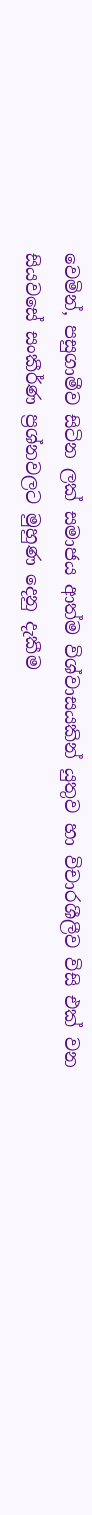වෙමින්, පසුගාමීව සිටින ලක් සමාජය ආත්ම විශ්වාසයකින් යුතුව හා විචාරශීලීව විසි එක් වන සියවසේ සංකීර්ණ ප්‍රශ්නවලට මුහුණ දෙනු දැකීම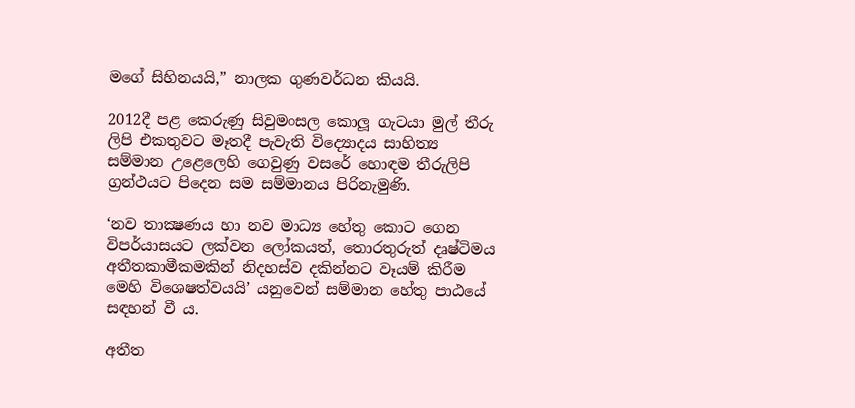මගේ සිහිනයයි,” නාලක ගුණවර්ධන කියයි.

2012දී පළ කෙරුණු සිවුමංසල කොලූ ගැටයා මුල් තීරු ලිපි එකතුවට මෑතදී පැවැති විද්‍යොදය සාහිත්‍ය සම්මාන උළෙලෙහි ගෙවුණු වසරේ හොඳම තීරුලිපි ග්‍රන්ථයට පිදෙන සම සම්මානය පිරිනැමුණි.

‘නව තාක්‍ෂණය හා නව මාධ්‍ය හේතු කොට ගෙන විපර්යාසයට ලක්වන ලෝකයත්, තොරතුරුත් දෘෂ්ටිමය අතීතකාමීකමකින් නිදහස්ව දකින්නට වෑයම් කිරීම මෙහි විශෙෂත්වයයි’ යනුවෙන් සම්මාන හේතු පාඨයේ සඳහන් වී ය.

අතීත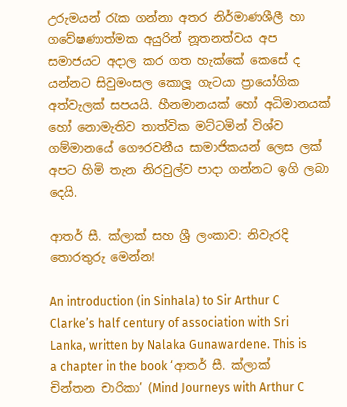උරුමයන් රැක ගන්නා අතර නිර්මාණශීලී හා ගවේෂණාත්මක අයුරින් නූතනත්වය අප සමාජයට අදාල කර ගත හැක්කේ කෙසේ ද යන්නට සිවුමංසල කොලූ ගැටයා ප්‍රායෝගික අත්වැලක් සපයයි. හීනමානයක් හෝ අධිමානයක් හෝ නොමැතිව තාත්වික මට්ටමින් විශ්ව ගම්මානයේ ගෞරවනීය සාමාජිකයන් ලෙස ලක් අපට හිමි තැන නිරවුල්ව පාදා ගන්නට ඉගි ලබා දෙයි.

ආතර් සී. ක්ලාක් සහ ශ්‍රී ලංකාව: නිවැරදි තොරතුරු මෙන්න!

An introduction (in Sinhala) to Sir Arthur C Clarke’s half century of association with Sri Lanka, written by Nalaka Gunawardene. This is a chapter in the book ‘ආතර් සී. ක්ලාක් චින්තන චාරිකා’ (Mind Journeys with Arthur C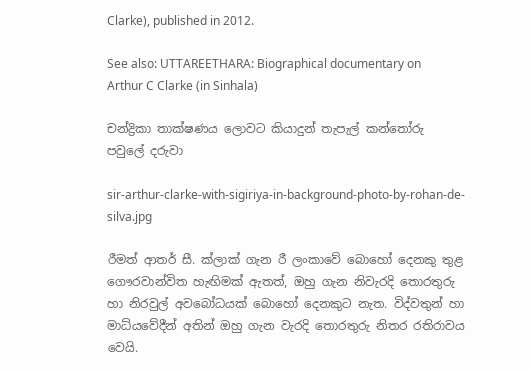Clarke), published in 2012.

See also: UTTAREETHARA: Biographical documentary on Arthur C Clarke (in Sinhala)

චන්ද්‍රිකා තාක්ෂණය ලොවට කියාදුන් තැපැල් කන්තෝරු පවුලේ දරුවා

sir-arthur-clarke-with-sigiriya-in-background-photo-by-rohan-de-silva.jpg

රීමත් ආතර් සී. ක්ලාක් ගැන රී ලංකාවේ බොහෝ දෙනකු තුළ ගෞරවාන්විත හැඟිමක් ඇතත්, ඔහු ගැන නිවැරදි තොරතුරු හා නිරවුල් අවබෝධයක් බොහෝ දෙනකුට නැත. විද්වතුන් හා මාධ්යවේදීන් අතින් ඔහු ගැන වැරදි තොරතුරු නිතර රතිරාවය වෙයි.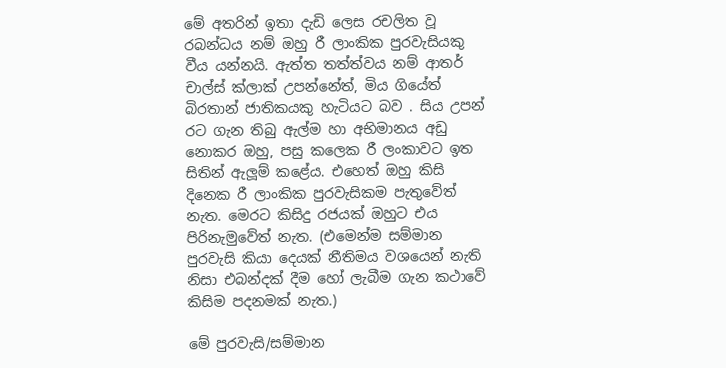මේ අතරින් ඉතා දැඩි ලෙස රචලිත වූ රබන්ධය නම් ඔහු රී ලාංකික පුරවැසියකු වීය යන්නයි. ඇත්ත තත්ත්වය නම් ආතර් චාල්ස් ක්ලාක් උපන්නේත්, මිය ගියේත් බිරතාන් ජාතිකයකු හැටියට බව . සිය උපන් රට ගැන තිබු ඇල්ම හා අභිමානය අඩු නොකර ඔහු, පසු කලෙක රී ලංකාවට ඉත සිතින් ඇලූම් කළේය. එහෙත් ඔහු කිසි දිනෙක රී ලාංකික පුරවැසිකම පැතුවේත් නැත. මෙරට කිසිදු රජයක් ඔහුට එය පිරිනැමුවේත් නැත. (එමෙන්ම සම්මාන පුරවැසි කියා දෙයක් නීතිමය වශයෙන් නැති නිසා එබන්දක් දීම හෝ ලැබීම ගැන කථාවේ කිසිම පදනමක් නැත.)

මේ පුරවැසි/සම්මාන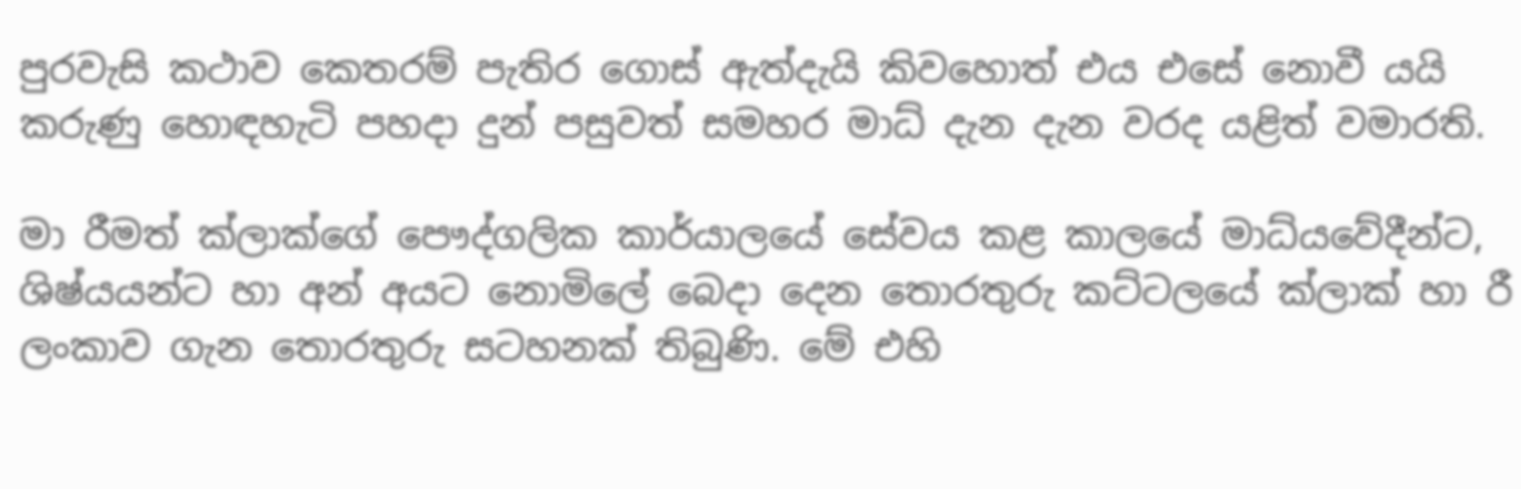පුරවැසි කථාව කෙතරම් පැතිර ගොස් ඇත්දැයි කිවහොත් එය එසේ නොවී යයි කරුණු හොඳහැටි පහදා දුන් පසුවත් සමහර මාධ් දැන දැන වරද යළිත් වමාරති.

මා රීමත් ක්ලාක්ගේ පෞද්ගලික කාර්යාලයේ සේවය කළ කාලයේ මාධ්යවේදීන්ට, ශිෂ්යයන්ට හා අන් අයට නොමිලේ බෙදා දෙන තොරතුරු කට්ටලයේ ක්ලාක් හා රී ලංකාව ගැන තොරතුරු සටහනක් තිබුණි. මේ එහි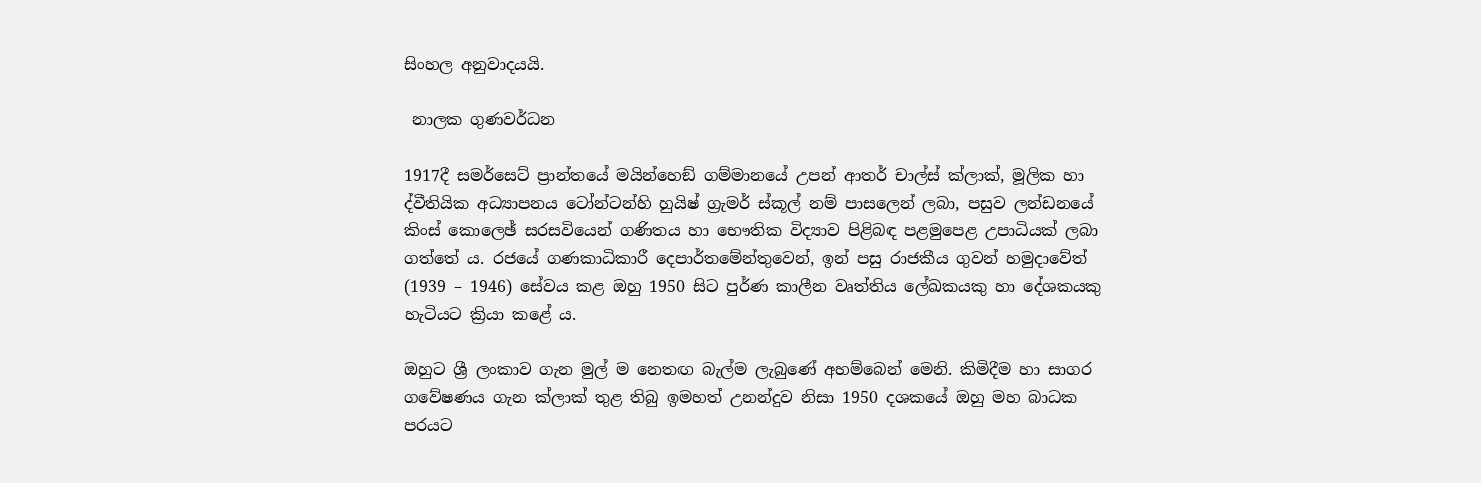සිංහල අනුවාදයයි.

 නාලක ගුණවර්ධන

1917දී සමර්සෙට් ප්‍රාන්තයේ මයින්හෙඞ් ගම්මානයේ උපන් ආතර් චාල්ස් ක්ලාක්, මූලික හා ද්වීතියික අධ්‍යාපනය ටෝන්ටන්හි හුයිෂ් ග්‍රැමර් ස්කූල් නම් පාසලෙන් ලබා, පසුව ලන්ඩනයේ කිංස් කොලෙඡ් සරසවියෙන් ගණිතය හා භෞතික විද්‍යාව පිළිබඳ පළමුපෙළ උපාධියක් ලබා ගත්තේ ය. රජයේ ගණකාධිකාරී දෙපාර්තමේන්තුවෙන්, ඉන් පසු රාජකීය ගුවන් හමුදාවේත් (1939 – 1946) සේවය කළ ඔහු 1950 සිට පුර්ණ කාලීන වෘත්තිය ලේඛකයකු හා දේශකයකු හැටියට ක්‍රියා කළේ ය.

ඔහුට ශ්‍රී ලංකාව ගැන මුල් ම නෙතඟ බැල්ම ලැබුණේ අහම්බෙන් මෙනි. කිමිදීම හා සාගර ගවේෂණය ගැන ක්ලාක් තුළ තිබු ඉමහත් උනන්දුව නිසා 1950 දශකයේ ඔහු මහ බාධක පරයට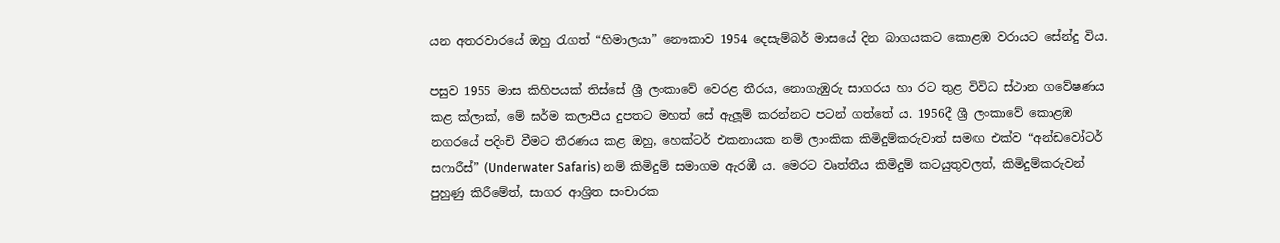යන අතරවාරයේ ඔහු රැගත් “හිමාලයා” නෞකාව 1954 දෙසැම්බර් මාසයේ දින බාගයකට කොළඹ වරායට සේන්දු විය.

පසුව 1955 මාස කිහිපයක් තිස්සේ ශ්‍රී ලංකාවේ වෙරළ තීරය, නොගැඹුරු සාගරය හා රට තුළ විවිධ ස්ථාන ගවේෂණය කළ ක්ලාක්, මේ ඝර්ම කලාපීය දුපතට මහත් සේ ඇලූම් කරන්නට පටන් ගත්තේ ය. 1956දී ශ්‍රී ලංකාවේ කොළඹ නගරයේ පදිංචි වීමට තීරණය කළ ඔහු, හෙක්ටර් එකනායක නම් ලාංකික කිමිදුම්කරුවාත් සමඟ එක්ව “අන්ඩවෝටර් සෆාරීස්” (Underwater Safaris) නම් කිමිදුම් සමාගම ඇරඹී ය. මෙරට වෘත්තීය කිමිදුම් කටයුතුවලත්, කිමිදුම්කරුවන් පුහුණු කිරීමේත්, සාගර ආශ්‍රිත සංචාරක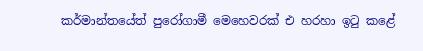කර්මාන්තයේත් පුරෝගාමී මෙහෙවරක් එ හරහා ඉටු කළේ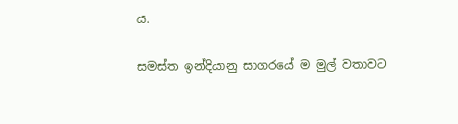ය.

සමස්ත ඉන්දියානු සාගරයේ ම මුල් වතාවට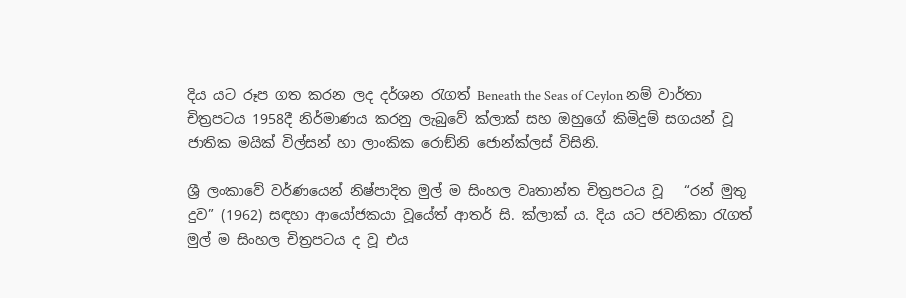දිය යට රූප ගත කරන ලද දර්ශන රැගත් Beneath the Seas of Ceylon නම් වාර්තා චිත්‍රපටය 1958දී නිර්මාණය කරනු ලැබුවේ ක්ලාක් සහ ඔහුගේ කිමිදුම් සගයන් වූ ජාතික මයික් විල්සන් හා ලාංකික රොඞ්නි ජොන්ක්ලස් විසිනි.

ශ්‍රී ලංකාවේ වර්ණයෙන් නිෂ්පාදිත මුල් ම සිංහල වෘතාන්ත චිත්‍රපටය වූ   “රන් මුතු දුව” (1962) සඳහා ආයෝජකයා වූයේත් ආතර් සි. ක්ලාක් ය. දිය යට ජවනිකා රැගත් මුල් ම සිංහල චිත්‍රපටය ද වූ එය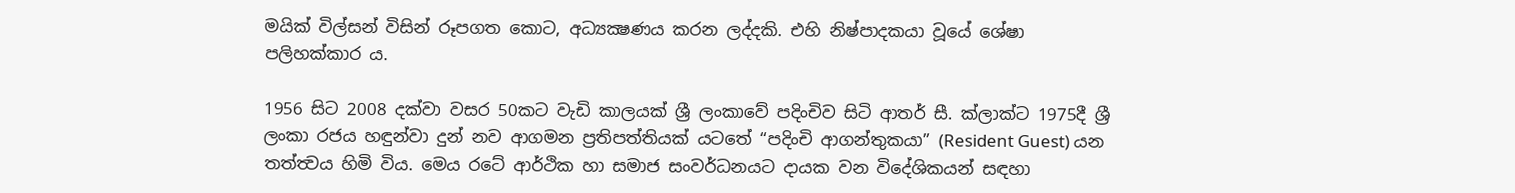මයික් විල්සන් විසින් රූපගත කොට, අධ්‍යක්‍ෂණය කරන ලද්දකි. එහි නිෂ්පාදකයා වූයේ ශේෂා පලිහක්කාර ය.

1956 සිට 2008 දක්වා වසර 50කට වැඩි කාලයක් ශ්‍රී ලංකාවේ පදිංචිව සිටි ආතර් සී. ක්ලාක්ට 1975දී ශ්‍රී ලංකා රජය හඳුන්වා දුන් නව ආගමන ප්‍රතිපත්තියක් යටතේ “පදිංචි ආගන්තුකයා” (Resident Guest) යන තත්ත්‍වය හිමි විය. මෙය රටේ ආර්ථික හා සමාජ සංවර්ධනයට දායක වන විදේශිකයන් සඳහා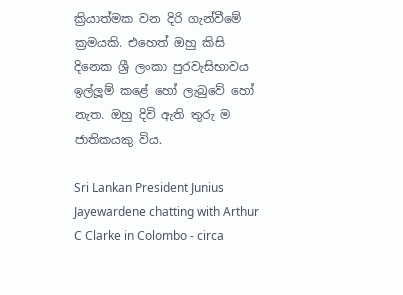ක්‍රියාත්මක වන දිරි ගැන්වීමේ ක්‍රමයකි. එහෙත් ඔහු කිසි දිනෙක ශ්‍රී ලංකා පුරවැසිභාවය ඉල්ලූම් කළේ හෝ ලැබුවේ හෝ නැත. ඔහු දිවි ඇති තුරු ම ජාතිකයකු විය.

Sri Lankan President Junius Jayewardene chatting with Arthur C Clarke in Colombo - circa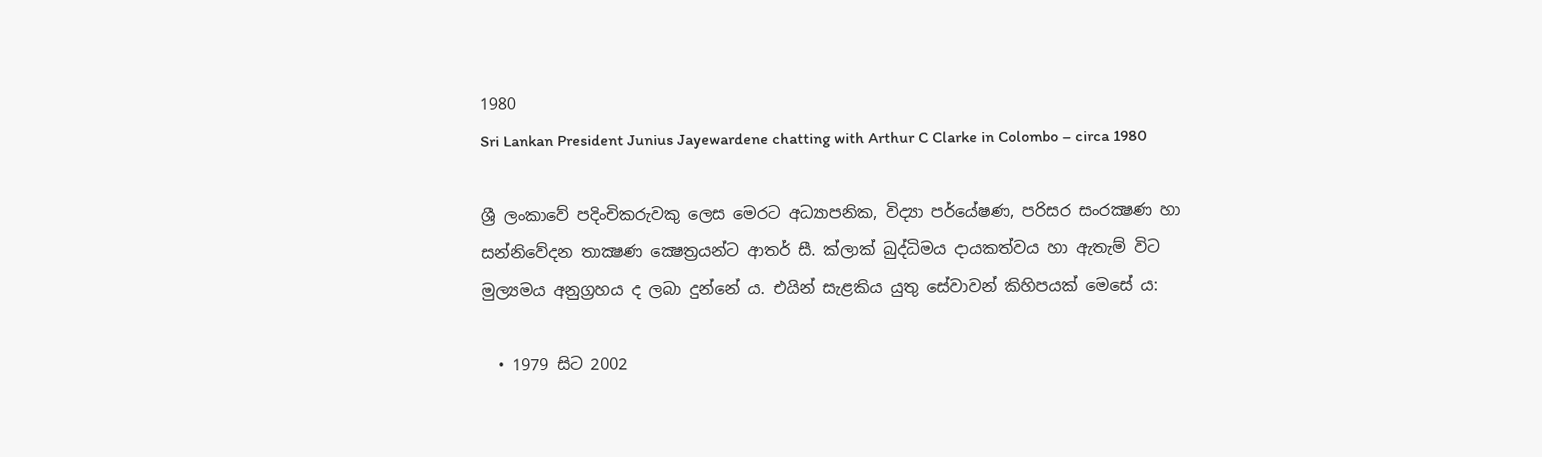1980
Sri Lankan President Junius Jayewardene chatting with Arthur C Clarke in Colombo – circa 1980

ශ්‍රී ලංකාවේ පදිංචිකරුවකු ලෙස මෙරට අධ්‍යාපනික, විද්‍යා පර්යේෂණ, පරිසර සංරක්‍ෂණ හා සන්නිවේදන තාක්‍ෂණ ක්‍ෂෙත්‍රයන්ට ආතර් සී. ක්ලාක් බුද්ධිමය දායකත්වය හා ඇතැම් විට මුල්‍යමය අනුග්‍රහය ද ලබා දුන්නේ ය. එයින් සැළකිය යුතු සේවාවන් කිහිපයක් මෙසේ ය:

  • 1979 සිට 2002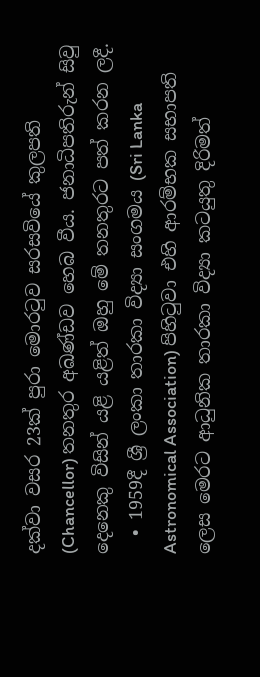දක්වා වසර 23ක් පුරා මොරටුව සරසවියේ කුලපති (Chancellor) තනතුර අඛණ්ඩව හෙබ වීය. ජනාධිපතිරුන් සිවු දෙනෙකු විසින් යළි යළිත් ඔහු මේ තනතුරට පත් කරන ලදී.
  • 1959දී ශ්‍රී ලංකා තාරකා විද්‍යා සංගමය (Sri Lanka Astronomical Association) පිහිටුවා එහි ආරම්භක සභාපති ලෙස මෙරට ආධුනික තාරකා විද්‍යා කටයුතු දිරිමත්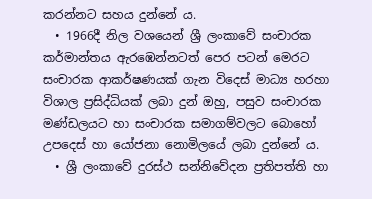කරන්නට සහය දුන්නේ ය.
  • 1966දී නිල වශයෙන් ශ්‍රී ලංකාවේ සංචාරක කර්මාන්තය ඇරඹෙන්නටත් පෙර පටන් මෙරට සංචාරක ආකර්ෂණයක් ගැන විදෙස් මාධ්‍ය හරහා විශාල ප්‍රසිද්ධියක් ලබා දුන් ඔහු, පසුව සංචාරක මණ්ඩලයට හා සංචාරක සමාගම්වලට බොහෝ උපදෙස් හා යෝජනා නොමිලයේ ලබා දුන්නේ ය.
  • ශ්‍රී ලංකාවේ දුරස්ථ සන්නිවේදන ප්‍රතිපත්ති හා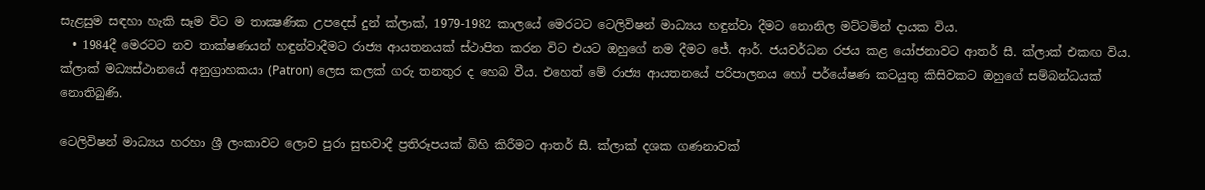සැළසුම සඳහා හැකි සෑම විට ම තාක්‍ෂණික උපදෙස් දුන් ක්ලාක්, 1979-1982 කාලයේ මෙරටට ටෙලිවිෂන් මාධ්‍යය හඳුන්වා දීමට නොනිල මට්ටමින් දායක විය.
  • 1984දී මෙරටට නව තාක්ෂණයන් හඳුන්වාදීමට රාජ්‍ය ආයතනයක් ස්ථාපිත කරන විට එයට ඔහුගේ නම දීමට ජේ. ආර්. ජයවර්ධන රජය කළ යෝජනාවට ආතර් සී. ක්ලාක් එකඟ විය. ක්ලාක් මධ්‍යස්ථානයේ අනුග්‍රාහකයා (Patron) ලෙස කලක් ගරු තනතුර ද හෙබ වීය. එහෙත් මේ රාජ්‍ය ආයතනයේ පරිපාලනය හෝ පර්යේෂණ කටයුතු කිසිවකට ඔහුගේ සම්බන්ධයක් නොතිබුණි.

ටෙලිවිෂන් මාධ්‍යය හරහා ශ්‍රී ලංකාවට ලොව පුරා සුභවාදී ප්‍රතිරූපයක් බිහි කිරීමට ආතර් සී. ක්ලාක් දශක ගණනාවක්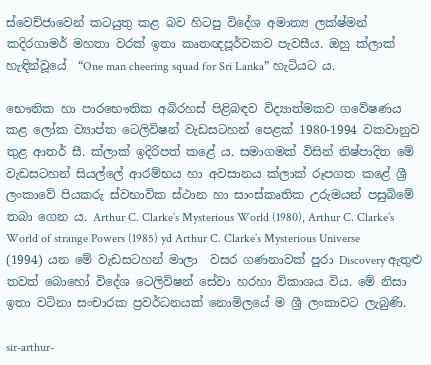ස්වෙච්ජාවෙන් කටයුතු කළ බව හිටපු විදේශ අමාත්‍ය ලක්ෂ්මන් කදිරගාමර් මහතා වරක් ඉතා කෘතඥපූර්වකව පැවසීය. ඔහු ක්ලාක් හැඳින්වූයේ  “One man cheering squad for Sri Lanka” හැටියට ය.

භෞතික හා පාරභෞතික අබිරහස් පිළිබඳව විද්‍යාත්මකව ගවේෂණය කළ ලෝක ව්‍යාප්ත ටෙලිවිෂන් වැඩසටහන් පෙළක් 1980-1994 වකවානුව තුළ ආතර් සී. ක්ලාක් ඉදිරිපත් කළේ ය. සමාගමක් විසින් නිෂ්පාදිත මේ වැඩසටහන් සියල්ලේ ආරම්භය හා අවසානය ක්ලාක් රූපගත කළේ ශ්‍රී ලංකාවේ පියකරු ස්වභාවික ස්ථාන හා සාංස්කෘතික උරුමයන් පසුබිමේ තබා ගෙන ය. Arthur C. Clarke’s Mysterious World (1980), Arthur C. Clarke’s World of strange Powers (1985) yd Arthur C. Clarke’s Mysterious Universe (1994) යන මේ වැඩසටහන් මාලා  වසර ගණනාවක් පුරා Discovery ඇතුළු තවත් බොහෝ විදේශ ටෙලිවිෂන් සේවා හරහා විකාශය විය. මේ නිසා ඉතා වටිනා සංචාරක ප්‍රවර්ධනයක් නොමිලයේ ම ශ්‍රී ලංකාවට ලැබුණි.

sir-arthur-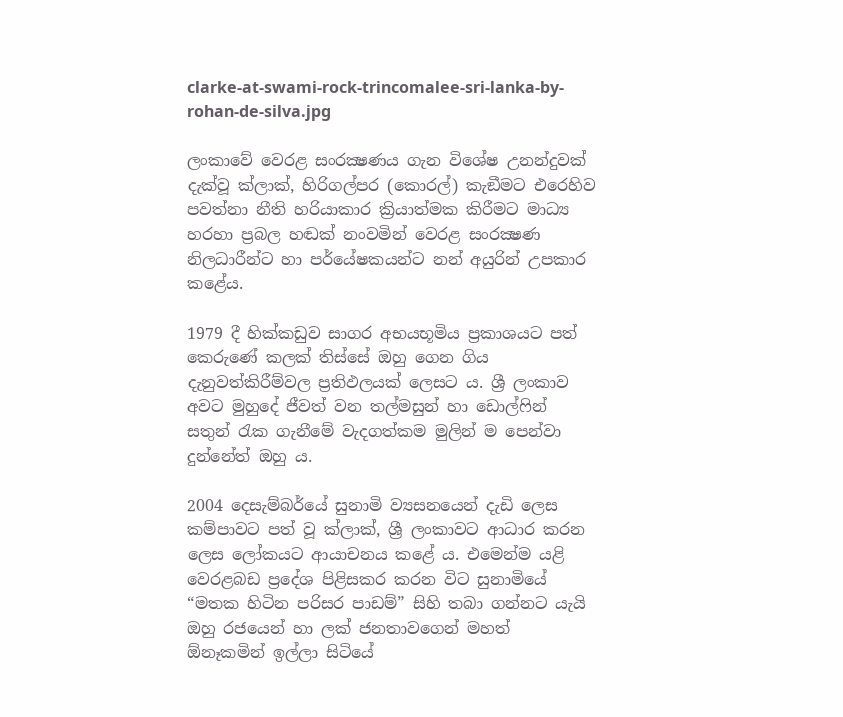clarke-at-swami-rock-trincomalee-sri-lanka-by-rohan-de-silva.jpg

ලංකාවේ වෙරළ සංරක්‍ෂණය ගැන විශේෂ උනන්දුවක් දැක්වූ ක්ලාක්, හිරිගල්පර (කොරල්) කැඞීමට එරෙහිව පවත්නා නීති හරියාකාර ක්‍රියාත්මක කිරීමට මාධ්‍ය හරහා ප්‍රබල හඬක් නංවමින් වෙරළ සංරක්‍ෂණ නිලධාරීන්ට හා පර්යේෂකයන්ට නන් අයුරින් උපකාර කළේය.

1979 දී හික්කඩුව සාගර අභයභූමිය ප්‍රකාශයට පත් කෙරුණේ කලක් තිස්සේ ඔහු ගෙන ගිය දැනුවත්කිරීම්වල ප්‍රතිඵලයක් ලෙසට ය. ශ්‍රී ලංකාව අවට මුහුදේ ජීවත් වන තල්මසුන් හා ඩොල්ෆින් සතුන් රැක ගැනීමේ වැදගත්කම මුලින් ම පෙන්වා දුන්නේත් ඔහු ය.

2004 දෙසැම්බර්යේ සුනාමි ව්‍යසනයෙන් දැඩි ලෙස කම්පාවට පත් වූ ක්ලාක්, ශ්‍රී ලංකාවට ආධාර කරන ලෙස ලෝකයට ආයාචනය කළේ ය. එමෙන්ම යළි වෙරළබඩ ප්‍රදේශ පිළිසකර කරන විට සුනාමියේ “මතක හිටින පරිසර පාඩම්” සිහි තබා ගන්නට යැයි ඔහු රජයෙන් හා ලක් ජනතාවගෙන් මහත්  ඕනෑකමින් ඉල්ලා සිටියේ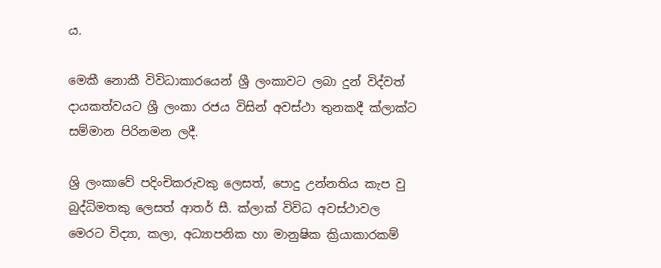ය.

මෙකී නොකී විවිධාකාරයෙන් ශ්‍රී ලංකාවට ලබා දුන් විද්වත් දායකත්වයට ශ්‍රී ලංකා රජය විසින් අවස්ථා තුනකදී ක්ලාක්ට සම්මාන පිරිනමන ලදී.

ශ්‍රි ලංකාවේ පදිංචිකරුවකු ලෙසත්, පොදු උන්නතිය කැප වු බුද්ධිමතකු ලෙසත් ආතර් සී. ක්ලාක් විවිධ අවස්ථාවල මෙරට විද්‍යා, කලා, අධ්‍යාපනික හා මානුෂික ක්‍රියාකාරකම්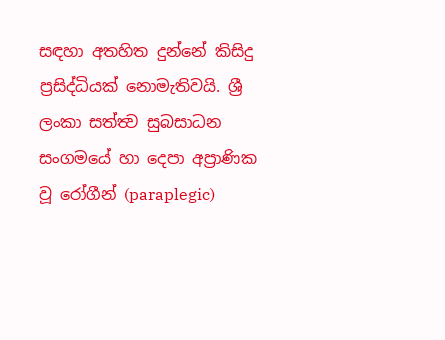සඳහා අතහිත දුන්නේ කිසිදු ප්‍රසිද්ධියක් නොමැතිවයි. ශ්‍රී ලංකා සත්ත්‍ව සුබසාධන සංගමයේ හා දෙපා අප්‍රාණික වූ රෝගීන් (paraplegic)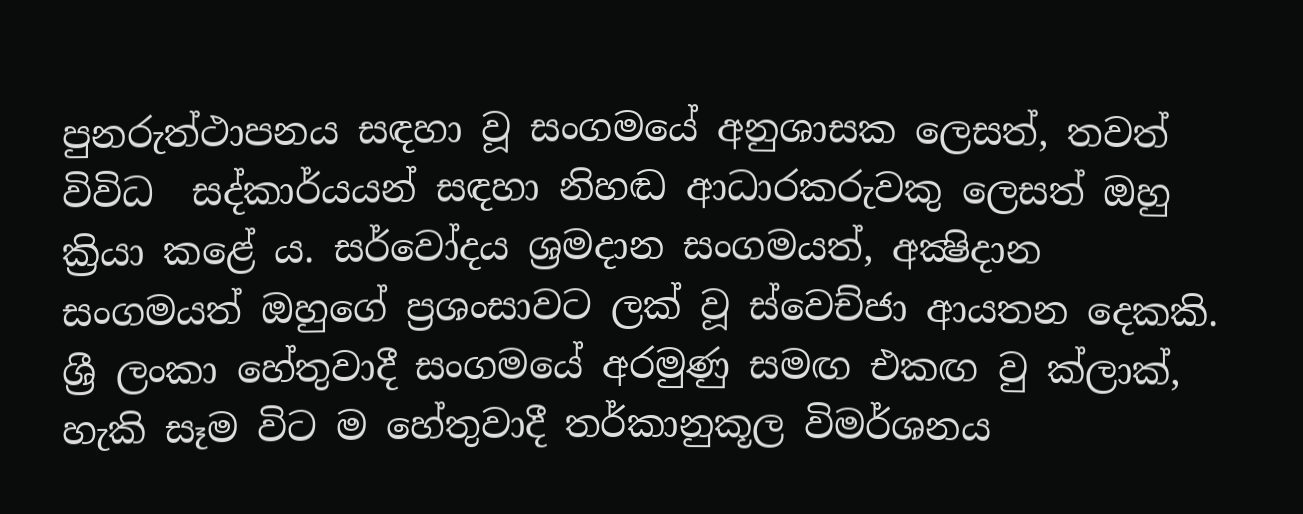පුනරුත්ථාපනය සඳහා වූ සංගමයේ අනුශාසක ලෙසත්, තවත් විවිධ  සද්කාර්යයන් සඳහා නිහඬ ආධාරකරුවකු ලෙසත් ඔහු ක්‍රියා කළේ ය. සර්වෝදය ශ්‍රමදාන සංගමයත්, අක්‍ෂිදාන සංගමයත් ඔහුගේ ප්‍රශංසාවට ලක් වූ ස්වෙච්ජා ආයතන දෙකකි. ශ්‍රී ලංකා හේතුවාදී සංගමයේ අරමුණු සමඟ එකඟ වු ක්ලාක්, හැකි සෑම විට ම හේතුවාදී තර්කානුකූල විමර්ශනය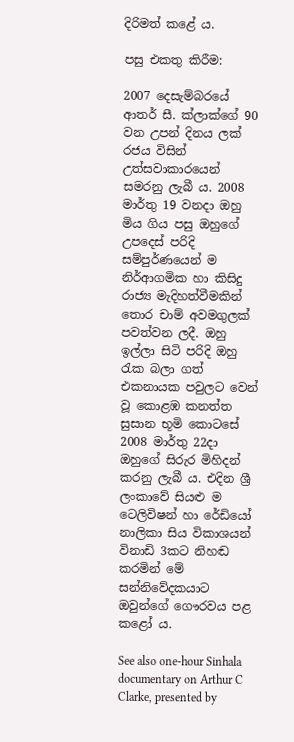දිරිමත් කළේ ය.

පසු එකතු කිරීම:

2007 දෙසැම්බරයේ ආතර් සී. ක්ලාක්ගේ 90 වන උපන් දිනය ලක් රජය විසින් උත්සවාකාරයෙන් සමරනු ලැබී ය. 2008 මාර්තු 19 වනදා ඔහු මිය ගිය පසු ඔහුගේ උපදෙස් පරිදි සම්පුර්ණයෙන් ම නිර්ආගමික හා කිසිදු රාජ්‍ය මැදිහත්වීමකින් තොර චාම් අවමගුලක් පවත්වන ලදී. ඔහු ඉල්ලා සිටි පරිදි ඔහු රැක බලා ගත් එකනායක පවුලට වෙන් වූ කොළඹ කනත්ත සුසාන භූමි කොටසේ 2008 මාර්තු 22දා ඔහුගේ සිරුර මිහිදන් කරනු ලැබී ය. එදින ශ්‍රී ලංකාවේ සියළු ම ටෙලිවිෂන් හා රේඩියෝ නාලිකා සිය විකාශයන් විනාඩි 3කට නිහඬ කරමින් මේ සන්නිවේදකයාට ඔවුන්ගේ ගෞරවය පළ කළෝ ය.

See also one-hour Sinhala documentary on Arthur C Clarke, presented by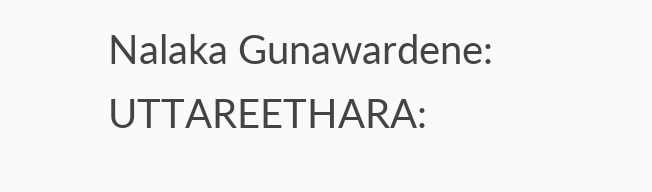Nalaka Gunawardene: UTTAREETHARA: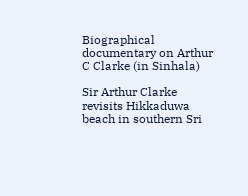Biographical documentary on Arthur C Clarke (in Sinhala)

Sir Arthur Clarke revisits Hikkaduwa beach in southern Sri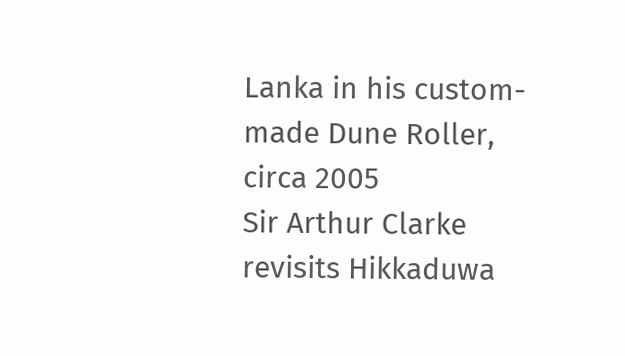Lanka in his custom-made Dune Roller, circa 2005
Sir Arthur Clarke revisits Hikkaduwa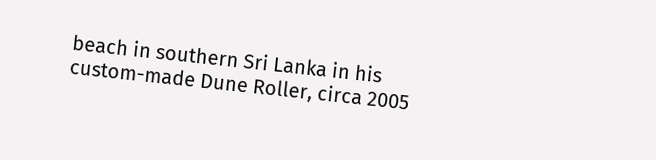beach in southern Sri Lanka in his custom-made Dune Roller, circa 2005